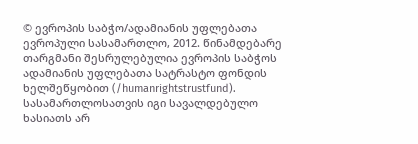© ევროპის საბჭო/ადამიანის უფლებათა ევროპული სასამართლო, 2012. წინამდებარე თარგმანი შესრულებულია ევროპის საბჭოს ადამიანის უფლებათა სატრასტო ფონდის ხელშეწყობით (/humanrightstrustfund). სასამართლოსათვის იგი სავალდებულო ხასიათს არ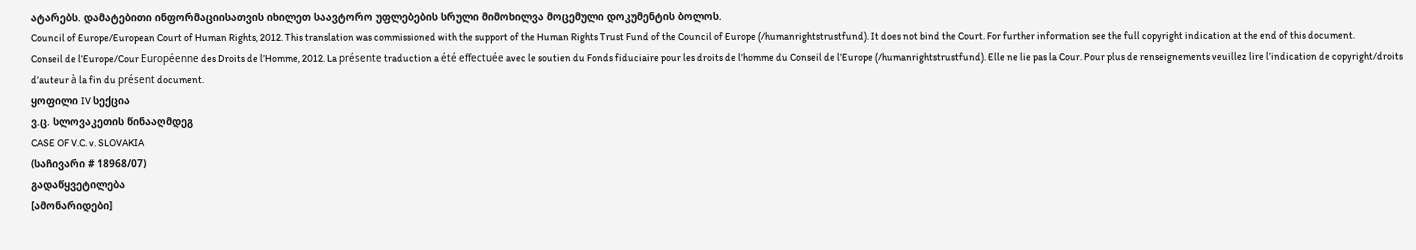ატარებს. დამატებითი ინფორმაციისათვის იხილეთ საავტორო უფლებების სრული მიმოხილვა მოცემული დოკუმენტის ბოლოს.
Council of Europe/European Court of Human Rights, 2012. This translation was commissioned with the support of the Human Rights Trust Fund of the Council of Europe (/humanrightstrustfund). It does not bind the Court. For further information see the full copyright indication at the end of this document.
Conseil de l’Europe/Cour Européenne des Droits de l’Homme, 2012. La présente traduction a été effectuée avec le soutien du Fonds fiduciaire pour les droits de l’homme du Conseil de l’Europe (/humanrightstrustfund). Elle ne lie pas la Cour. Pour plus de renseignements veuillez lire l’indication de copyright/droits d’auteur à la fin du présent document.
ყოფილი IV სექცია
ვ.ც. სლოვაკეთის წინააღმდეგ
CASE OF V.C. v. SLOVAKIA
(საჩივარი # 18968/07)
გადაწყვეტილება
[ამონარიდები]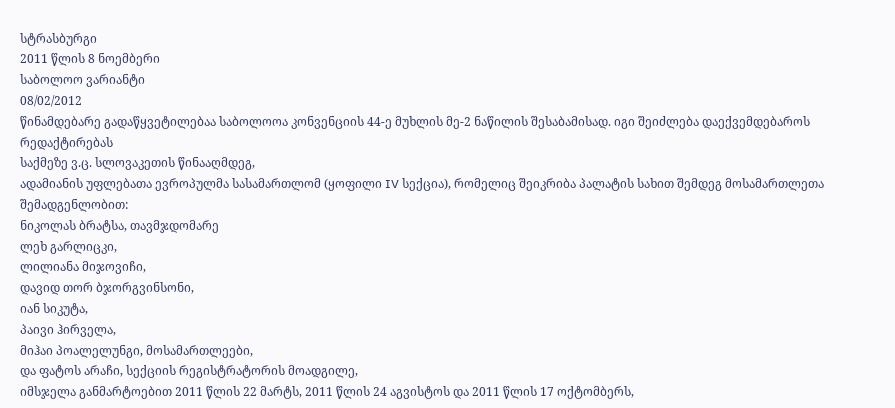სტრასბურგი
2011 წლის 8 ნოემბერი
საბოლოო ვარიანტი
08/02/2012
წინამდებარე გადაწყვეტილებაა საბოლოოა კონვენციის 44-ე მუხლის მე-2 ნაწილის შესაბამისად. იგი შეიძლება დაექვემდებაროს რედაქტირებას
საქმეზე ვ.ც. სლოვაკეთის წინააღმდეგ,
ადამიანის უფლებათა ევროპულმა სასამართლომ (ყოფილი IV სექცია), რომელიც შეიკრიბა პალატის სახით შემდეგ მოსამართლეთა შემადგენლობით:
ნიკოლას ბრატსა, თავმჯდომარე
ლეხ გარლიცკი,
ლილიანა მიჯოვიჩი,
დავიდ თორ ბჯორგვინსონი,
იან სიკუტა,
პაივი ჰირველა,
მიჰაი პოალელუნგი, მოსამართლეები,
და ფატოს არაჩი, სექციის რეგისტრატორის მოადგილე,
იმსჯელა განმარტოებით 2011 წლის 22 მარტს, 2011 წლის 24 აგვისტოს და 2011 წლის 17 ოქტომბერს,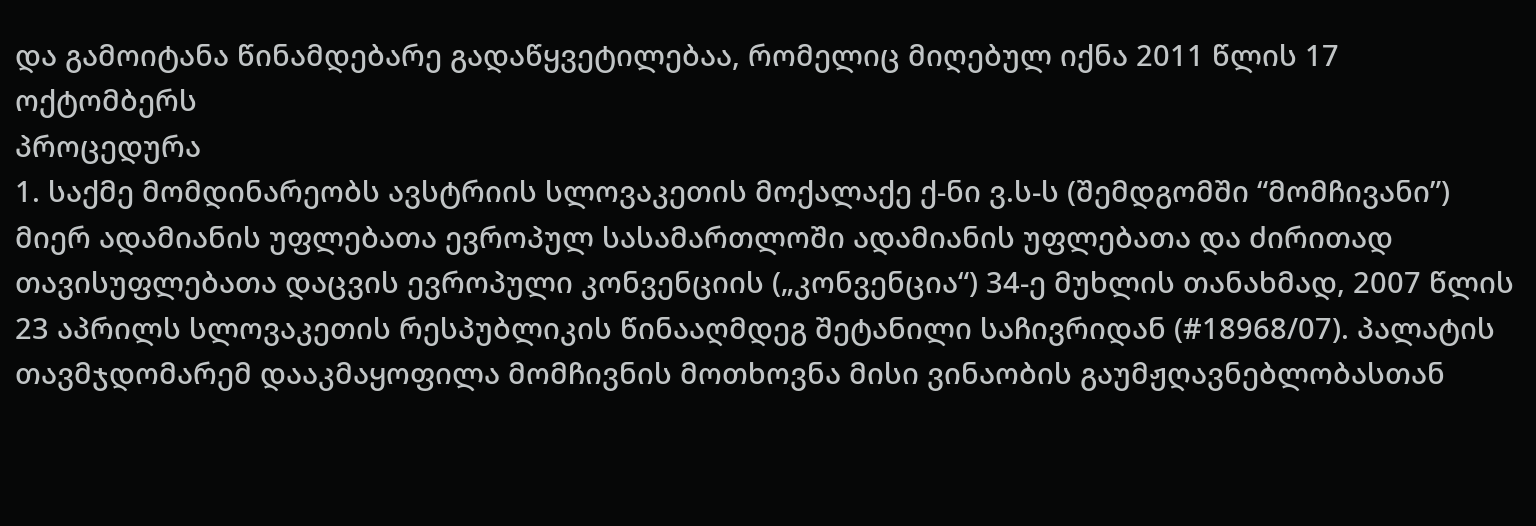და გამოიტანა წინამდებარე გადაწყვეტილებაა, რომელიც მიღებულ იქნა 2011 წლის 17 ოქტომბერს
პროცედურა
1. საქმე მომდინარეობს ავსტრიის სლოვაკეთის მოქალაქე ქ‑ნი ვ.ს‑ს (შემდგომში “მომჩივანი”) მიერ ადამიანის უფლებათა ევროპულ სასამართლოში ადამიანის უფლებათა და ძირითად თავისუფლებათა დაცვის ევროპული კონვენციის („კონვენცია“) 34‑ე მუხლის თანახმად, 2007 წლის 23 აპრილს სლოვაკეთის რესპუბლიკის წინააღმდეგ შეტანილი საჩივრიდან (#18968/07). პალატის თავმჯდომარემ დააკმაყოფილა მომჩივნის მოთხოვნა მისი ვინაობის გაუმჟღავნებლობასთან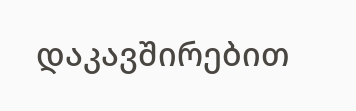დაკავშირებით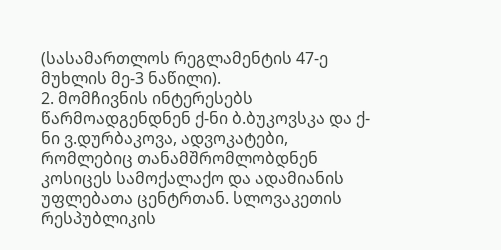(სასამართლოს რეგლამენტის 47-ე მუხლის მე-3 ნაწილი).
2. მომჩივნის ინტერესებს წარმოადგენდნენ ქ-ნი ბ.ბუკოვსკა და ქ-ნი ვ.დურბაკოვა, ადვოკატები, რომლებიც თანამშრომლობდნენ კოსიცეს სამოქალაქო და ადამიანის უფლებათა ცენტრთან. სლოვაკეთის რესპუბლიკის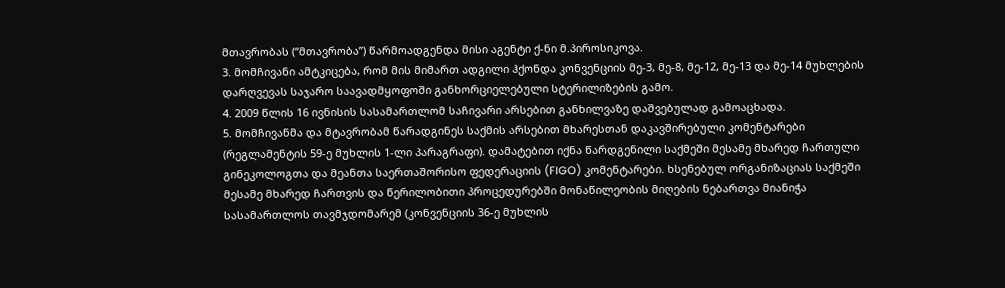მთავრობას (“მთავრობა”) წარმოადგენდა მისი აგენტი ქ-ნი მ.პიროსიკოვა.
3. მომჩივანი ამტკიცება, რომ მის მიმართ ადგილი ჰქონდა კონვენციის მე-3, მე-8, მე-12, მე-13 და მე-14 მუხლების დარღვევას საჯარო საავადმყოფოში განხორციელებული სტერილიზების გამო.
4. 2009 წლის 16 ივნისის სასამართლომ საჩივარი არსებით განხილვაზე დაშვებულად გამოაცხადა.
5. მომჩივანმა და მტავრობამ წარადგინეს საქმის არსებით მხარესთან დაკავშირებული კომენტარები (რეგლამენტის 59‑ე მუხლის 1‑ლი პარაგრაფი). დამატებით იქნა წარდგენილი საქმეში მესამე მხარედ ჩართული გინეკოლოგთა და მეანთა საერთაშორისო ფედერაციის (FIGO) კომენტარები. ხსენებულ ორგანიზაციას საქმეში მესამე მხარედ ჩართვის და წერილობითი პროცედურებში მონაწილეობის მიღების ნებართვა მიანიჭა სასამართლოს თავმჯდომარემ (კონვენციის 36-ე მუხლის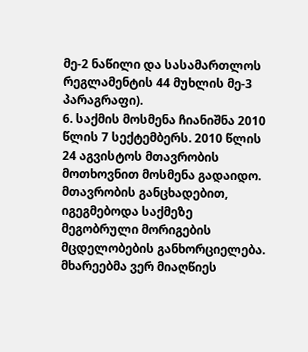მე‑2 ნაწილი და სასამართლოს რეგლამენტის 44 მუხლის მე‑3 პარაგრაფი).
6. საქმის მოსმენა ჩიანიშნა 2010 წლის 7 სექტემბერს. 2010 წლის 24 აგვისტოს მთავრობის მოთხოვნით მოსმენა გადაიდო. მთავრობის განცხადებით, იგეგმებოდა საქმეზე მეგობრული მორიგების მცდელობების განხორციელება. მხარეებმა ვერ მიაღწიეს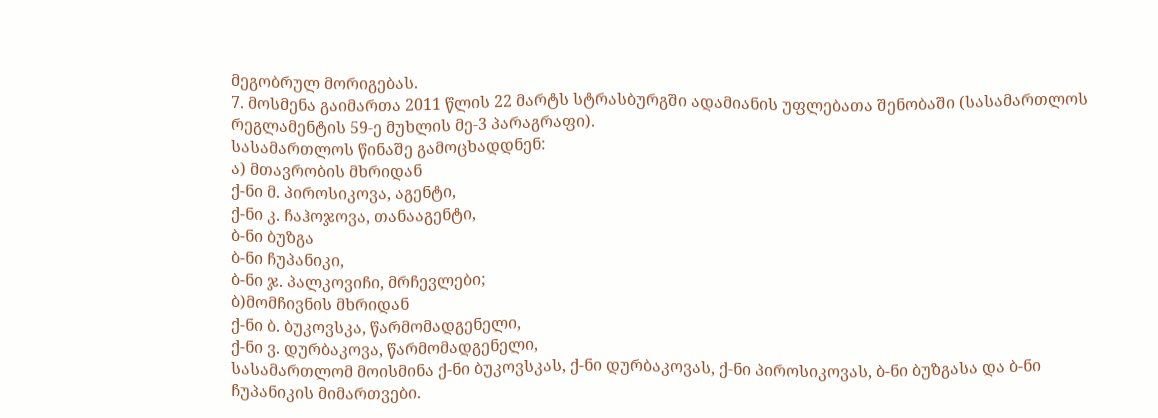მეგობრულ მორიგებას.
7. მოსმენა გაიმართა 2011 წლის 22 მარტს სტრასბურგში ადამიანის უფლებათა შენობაში (სასამართლოს რეგლამენტის 59‑ე მუხლის მე‑3 პარაგრაფი).
სასამართლოს წინაშე გამოცხადდნენ:
ა) მთავრობის მხრიდან
ქ-ნი მ. პიროსიკოვა, აგენტი,
ქ-ნი კ. ჩაჰოჯოვა, თანააგენტი,
ბ-ნი ბუზგა
ბ-ნი ჩუპანიკი,
ბ-ნი ჯ. პალკოვიჩი, მრჩევლები;
ბ)მომჩივნის მხრიდან
ქ-ნი ბ. ბუკოვსკა, წარმომადგენელი,
ქ-ნი ვ. დურბაკოვა, წარმომადგენელი,
სასამართლომ მოისმინა ქ-ნი ბუკოვსკას, ქ-ნი დურბაკოვას, ქ‑ნი პიროსიკოვას, ბ-ნი ბუზგასა და ბ-ნი ჩუპანიკის მიმართვები.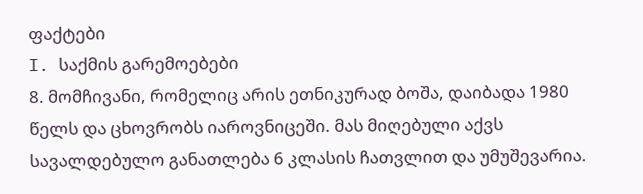ფაქტები
I. საქმის გარემოებები
8. მომჩივანი, რომელიც არის ეთნიკურად ბოშა, დაიბადა 1980 წელს და ცხოვრობს იაროვნიცეში. მას მიღებული აქვს სავალდებულო განათლება 6 კლასის ჩათვლით და უმუშევარია.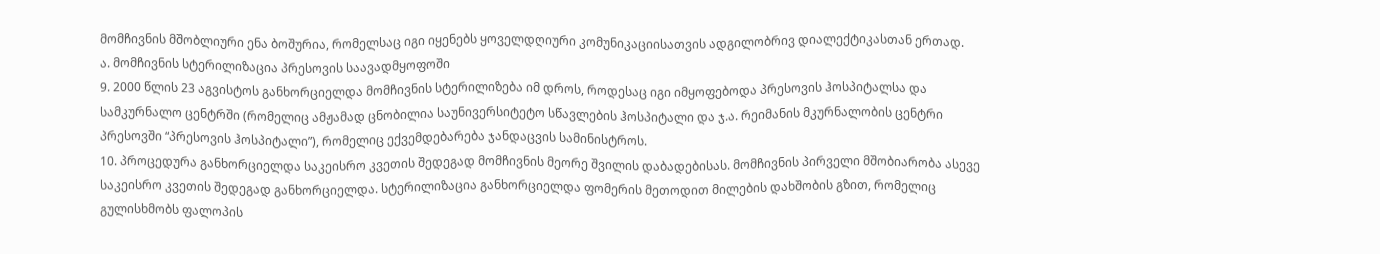მომჩივნის მშობლიური ენა ბოშურია, რომელსაც იგი იყენებს ყოველდღიური კომუნიკაციისათვის ადგილობრივ დიალექტიკასთან ერთად.
ა. მომჩივნის სტერილიზაცია პრესოვის საავადმყოფოში
9. 2000 წლის 23 აგვისტოს განხორციელდა მომჩივნის სტერილიზება იმ დროს, როდესაც იგი იმყოფებოდა პრესოვის ჰოსპიტალსა და სამკურნალო ცენტრში (რომელიც ამჟამად ცნობილია საუნივერსიტეტო სწავლების ჰოსპიტალი და ჯ.ა. რეიმანის მკურნალობის ცენტრი პრესოვში “პრესოვის ჰოსპიტალი”), რომელიც ექვემდებარება ჯანდაცვის სამინისტროს.
10. პროცედურა განხორციელდა საკეისრო კვეთის შედეგად მომჩივნის მეორე შვილის დაბადებისას. მომჩივნის პირველი მშობიარობა ასევე საკეისრო კვეთის შედეგად განხორციელდა. სტერილიზაცია განხორციელდა ფომერის მეთოდით მილების დახშობის გზით, რომელიც გულისხმობს ფალოპის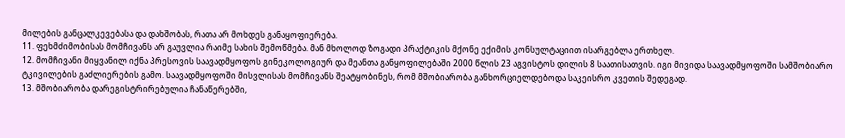მილების განცალკევებასა და დახშობას, რათა არ მოხდეს განაყოფიერება.
11. ფეხმძიმობისას მომჩივანს არ გაუვლია რაიმე სახის შემოწმება. მან მხოლოდ ზოგადი პრაქტიკის მქონე ექიმის კონსულტაციით ისარგებლა ერთხელ.
12. მომჩივანი მიყვანილ იქნა პრესოვის საავადმყოფოს გინეკოლოგიურ და მეანთა განყოფილებაში 2000 წლის 23 აგვისტოს დილის 8 საათისათვის. იგი მივიდა საავადმყოფოში სამშობიარო ტკივილების გაძლიერების გამო. საავადმყოფოში მისვლისას მომჩივანს შეატყობინეს, რომ მშობიარობა განხორციელდებოდა საკეისრო კვეთის შედეგად.
13. მშობიარობა დარეგისტრირებულია ჩანაწერებში,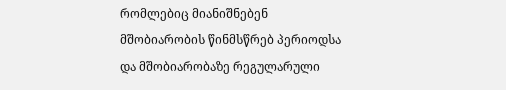რომლებიც მიანიშნებენ მშობიარობის წინმსწრებ პერიოდსა და მშობიარობაზე რეგულარული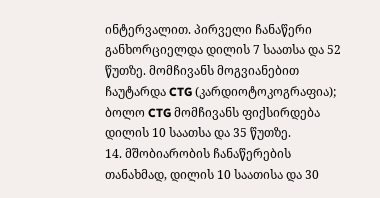ინტერვალით. პირველი ჩანაწერი განხორციელდა დილის 7 საათსა და 52 წუთზე. მომჩივანს მოგვიანებით ჩაუტარდა CTG (კარდიოტოკოგრაფია); ბოლო CTG მომჩივანს ფიქსირდება დილის 10 საათსა და 35 წუთზე.
14. მშობიარობის ჩანაწერების თანახმად, დილის 10 საათისა და 30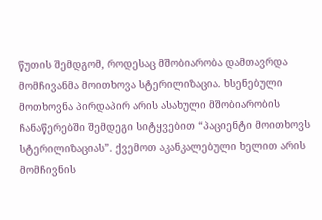წუთის შემდგომ, როდესაც მშობიარობა დამთავრდა მომჩივანმა მოითხოვა სტერილიზაცია. ხსენებული მოთხოვნა პირდაპირ არის ასახული მშობიარობის ჩანაწერებში შემდეგი სიტყვებით “პაციენტი მოითხოვს სტერილიზაციას”. ქვემოთ აკანკალებული ხელით არის მომჩივნის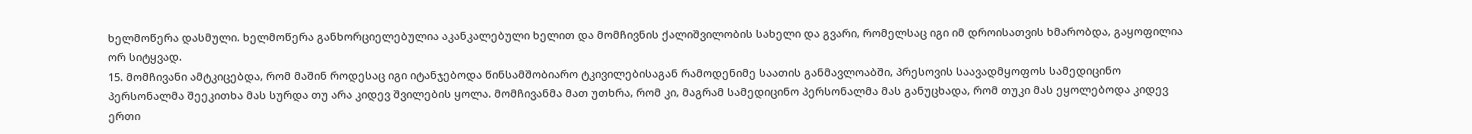ხელმოწერა დასმული. ხელმოწერა განხორციელებულია აკანკალებული ხელით და მომჩივნის ქალიშვილობის სახელი და გვარი, რომელსაც იგი იმ დროისათვის ხმარობდა, გაყოფილია ორ სიტყვად.
15. მომჩივანი ამტკიცებდა, რომ მაშინ როდესაც იგი იტანჯებოდა წინსამშობიარო ტკივილებისაგან რამოდენიმე საათის განმავლოაბში, პრესოვის საავადმყოფოს სამედიცინო პერსონალმა შეეკითხა მას სურდა თუ არა კიდევ შვილების ყოლა. მომჩივანმა მათ უთხრა, რომ კი, მაგრამ სამედიცინო პერსონალმა მას განუცხადა, რომ თუკი მას ეყოლებოდა კიდევ ერთი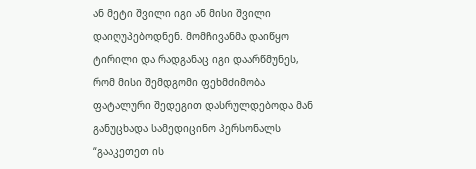ან მეტი შვილი იგი ან მისი შვილი დაიღუპებოდნენ. მომჩივანმა დაიწყო ტირილი და რადგანაც იგი დაარწმუნეს, რომ მისი შემდგომი ფეხმძიმობა ფატალური შედეგით დასრულდებოდა მან განუცხადა სამედიცინო პერსონალს “გააკეთეთ ის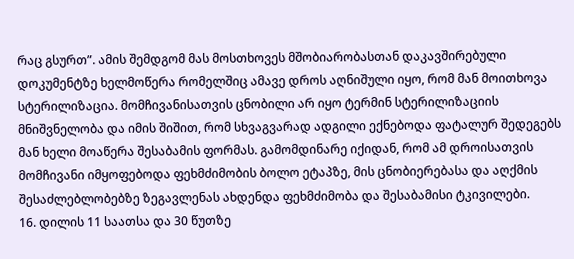რაც გსურთ”. ამის შემდგომ მას მოსთხოვეს მშობიარობასთან დაკავშირებული დოკუმენტზე ხელმოწერა რომელშიც ამავე დროს აღნიშული იყო, რომ მან მოითხოვა სტერილიზაცია. მომჩივანისათვის ცნობილი არ იყო ტერმინ სტერილიზაციის მნიშვნელობა და იმის შიშით, რომ სხვაგვარად ადგილი ექნებოდა ფატალურ შედეგებს მან ხელი მოაწერა შესაბამის ფორმას. გამომდინარე იქიდან, რომ ამ დროისათვის მომჩივანი იმყოფებოდა ფეხმძიმობის ბოლო ეტაპზე, მის ცნობიერებასა და აღქმის შესაძლებლობებზე ზეგავლენას ახდენდა ფეხმძიმობა და შესაბამისი ტკივილები.
16. დილის 11 საათსა და 30 წუთზე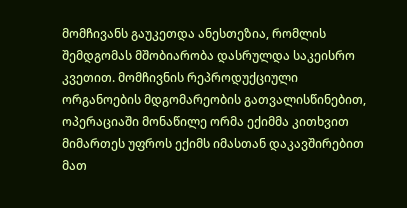მომჩივანს გაუკეთდა ანესთეზია, რომლის შემდგომას მშობიარობა დასრულდა საკეისრო კვეთით. მომჩივნის რეპროდუქციული ორგანოების მდგომარეობის გათვალისწინებით, ოპერაციაში მონაწილე ორმა ექიმმა კითხვით მიმართეს უფროს ექიმს იმასთან დაკავშირებით მათ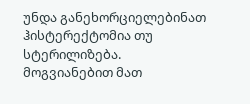უნდა განეხორციელებინათ ჰისტერექტომია თუ სტერილიზება. მოგვიანებით მათ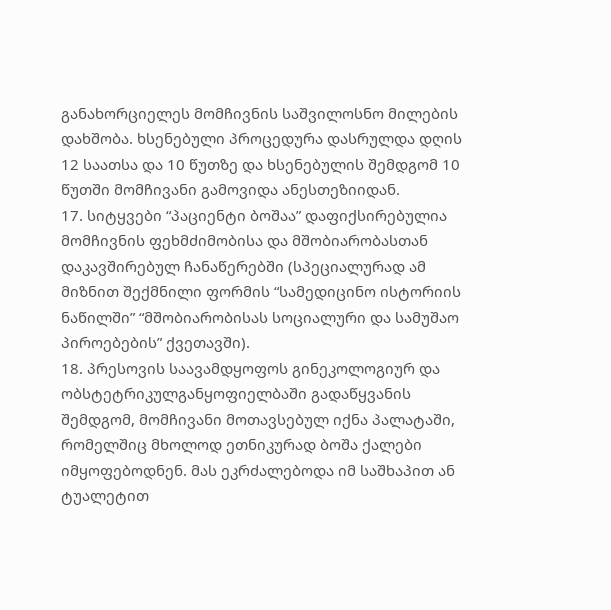განახორციელეს მომჩივნის საშვილოსნო მილების დახშობა. ხსენებული პროცედურა დასრულდა დღის 12 საათსა და 10 წუთზე და ხსენებულის შემდგომ 10 წუთში მომჩივანი გამოვიდა ანესთეზიიდან.
17. სიტყვები “პაციენტი ბოშაა” დაფიქსირებულია მომჩივნის ფეხმძიმობისა და მშობიარობასთან დაკავშირებულ ჩანაწერებში (სპეციალურად ამ მიზნით შექმნილი ფორმის “სამედიცინო ისტორიის ნაწილში” “მშობიარობისას სოციალური და სამუშაო პიროებების” ქვეთავში).
18. პრესოვის საავამდყოფოს გინეკოლოგიურ და ობსტეტრიკულგანყოფიელბაში გადაწყვანის შემდგომ, მომჩივანი მოთავსებულ იქნა პალატაში, რომელშიც მხოლოდ ეთნიკურად ბოშა ქალები იმყოფებოდნენ. მას ეკრძალებოდა იმ საშხაპით ან ტუალეტით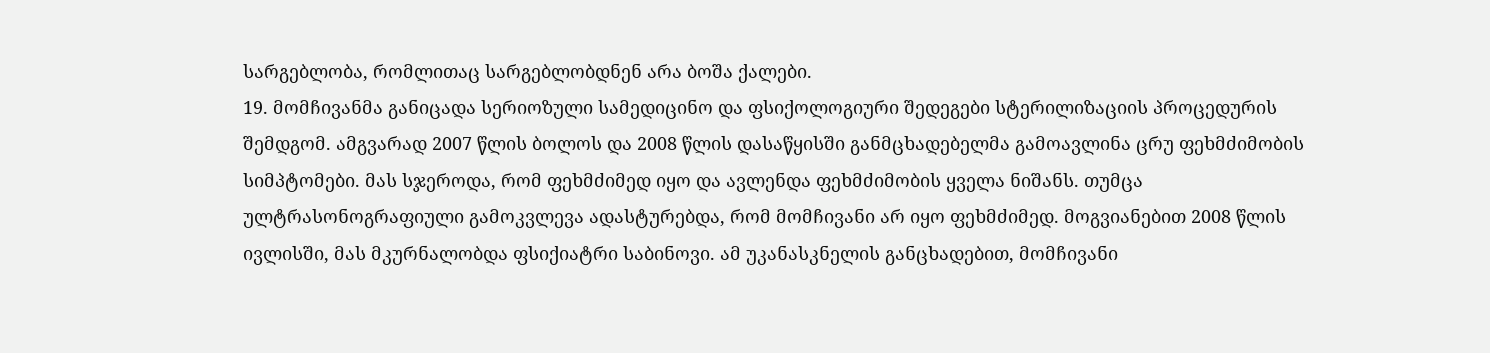სარგებლობა, რომლითაც სარგებლობდნენ არა ბოშა ქალები.
19. მომჩივანმა განიცადა სერიოზული სამედიცინო და ფსიქოლოგიური შედეგები სტერილიზაციის პროცედურის შემდგომ. ამგვარად 2007 წლის ბოლოს და 2008 წლის დასაწყისში განმცხადებელმა გამოავლინა ცრუ ფეხმძიმობის სიმპტომები. მას სჯეროდა, რომ ფეხმძიმედ იყო და ავლენდა ფეხმძიმობის ყველა ნიშანს. თუმცა ულტრასონოგრაფიული გამოკვლევა ადასტურებდა, რომ მომჩივანი არ იყო ფეხმძიმედ. მოგვიანებით 2008 წლის ივლისში, მას მკურნალობდა ფსიქიატრი საბინოვი. ამ უკანასკნელის განცხადებით, მომჩივანი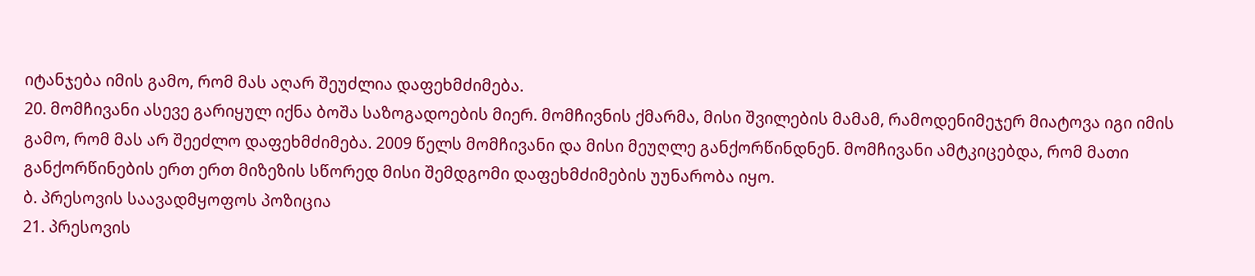იტანჯება იმის გამო, რომ მას აღარ შეუძლია დაფეხმძიმება.
20. მომჩივანი ასევე გარიყულ იქნა ბოშა საზოგადოების მიერ. მომჩივნის ქმარმა, მისი შვილების მამამ, რამოდენიმეჯერ მიატოვა იგი იმის გამო, რომ მას არ შეეძლო დაფეხმძიმება. 2009 წელს მომჩივანი და მისი მეუღლე განქორწინდნენ. მომჩივანი ამტკიცებდა, რომ მათი განქორწინების ერთ ერთ მიზეზის სწორედ მისი შემდგომი დაფეხმძიმების უუნარობა იყო.
ბ. პრესოვის საავადმყოფოს პოზიცია
21. პრესოვის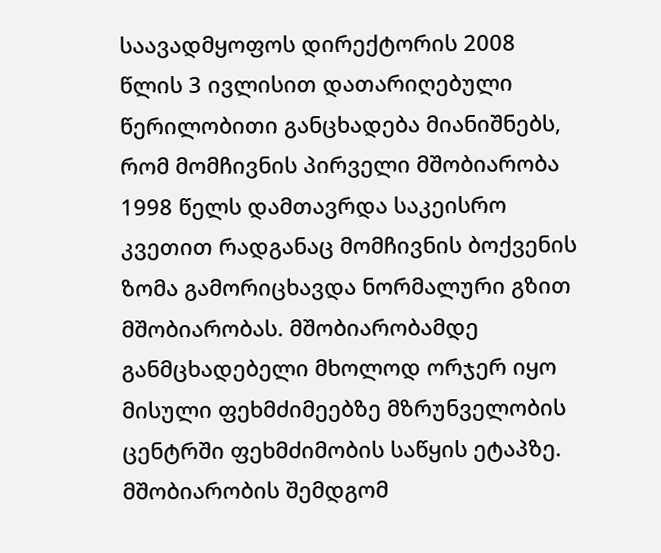საავადმყოფოს დირექტორის 2008 წლის 3 ივლისით დათარიღებული წერილობითი განცხადება მიანიშნებს, რომ მომჩივნის პირველი მშობიარობა 1998 წელს დამთავრდა საკეისრო კვეთით რადგანაც მომჩივნის ბოქვენის ზომა გამორიცხავდა ნორმალური გზით მშობიარობას. მშობიარობამდე განმცხადებელი მხოლოდ ორჯერ იყო მისული ფეხმძიმეებზე მზრუნველობის ცენტრში ფეხმძიმობის საწყის ეტაპზე. მშობიარობის შემდგომ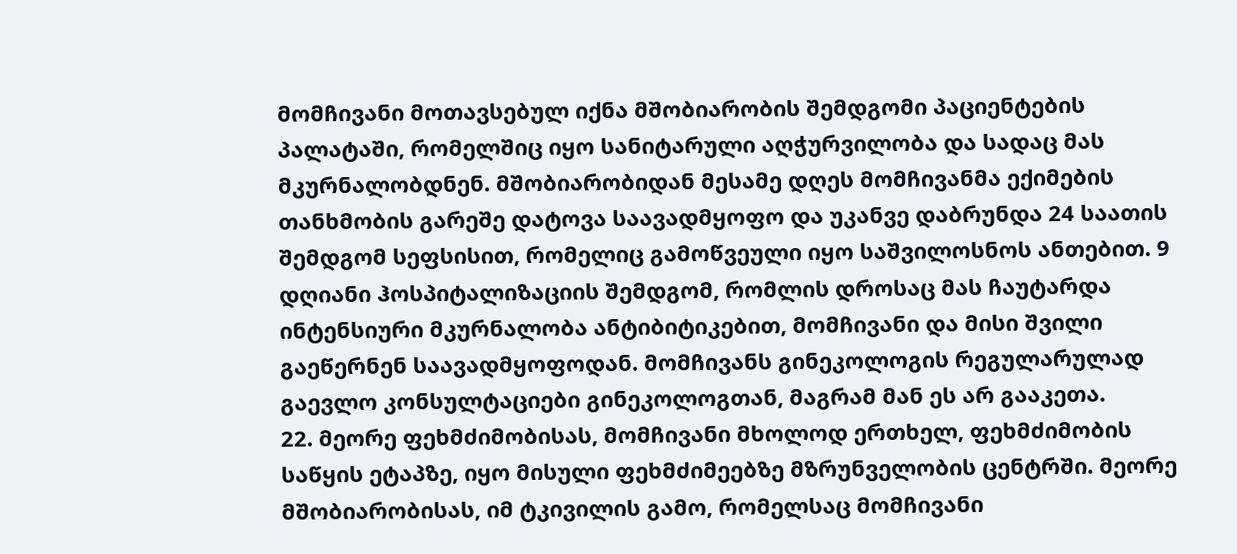მომჩივანი მოთავსებულ იქნა მშობიარობის შემდგომი პაციენტების პალატაში, რომელშიც იყო სანიტარული აღჭურვილობა და სადაც მას მკურნალობდნენ. მშობიარობიდან მესამე დღეს მომჩივანმა ექიმების თანხმობის გარეშე დატოვა საავადმყოფო და უკანვე დაბრუნდა 24 საათის შემდგომ სეფსისით, რომელიც გამოწვეული იყო საშვილოსნოს ანთებით. 9 დღიანი ჰოსპიტალიზაციის შემდგომ, რომლის დროსაც მას ჩაუტარდა ინტენსიური მკურნალობა ანტიბიტიკებით, მომჩივანი და მისი შვილი გაეწერნენ საავადმყოფოდან. მომჩივანს გინეკოლოგის რეგულარულად გაევლო კონსულტაციები გინეკოლოგთან, მაგრამ მან ეს არ გააკეთა.
22. მეორე ფეხმძიმობისას, მომჩივანი მხოლოდ ერთხელ, ფეხმძიმობის საწყის ეტაპზე, იყო მისული ფეხმძიმეებზე მზრუნველობის ცენტრში. მეორე მშობიარობისას, იმ ტკივილის გამო, რომელსაც მომჩივანი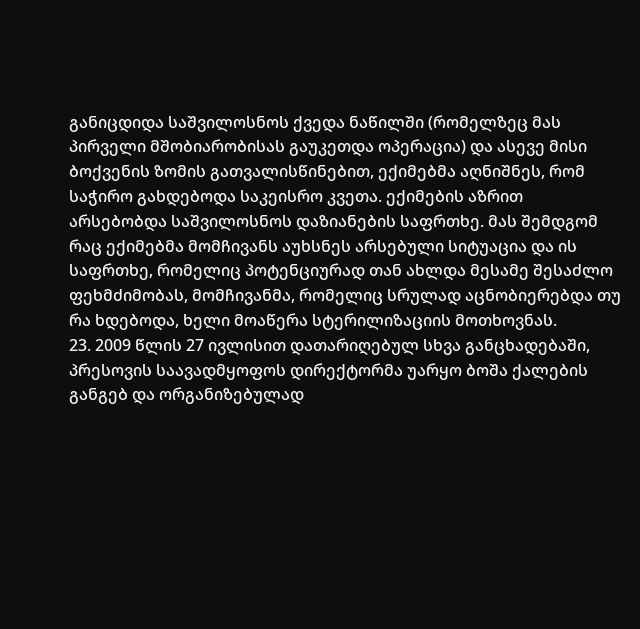განიცდიდა საშვილოსნოს ქვედა ნაწილში (რომელზეც მას პირველი მშობიარობისას გაუკეთდა ოპერაცია) და ასევე მისი ბოქვენის ზომის გათვალისწინებით, ექიმებმა აღნიშნეს, რომ საჭირო გახდებოდა საკეისრო კვეთა. ექიმების აზრით არსებობდა საშვილოსნოს დაზიანების საფრთხე. მას შემდგომ რაც ექიმებმა მომჩივანს აუხსნეს არსებული სიტუაცია და ის საფრთხე, რომელიც პოტენციურად თან ახლდა მესამე შესაძლო ფეხმძიმობას, მომჩივანმა, რომელიც სრულად აცნობიერებდა თუ რა ხდებოდა, ხელი მოაწერა სტერილიზაციის მოთხოვნას.
23. 2009 წლის 27 ივლისით დათარიღებულ სხვა განცხადებაში, პრესოვის საავადმყოფოს დირექტორმა უარყო ბოშა ქალების განგებ და ორგანიზებულად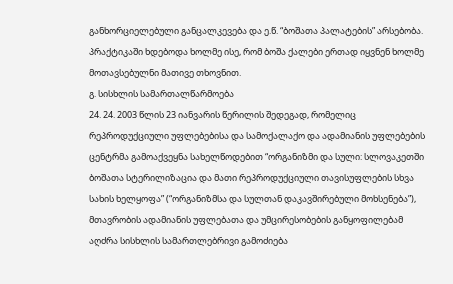განხორციელებული განცალკევება და ე.წ. “ბოშათა პალატების” არსებობა. პრაქტიკაში ხდებოდა ხოლმე ისე, რომ ბოშა ქალები ერთად იყვნენ ხოლმე მოთავსებულნი მათივე თხოვნით.
გ. სისხლის სამართალწარმოება
24. 24. 2003 წლის 23 იანვარის წერილის შედეგად, რომელიც რეპროდუქციული უფლებებისა და სამოქალაქო და ადამიანის უფლებების ცენტრმა გამოაქვეყნა სახელწოდებით “ორგანიზმი და სული: სლოვაკეთში ბოშათა სტერილიზაცია და მათი რეპროდუქციული თავისუფლების სხვა სახის ხელყოფა” (“ორგანიზმსა და სულთან დაკავშირებული მოხსენება”), მთავრობის ადამიანის უფლებათა და უმცირესობების განყოფილებამ აღძრა სისხლის სამართლებრივი გამოძიება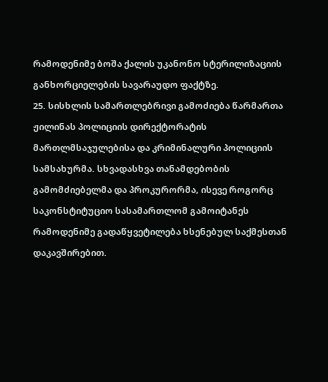რამოდენიმე ბოშა ქალის უკანონო სტერილიზაციის განხორციელების სავარაუდო ფაქტზე.
25. სისხლის სამართლებრივი გამოძიება წარმართა ჟილინას პოლიციის დირექტორატის მართლმსაჯულებისა და კრიმინალური პოლიციის სამსახურმა. სხვადასხვა თანამდებობის გამომძიებელმა და პროკურორმა, ისევე როგორც საკონსტიტუციო სასამართლომ გამოიტანეს რამოდენიმე გადაწყვეტილება ხსენებულ საქმესთან დაკავშირებით.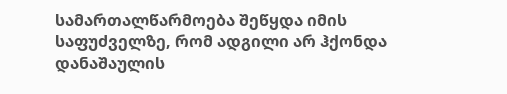სამართალწარმოება შეწყდა იმის საფუძველზე, რომ ადგილი არ ჰქონდა დანაშაულის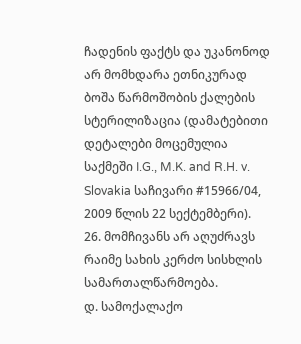ჩადენის ფაქტს და უკანონოდ არ მომხდარა ეთნიკურად ბოშა წარმოშობის ქალების სტერილიზაცია (დამატებითი დეტალები მოცემულია საქმეში I.G., M.K. and R.H. v. Slovakia საჩივარი #15966/04, 2009 წლის 22 სექტემბერი).
26. მომჩივანს არ აღუძრავს რაიმე სახის კერძო სისხლის სამართალწარმოება.
დ. სამოქალაქო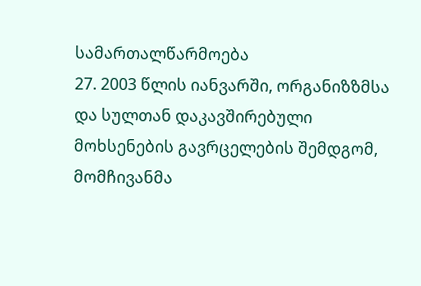სამართალწარმოება
27. 2003 წლის იანვარში, ორგანიზზმსა და სულთან დაკავშირებული მოხსენების გავრცელების შემდგომ, მომჩივანმა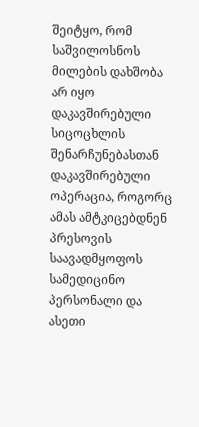შეიტყო, რომ საშვილოსნოს მილების დახშობა არ იყო დაკავშირებული სიცოცხლის შენარჩუნებასთან დაკავშირებული ოპერაცია, როგორც ამას ამტკიცებდნენ პრესოვის საავადმყოფოს სამედიცინო პერსონალი და ასეთი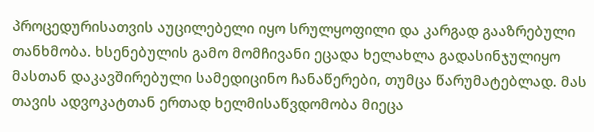პროცედურისათვის აუცილებელი იყო სრულყოფილი და კარგად გააზრებული თანხმობა. ხსენებულის გამო მომჩივანი ეცადა ხელახლა გადასინჯულიყო მასთან დაკავშირებული სამედიცინო ჩანაწერები, თუმცა წარუმატებლად. მას თავის ადვოკატთან ერთად ხელმისაწვდომობა მიეცა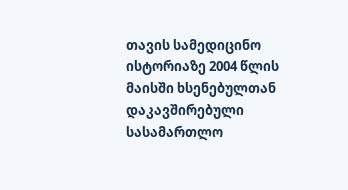თავის სამედიცინო ისტორიაზე 2004 წლის მაისში ხსენებულთან დაკავშირებული სასამართლო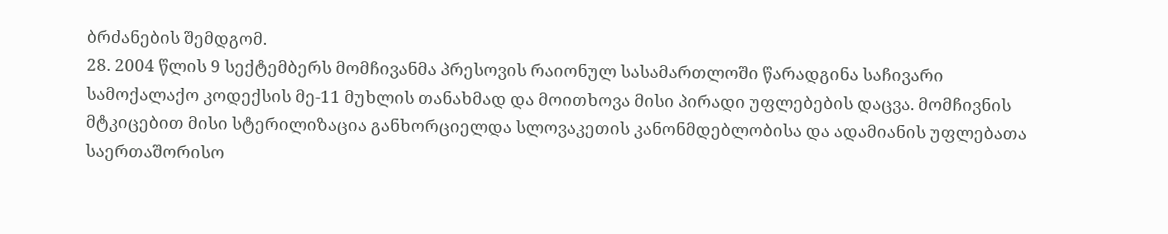ბრძანების შემდგომ.
28. 2004 წლის 9 სექტემბერს მომჩივანმა პრესოვის რაიონულ სასამართლოში წარადგინა საჩივარი სამოქალაქო კოდექსის მე‑11 მუხლის თანახმად და მოითხოვა მისი პირადი უფლებების დაცვა. მომჩივნის მტკიცებით მისი სტერილიზაცია განხორციელდა სლოვაკეთის კანონმდებლობისა და ადამიანის უფლებათა საერთაშორისო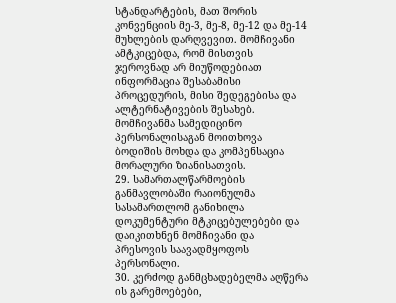სტანდარტების, მათ შორის კონვენციის მე-3, მე-8, მე-12 და მე-14 მუხლების დარღვევით. მომჩივანი ამტკიცებდა, რომ მისთვის ჯეროვნად არ მიუწოდებიათ ინფორმაცია შესაბამისი პროცედურის, მისი შედეგებისა და ალტერნატივების შესახებ. მომჩივანმა სამედიცინო პერსონალისაგან მოითხოვა ბოდიშის მოხდა და კომპენსაცია მორალური ზიანისათვის.
29. სამართალწარმოების განმავლობაში რაიონულმა სასამართლომ განიხილა დოკუმენტური მტკიცებულებები და დაიკითხნენ მომჩივანი და პრესოვის საავადმყოფოს პერსონალი.
30. კერძოდ განმცხადებელმა აღწერა ის გარემოებები,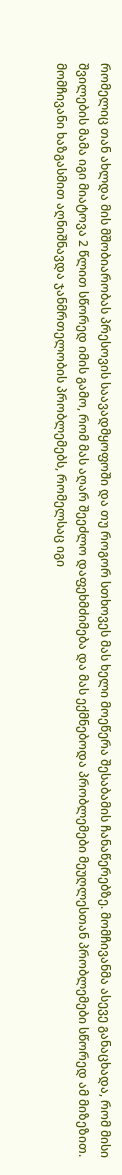რომელიც თან ახლდა მის მშობიარობას პრესოვის საავადმყოფოში და თუ როგორ სთხოვეს მას ხელი მოეწერა შესაბამის ჩანაწერებზე. მომჩივანმა ასევე განაცხადა, რომ მისი შვილების მამა იგი მიატოვა 2 წლით სწორედ იმის გამო, რომ მას აღარ შეეძლო დაფეხმძიმება და მას ექმნებოდა პრობლემები მეუღლესთან პრობლემები სწორედ ამ მიზეზით. მომჩივანი ხაზგასმით აღნიშნავდა ჯანმრთელობის პრობლემებს, რომელსაც იგი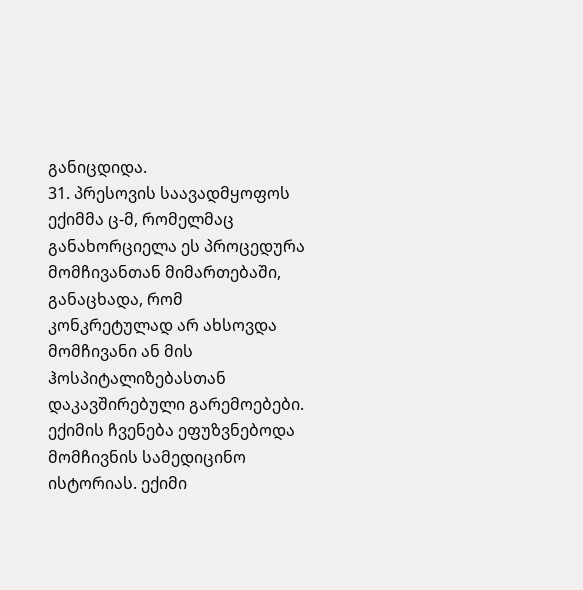განიცდიდა.
31. პრესოვის საავადმყოფოს ექიმმა ც-მ, რომელმაც განახორციელა ეს პროცედურა მომჩივანთან მიმართებაში, განაცხადა, რომ კონკრეტულად არ ახსოვდა მომჩივანი ან მის ჰოსპიტალიზებასთან დაკავშირებული გარემოებები. ექიმის ჩვენება ეფუზვნებოდა მომჩივნის სამედიცინო ისტორიას. ექიმი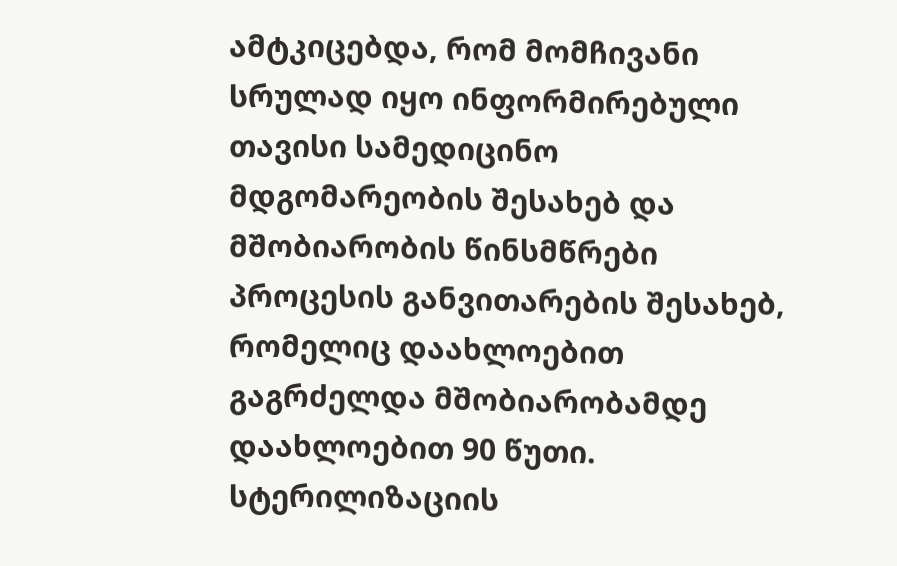ამტკიცებდა, რომ მომჩივანი სრულად იყო ინფორმირებული თავისი სამედიცინო მდგომარეობის შესახებ და მშობიარობის წინსმწრები პროცესის განვითარების შესახებ, რომელიც დაახლოებით გაგრძელდა მშობიარობამდე დაახლოებით 90 წუთი. სტერილიზაციის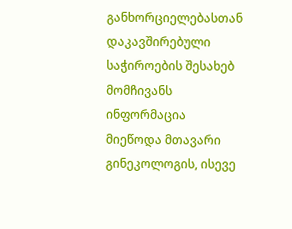განხორციელებასთან დაკავშირებული საჭიროების შესახებ მომჩივანს ინფორმაცია მიეწოდა მთავარი გინეკოლოგის, ისევე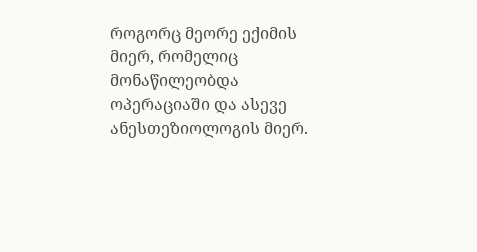როგორც მეორე ექიმის მიერ, რომელიც მონაწილეობდა ოპერაციაში და ასევე ანესთეზიოლოგის მიერ.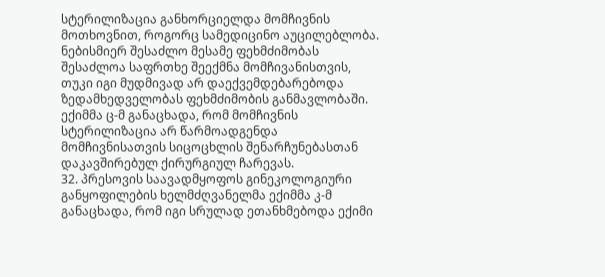სტერილიზაცია განხორციელდა მომჩივნის მოთხოვნით, როგორც სამედიცინო აუცილებლობა. ნებისმიერ შესაძლო მესამე ფეხმძიმობას შესაძლოა საფრთხე შეექმნა მომჩივანისთვის, თუკი იგი მუდმივად არ დაექვემდებარებოდა ზედამხედველობას ფეხმძიმობის განმავლობაში. ექიმმა ც-მ განაცხადა, რომ მომჩივნის სტერილიზაცია არ წარმოადგენდა მომჩივნისათვის სიცოცხლის შენარჩუნებასთან დაკავშირებულ ქირურგიულ ჩარევას.
32. პრესოვის საავადმყოფოს გინეკოლოგიური განყოფილების ხელმძღვანელმა ექიმმა კ-მ განაცხადა, რომ იგი სრულად ეთანხმებოდა ექიმი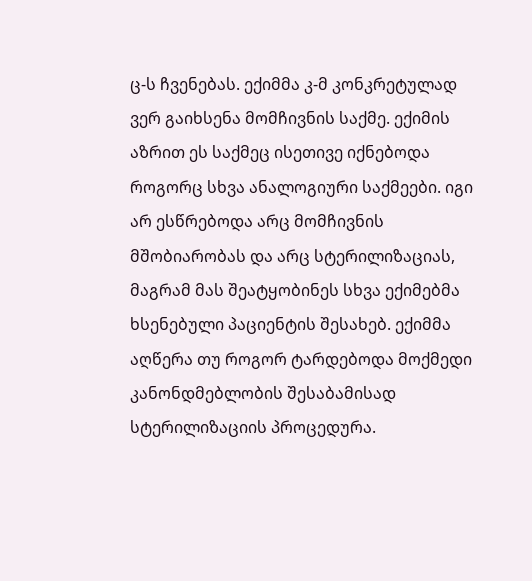ც-ს ჩვენებას. ექიმმა კ-მ კონკრეტულად ვერ გაიხსენა მომჩივნის საქმე. ექიმის აზრით ეს საქმეც ისეთივე იქნებოდა როგორც სხვა ანალოგიური საქმეები. იგი არ ესწრებოდა არც მომჩივნის მშობიარობას და არც სტერილიზაციას, მაგრამ მას შეატყობინეს სხვა ექიმებმა ხსენებული პაციენტის შესახებ. ექიმმა აღწერა თუ როგორ ტარდებოდა მოქმედი კანონდმებლობის შესაბამისად სტერილიზაციის პროცედურა.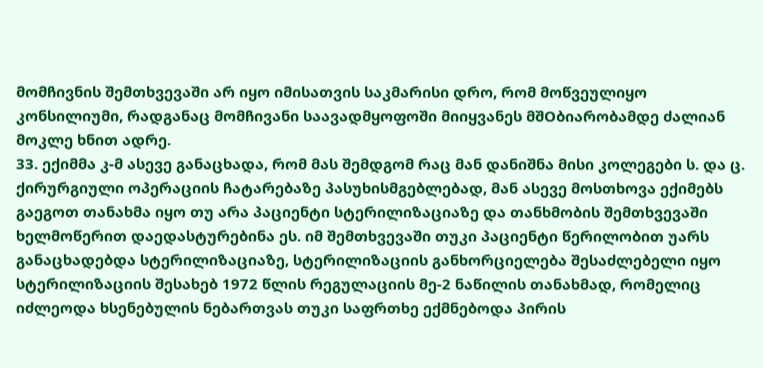მომჩივნის შემთხვევაში არ იყო იმისათვის საკმარისი დრო, რომ მოწვეულიყო კონსილიუმი, რადგანაც მომჩივანი საავადმყოფოში მიიყვანეს მშOბიარობამდე ძალიან მოკლე ხნით ადრე.
33. ექიმმა კ-მ ასევე განაცხადა, რომ მას შემდგომ რაც მან დანიშნა მისი კოლეგები ს. და ც. ქირურგიული ოპერაციის ჩატარებაზე პასუხისმგებლებად, მან ასევე მოსთხოვა ექიმებს გაეგოთ თანახმა იყო თუ არა პაციენტი სტერილიზაციაზე და თანხმობის შემთხვევაში ხელმოწერით დაედასტურებინა ეს. იმ შემთხვევაში თუკი პაციენტი წერილობით უარს განაცხადებდა სტერილიზაციაზე, სტერილიზაციის განხორციელება შესაძლებელი იყო სტერილიზაციის შესახებ 1972 წლის რეგულაციის მე-2 ნაწილის თანახმად, რომელიც იძლეოდა ხსენებულის ნებართვას თუკი საფრთხე ექმნებოდა პირის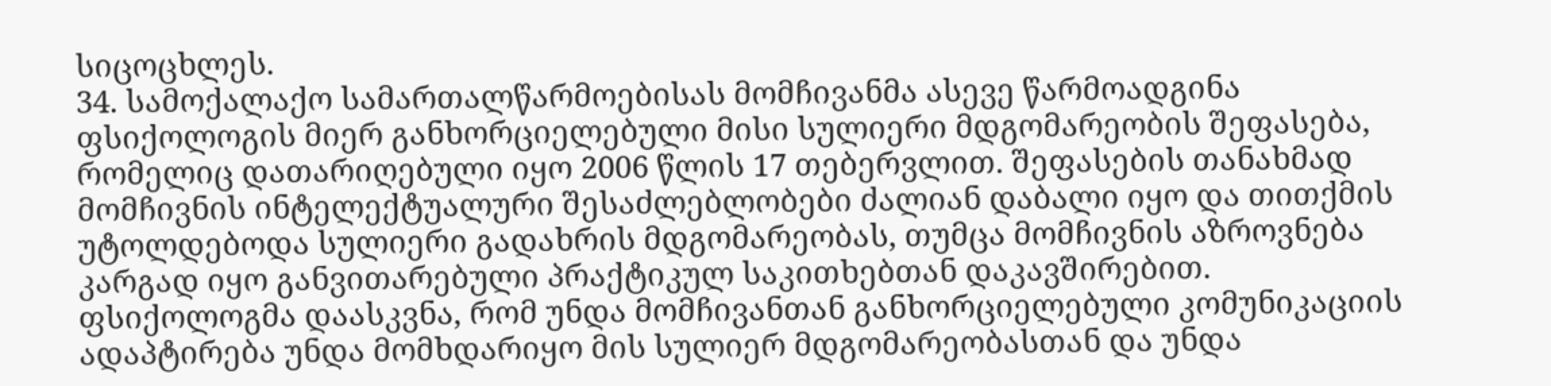სიცოცხლეს.
34. სამოქალაქო სამართალწარმოებისას მომჩივანმა ასევე წარმოადგინა ფსიქოლოგის მიერ განხორციელებული მისი სულიერი მდგომარეობის შეფასება, რომელიც დათარიღებული იყო 2006 წლის 17 თებერვლით. შეფასების თანახმად მომჩივნის ინტელექტუალური შესაძლებლობები ძალიან დაბალი იყო და თითქმის უტოლდებოდა სულიერი გადახრის მდგომარეობას, თუმცა მომჩივნის აზროვნება კარგად იყო განვითარებული პრაქტიკულ საკითხებთან დაკავშირებით. ფსიქოლოგმა დაასკვნა, რომ უნდა მომჩივანთან განხორციელებული კომუნიკაციის ადაპტირება უნდა მომხდარიყო მის სულიერ მდგომარეობასთან და უნდა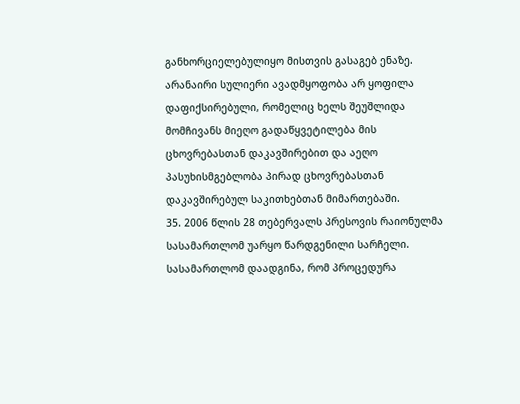განხორციელებულიყო მისთვის გასაგებ ენაზე. არანაირი სულიერი ავადმყოფობა არ ყოფილა დაფიქსირებული, რომელიც ხელს შეუშლიდა მომჩივანს მიეღო გადაწყვეტილება მის ცხოვრებასთან დაკავშირებით და აეღო პასუხისმგებლობა პირად ცხოვრებასთან დაკავშირებულ საკითხებთან მიმართებაში.
35. 2006 წლის 28 თებერვალს პრესოვის რაიონულმა სასამართლომ უარყო წარდგენილი სარჩელი. სასამართლომ დაადგინა, რომ პროცედურა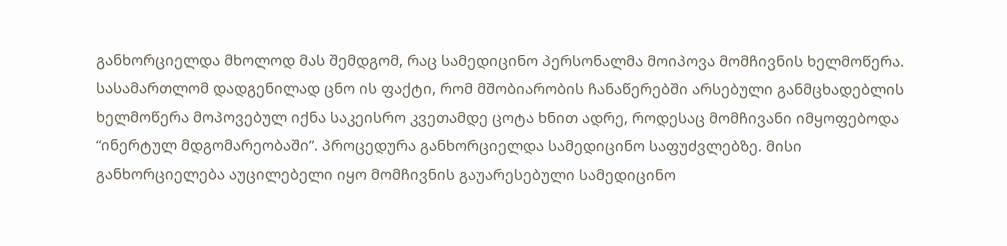განხორციელდა მხოლოდ მას შემდგომ, რაც სამედიცინო პერსონალმა მოიპოვა მომჩივნის ხელმოწერა. სასამართლომ დადგენილად ცნო ის ფაქტი, რომ მშობიარობის ჩანაწერებში არსებული განმცხადებლის ხელმოწერა მოპოვებულ იქნა საკეისრო კვეთამდე ცოტა ხნით ადრე, როდესაც მომჩივანი იმყოფებოდა “ინერტულ მდგომარეობაში”. პროცედურა განხორციელდა სამედიცინო საფუძვლებზე. მისი განხორციელება აუცილებელი იყო მომჩივნის გაუარესებული სამედიცინო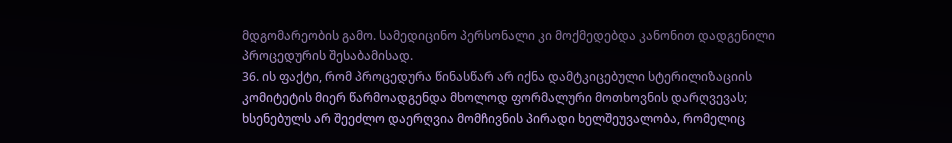მდგომარეობის გამო. სამედიცინო პერსონალი კი მოქმედებდა კანონით დადგენილი პროცედურის შესაბამისად.
36. ის ფაქტი, რომ პროცედურა წინასწარ არ იქნა დამტკიცებული სტერილიზაციის კომიტეტის მიერ წარმოადგენდა მხოლოდ ფორმალური მოთხოვნის დარღვევას; ხსენებულს არ შეეძლო დაერღვია მომჩივნის პირადი ხელშეუვალობა, რომელიც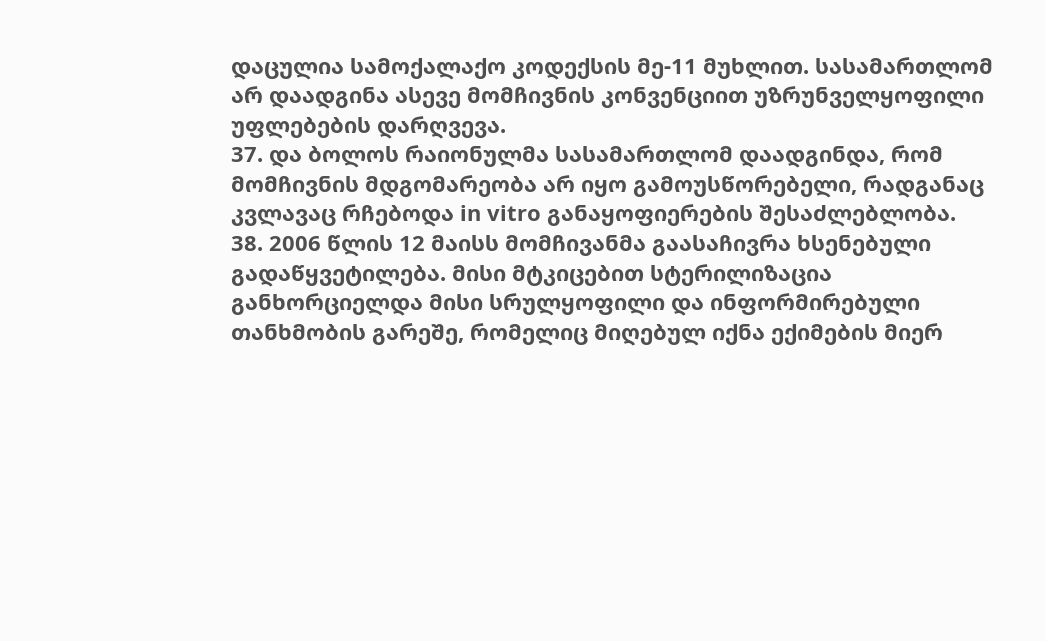დაცულია სამოქალაქო კოდექსის მე-11 მუხლით. სასამართლომ არ დაადგინა ასევე მომჩივნის კონვენციით უზრუნველყოფილი უფლებების დარღვევა.
37. და ბოლოს რაიონულმა სასამართლომ დაადგინდა, რომ მომჩივნის მდგომარეობა არ იყო გამოუსწორებელი, რადგანაც კვლავაც რჩებოდა in vitro განაყოფიერების შესაძლებლობა.
38. 2006 წლის 12 მაისს მომჩივანმა გაასაჩივრა ხსენებული გადაწყვეტილება. მისი მტკიცებით სტერილიზაცია განხორციელდა მისი სრულყოფილი და ინფორმირებული თანხმობის გარეშე, რომელიც მიღებულ იქნა ექიმების მიერ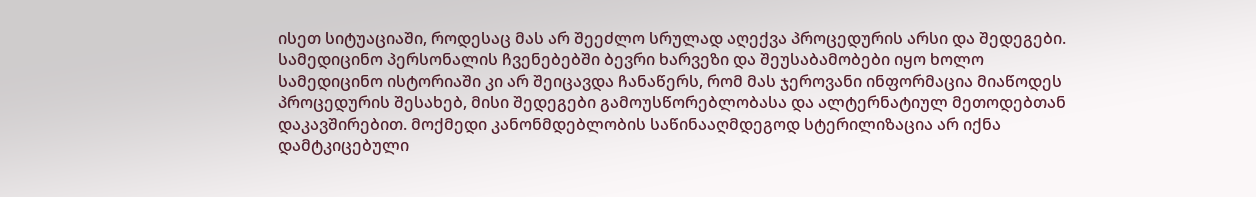ისეთ სიტუაციაში, როდესაც მას არ შეეძლო სრულად აღექვა პროცედურის არსი და შედეგები. სამედიცინო პერსონალის ჩვენებებში ბევრი ხარვეზი და შეუსაბამობები იყო ხოლო სამედიცინო ისტორიაში კი არ შეიცავდა ჩანაწერს, რომ მას ჯეროვანი ინფორმაცია მიაწოდეს პროცედურის შესახებ, მისი შედეგები გამოუსწორებლობასა და ალტერნატიულ მეთოდებთან დაკავშირებით. მოქმედი კანონმდებლობის საწინააღმდეგოდ სტერილიზაცია არ იქნა დამტკიცებული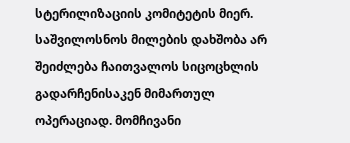სტერილიზაციის კომიტეტის მიერ. საშვილოსნოს მილების დახშობა არ შეიძლება ჩაითვალოს სიცოცხლის გადარჩენისაკენ მიმართულ ოპერაციად. მომჩივანი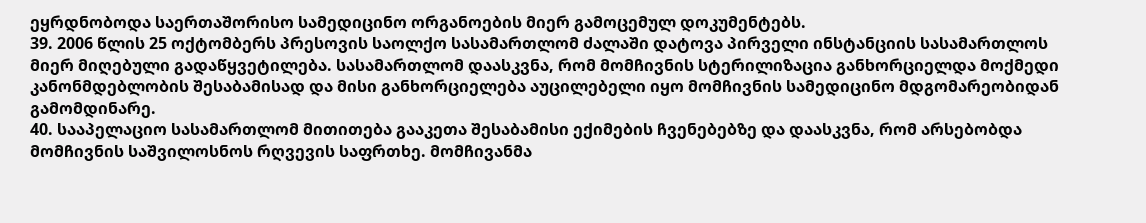ეყრდნობოდა საერთაშორისო სამედიცინო ორგანოების მიერ გამოცემულ დოკუმენტებს.
39. 2006 წლის 25 ოქტომბერს პრესოვის საოლქო სასამართლომ ძალაში დატოვა პირველი ინსტანციის სასამართლოს მიერ მიღებული გადაწყვეტილება. სასამართლომ დაასკვნა, რომ მომჩივნის სტერილიზაცია განხორციელდა მოქმედი კანონმდებლობის შესაბამისად და მისი განხორციელება აუცილებელი იყო მომჩივნის სამედიცინო მდგომარეობიდან გამომდინარე.
40. სააპელაციო სასამართლომ მითითება გააკეთა შესაბამისი ექიმების ჩვენებებზე და დაასკვნა, რომ არსებობდა მომჩივნის საშვილოსნოს რღვევის საფრთხე. მომჩივანმა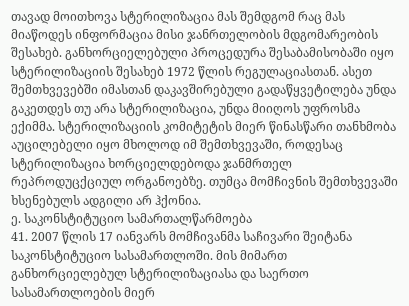თავად მოითხოვა სტერილიზაცია მას შემდგომ რაც მას მიაწოდეს ინფორმაცია მისი ჯანრთელობის მდგომარეობის შესახებ. განხორციელებული პროცედურა შესაბამისობაში იყო სტერილიზაციის შესახებ 1972 წლის რეგულაციასთან. ასეთ შემთხვევებში იმასთან დაკავშირებული გადაწყვეტილება უნდა გაკეთდეს თუ არა სტერილიზაცია, უნდა მიიღოს უფროსმა ექიმმა. სტერილიზაციის კომიტეტის მიერ წინასწარი თანხმობა აუცილებელი იყო მხოლოდ იმ შემთხვევაში, როდესაც სტერილიზაცია ხორციელდებოდა ჯანმრთელ რეპროდუცქციულ ორგანოებზე. თუმცა მომჩივნის შემთხვევაში ხსენებულს ადგილი არ ჰქონია.
ე. საკონსტიტუციო სამართალწარმოება
41. 2007 წლის 17 იანვარს მომჩივანმა საჩივარი შეიტანა საკონსტიტუციო სასამართლოში. მის მიმართ განხორციელებულ სტერილიზაციასა და საერთო სასამართლოების მიერ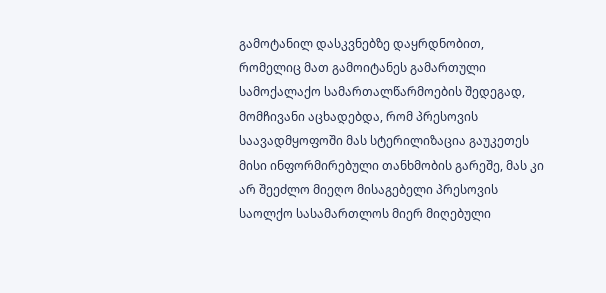გამოტანილ დასკვნებზე დაყრდნობით, რომელიც მათ გამოიტანეს გამართული სამოქალაქო სამართალწარმოების შედეგად, მომჩივანი აცხადებდა, რომ პრესოვის საავადმყოფოში მას სტერილიზაცია გაუკეთეს მისი ინფორმირებული თანხმობის გარეშე, მას კი არ შეეძლო მიეღო მისაგებელი პრესოვის საოლქო სასამართლოს მიერ მიღებული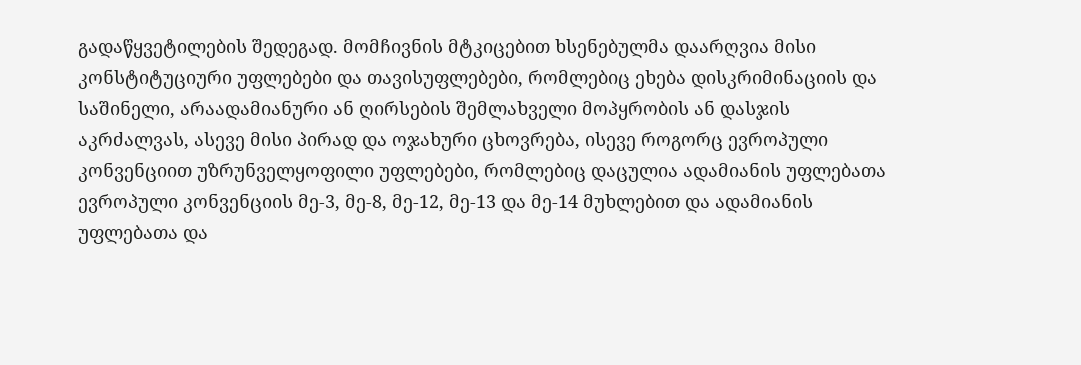გადაწყვეტილების შედეგად. მომჩივნის მტკიცებით ხსენებულმა დაარღვია მისი კონსტიტუციური უფლებები და თავისუფლებები, რომლებიც ეხება დისკრიმინაციის და საშინელი, არაადამიანური ან ღირსების შემლახველი მოპყრობის ან დასჯის აკრძალვას, ასევე მისი პირად და ოჯახური ცხოვრება, ისევე როგორც ევროპული კონვენციით უზრუნველყოფილი უფლებები, რომლებიც დაცულია ადამიანის უფლებათა ევროპული კონვენციის მე-3, მე-8, მე‑12, მე‑13 და მე-14 მუხლებით და ადამიანის უფლებათა და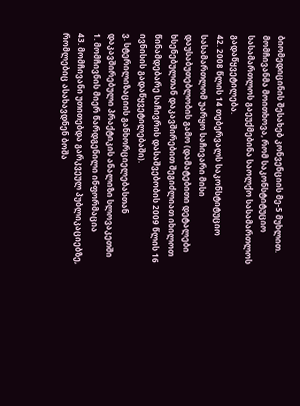ბიომედიცინის შესახებ კონვენციის მე-5 მუხლით. მომჩივანმა მოითხოვა, რომ საკონსტიტუციო სასამართლოს გაეუქმებინა საოლქო სასამართლოს გადაწყვეტილება.
42. 2008 წლის 14 თებერვალს საკონსტიტუციო სასამართლომ უარყო საჩივარი მისი დაუსაბუთებლობის გამო (დამატებითი დეტალები ხსენებულთან დაკავშირებით შეგიძლიათ იხილოთ წინამდებარე საჩივრის დასაშვებობის 2009 წლის 16 ივნისის გადაწყვეტილებაში).
ვ. სტერილიზაციის განხორციელებასთან დაკავშირებული პრაქტიკის ანალიზი სლოვაკეთში
1. მომჩივნის მიერ წარდგენილი ინფორმაცია
43. მომჩივანი უთითებდა გარკვეულ პუბლიკაციებზე, რომლებიც ასახავდნენ ბოშა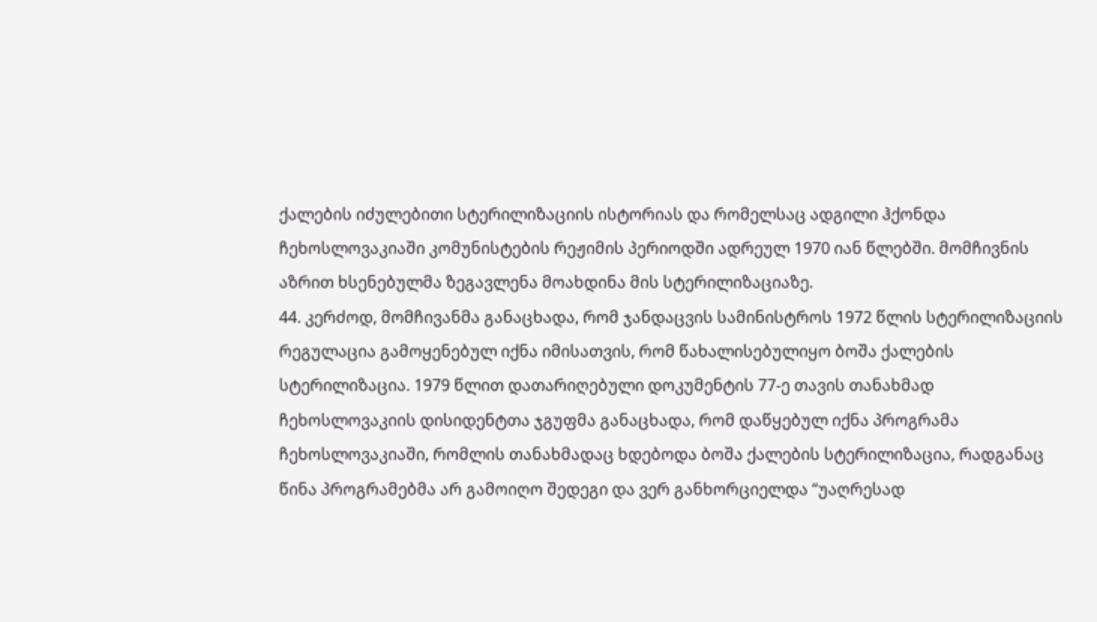ქალების იძულებითი სტერილიზაციის ისტორიას და რომელსაც ადგილი ჰქონდა ჩეხოსლოვაკიაში კომუნისტების რეჟიმის პერიოდში ადრეულ 1970 იან წლებში. მომჩივნის აზრით ხსენებულმა ზეგავლენა მოახდინა მის სტერილიზაციაზე.
44. კერძოდ, მომჩივანმა განაცხადა, რომ ჯანდაცვის სამინისტროს 1972 წლის სტერილიზაციის რეგულაცია გამოყენებულ იქნა იმისათვის, რომ წახალისებულიყო ბოშა ქალების სტერილიზაცია. 1979 წლით დათარიღებული დოკუმენტის 77-ე თავის თანახმად ჩეხოსლოვაკიის დისიდენტთა ჯგუფმა განაცხადა, რომ დაწყებულ იქნა პროგრამა ჩეხოსლოვაკიაში, რომლის თანახმადაც ხდებოდა ბოშა ქალების სტერილიზაცია, რადგანაც წინა პროგრამებმა არ გამოიღო შედეგი და ვერ განხორციელდა “უაღრესად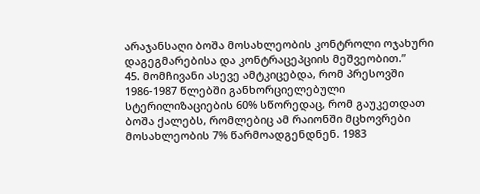არაჯანსაღი ბოშა მოსახლეობის კონტროლი ოჯახური დაგეგმარებისა და კონტრაცეპციის მეშვეობით.”
45. მომჩივანი ასევე ამტკიცებდა, რომ პრესოვში 1986-1987 წლებში განხორციელებული სტერილიზაციების 60% სწორედაც, რომ გაუკეთდათ ბოშა ქალებს, რომლებიც ამ რაიონში მცხოვრები მოსახლეობის 7% წარმოადგენდნენ. 1983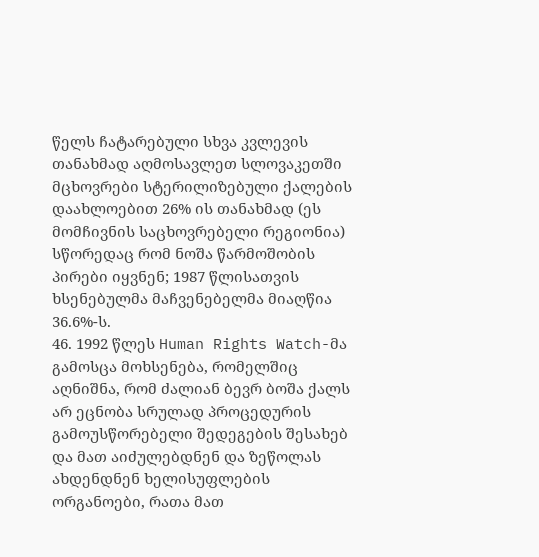წელს ჩატარებული სხვა კვლევის თანახმად აღმოსავლეთ სლოვაკეთში მცხოვრები სტერილიზებული ქალების დაახლოებით 26% ის თანახმად (ეს მომჩივნის საცხოვრებელი რეგიონია) სწორედაც რომ ნოშა წარმოშობის პირები იყვნენ; 1987 წლისათვის ხსენებულმა მაჩვენებელმა მიაღწია 36.6%-ს.
46. 1992 წლეს Human Rights Watch-მა გამოსცა მოხსენება, რომელშიც აღნიშნა, რომ ძალიან ბევრ ბოშა ქალს არ ეცნობა სრულად პროცედურის გამოუსწორებელი შედეგების შესახებ და მათ აიძულებდნენ და ზეწოლას ახდენდნენ ხელისუფლების ორგანოები, რათა მათ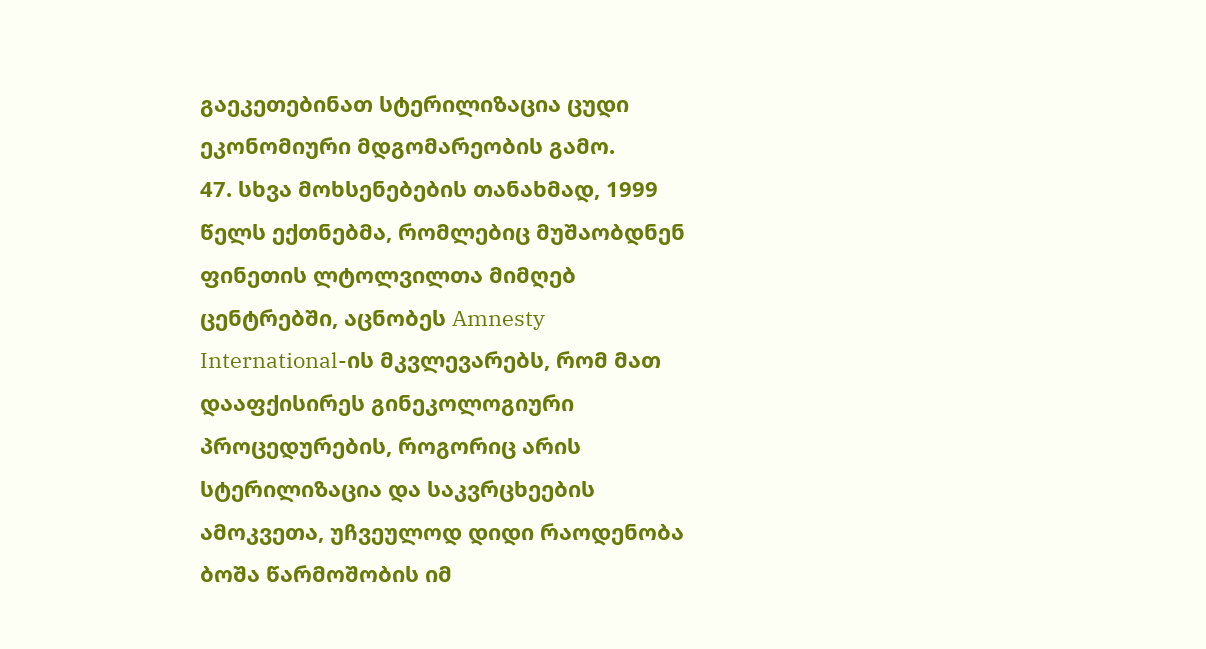გაეკეთებინათ სტერილიზაცია ცუდი ეკონომიური მდგომარეობის გამო.
47. სხვა მოხსენებების თანახმად, 1999 წელს ექთნებმა, რომლებიც მუშაობდნენ ფინეთის ლტოლვილთა მიმღებ ცენტრებში, აცნობეს Amnesty International-ის მკვლევარებს, რომ მათ დააფქისირეს გინეკოლოგიური პროცედურების, როგორიც არის სტერილიზაცია და საკვრცხეების ამოკვეთა, უჩვეულოდ დიდი რაოდენობა ბოშა წარმოშობის იმ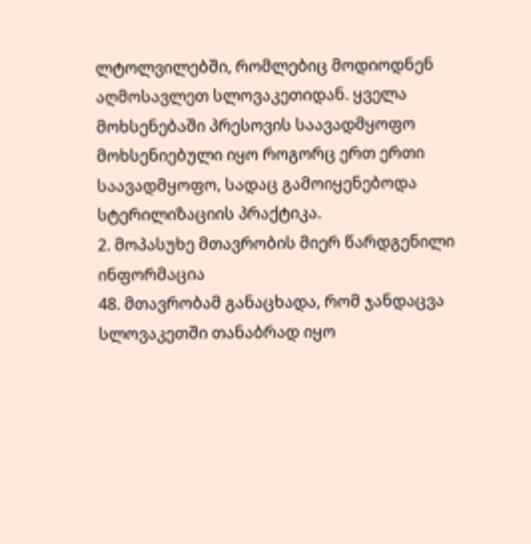ლტოლვილებში, რომლებიც მოდიოდნენ აღმოსავლეთ სლოვაკეთიდან. ყველა მოხსენებაში პრესოვის საავადმყოფო მოხსენიებული იყო როგორც ერთ ერთი საავადმყოფო, სადაც გამოიყენებოდა სტერილიზაციის პრაქტიკა.
2. მოპასუხე მთავრობის მიერ წარდგენილი ინფორმაცია
48. მთავრობამ განაცხადა, რომ ჯანდაცვა სლოვაკეთში თანაბრად იყო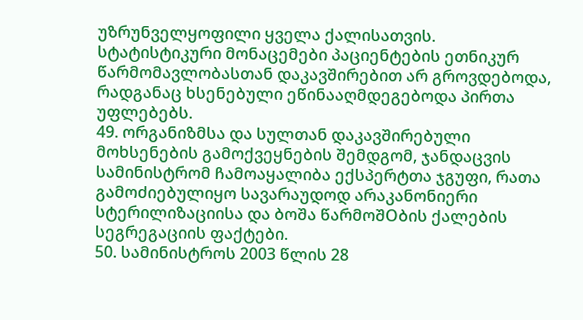უზრუნველყოფილი ყველა ქალისათვის. სტატისტიკური მონაცემები პაციენტების ეთნიკურ წარმომავლობასთან დაკავშირებით არ გროვდებოდა, რადგანაც ხსენებული ეწინააღმდეგებოდა პირთა უფლებებს.
49. ორგანიზმსა და სულთან დაკავშირებული მოხსენების გამოქვეყნების შემდგომ, ჯანდაცვის სამინისტრომ ჩამოაყალიბა ექსპერტთა ჯგუფი, რათა გამოძიებულიყო სავარაუდოდ არაკანონიერი სტერილიზაციისა და ბოშა წარმოშOბის ქალების სეგრეგაციის ფაქტები.
50. სამინისტროს 2003 წლის 28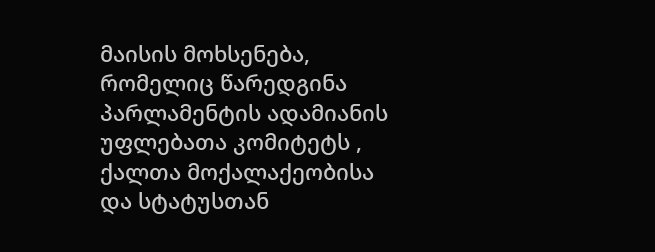მაისის მოხსენება, რომელიც წარედგინა პარლამენტის ადამიანის უფლებათა კომიტეტს , ქალთა მოქალაქეობისა და სტატუსთან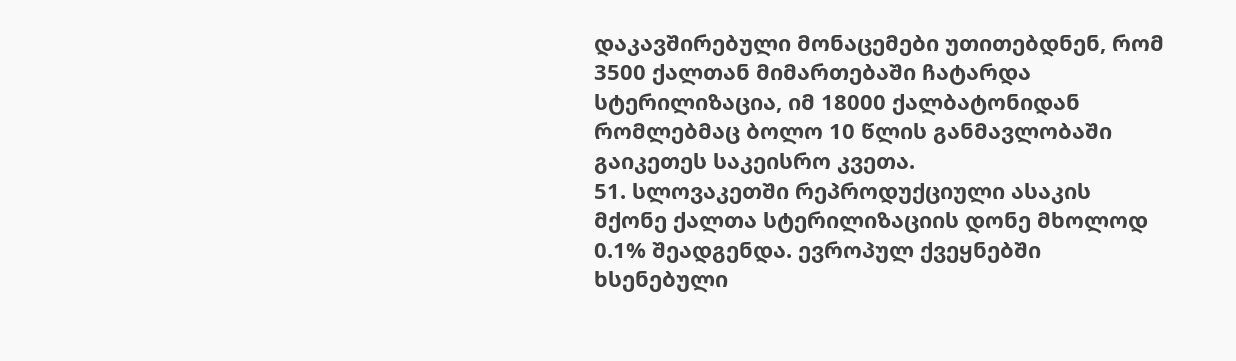დაკავშირებული მონაცემები უთითებდნენ, რომ 3500 ქალთან მიმართებაში ჩატარდა სტერილიზაცია, იმ 18000 ქალბატონიდან რომლებმაც ბოლო 10 წლის განმავლობაში გაიკეთეს საკეისრო კვეთა.
51. სლოვაკეთში რეპროდუქციული ასაკის მქონე ქალთა სტერილიზაციის დონე მხოლოდ 0.1% შეადგენდა. ევროპულ ქვეყნებში ხსენებული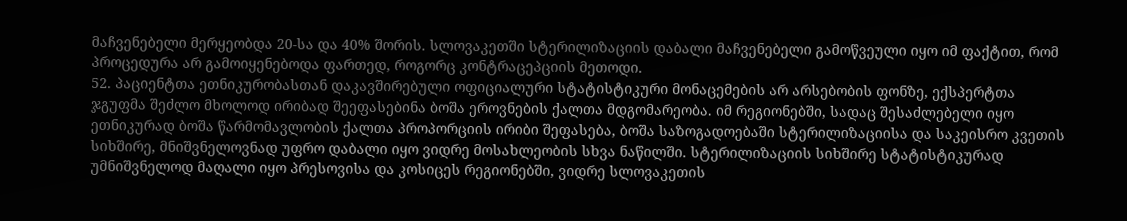მაჩვენებელი მერყეობდა 20‑სა და 40% შორის. სლოვაკეთში სტერილიზაციის დაბალი მაჩვენებელი გამოწვეული იყო იმ ფაქტით, რომ პროცედურა არ გამოიყენებოდა ფართედ, როგორც კონტრაცეპციის მეთოდი.
52. პაციენტთა ეთნიკურობასთან დაკავშირებული ოფიციალური სტატისტიკური მონაცემების არ არსებობის ფონზე, ექსპერტთა ჯგუფმა შეძლო მხოლოდ ირიბად შეეფასებინა ბოშა ეროვნების ქალთა მდგომარეობა. იმ რეგიონებში, სადაც შესაძლებელი იყო ეთნიკურად ბოშა წარმომავლობის ქალთა პროპორციის ირიბი შეფასება, ბოშა საზოგადოებაში სტერილიზაციისა და საკეისრო კვეთის სიხშირე, მნიშვნელოვნად უფრო დაბალი იყო ვიდრე მოსახლეობის სხვა ნაწილში. სტერილიზაციის სიხშირე სტატისტიკურად უმნიშვნელოდ მაღალი იყო პრესოვისა და კოსიცეს რეგიონებში, ვიდრე სლოვაკეთის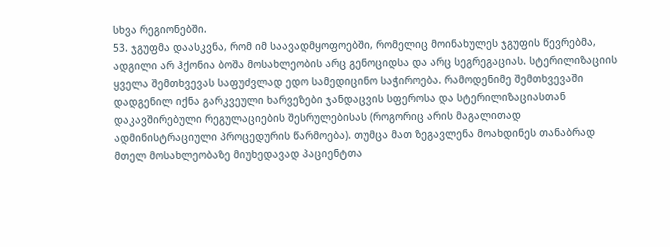სხვა რეგიონებში.
53. ჯგუფმა დაასკვნა, რომ იმ საავადმყოფოებში, რომელიც მოინახულეს ჯგუფის წევრებმა, ადგილი არ ჰქონია ბოშა მოსახლეობის არც გენოციდსა და არც სეგრეგაციას. სტერილიზაციის ყველა შემთხვევას საფუძვლად ედო სამედიცინო საჭიროება. რამოდენიმე შემთხვევაში დადგენილ იქნა გარკვეული ხარვეზები ჯანდაცვის სფეროსა და სტერილიზაციასთან დაკავშირებული რეგულაციების შესრულებისას (როგორიც არის მაგალითად ადმინისტრაციული პროცედურის წარმოება). თუმცა მათ ზეგავლენა მოახდინეს თანაბრად მთელ მოსახლეობაზე მიუხედავად პაციენტთა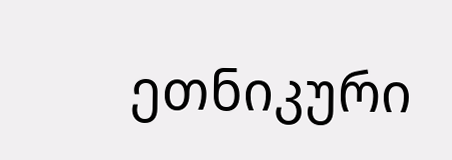ეთნიკური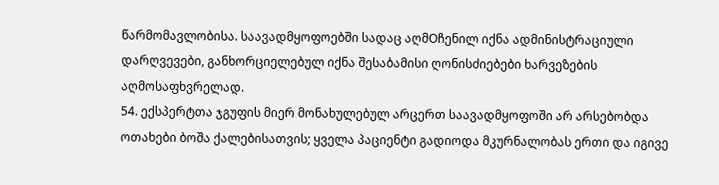წარმომავლობისა. საავადმყოფოებში სადაც აღმOჩენილ იქნა ადმინისტრაციული დარღვევები, განხორციელებულ იქნა შესაბამისი ღონისძიებები ხარვეზების აღმოსაფხვრელად.
54. ექსპერტთა ჯგუფის მიერ მონახულებულ არცერთ საავადმყოფოში არ არსებობდა ოთახები ბოშა ქალებისათვის; ყველა პაციენტი გადიოდა მკურნალობას ერთი და იგივე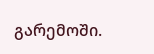გარემოში.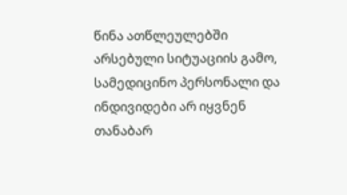წინა ათწლეულებში არსებული სიტუაციის გამო, სამედიცინო პერსონალი და ინდივიდები არ იყვნენ თანაბარ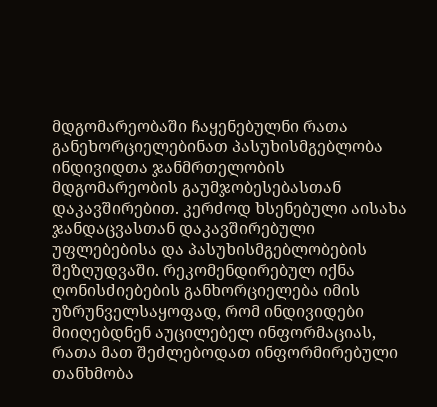მდგომარეობაში ჩაყენებულნი რათა განეხორციელებინათ პასუხისმგებლობა ინდივიდთა ჯანმრთელობის მდგომარეობის გაუმჯობესებასთან დაკავშირებით. კერძოდ ხსენებული აისახა ჯანდაცვასთან დაკავშირებული უფლებებისა და პასუხისმგებლობების შეზღუდვაში. რეკომენდირებულ იქნა ღონისძიებების განხორციელება იმის უზრუნველსაყოფად, რომ ინდივიდები მიიღებდნენ აუცილებელ ინფორმაციას, რათა მათ შეძლებოდათ ინფორმირებული თანხმობა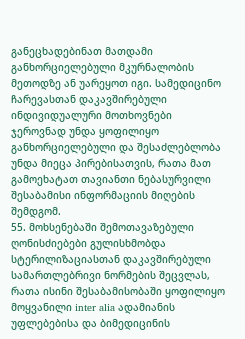განეცხადებინათ მათდამი განხორციელებული მკურნალობის მეთოდზე ან უარეყოთ იგი. სამედიცინო ჩარევასთან დაკავშირებული ინდივიდუალური მოთხოვნები ჯეროვნად უნდა ყოფილიყო განხორციელებული და შესაძლებლობა უნდა მიეცა პირებისათვის, რათა მათ გამოეხატათ თავიანთი ნებასურვილი შესაბამისი ინფორმაციის მიღების შემდგომ.
55. მოხსენებაში შემოთავაზებული ღონისძიებები გულისხმობდა სტერილიზაციასთან დაკავშირებული სამართლებრივი ნორმების შეცვლას, რათა ისინი შესაბამისობაში ყოფილიყო მოყვანილი inter alia ადამიანის უფლებებისა და ბიმედიცინის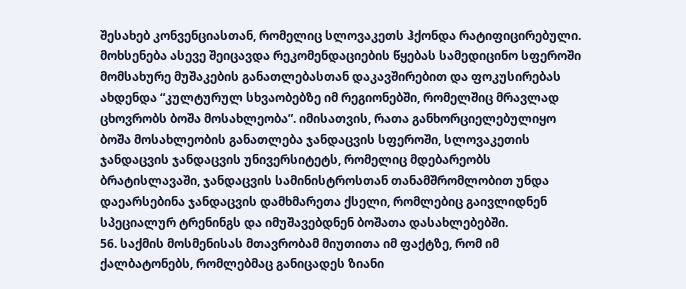შესახებ კონვენციასთან, რომელიც სლოვაკეთს ჰქონდა რატიფიცირებული. მოხსენება ასევე შეიცავდა რეკომენდაციების წყებას სამედიცინო სფეროში მომსახურე მუშაკების განათლებასთან დაკავშირებით და ფოკუსირებას ახდენდა “კულტურულ სხვაობებზე იმ რეგიონებში, რომელშიც მრავლად ცხოვრობს ბოშა მოსახლეობა”. იმისათვის, რათა განხორციელებულიყო ბოშა მოსახლეობის განათლება ჯანდაცვის სფეროში, სლოვაკეთის ჯანდაცვის ჯანდაცვის უნივერსიტეტს, რომელიც მდებარეობს ბრატისლავაში, ჯანდაცვის სამინისტროსთან თანამშრომლობით უნდა დაეარსებინა ჯანდაცვის დამხმარეთა ქსელი, რომლებიც გაივლიდნენ სპეციალურ ტრენინგს და იმუშავებდნენ ბოშათა დასახლებებში.
56. საქმის მოსმენისას მთავრობამ მიუთითა იმ ფაქტზე, რომ იმ ქალბატონებს, რომლებმაც განიცადეს ზიანი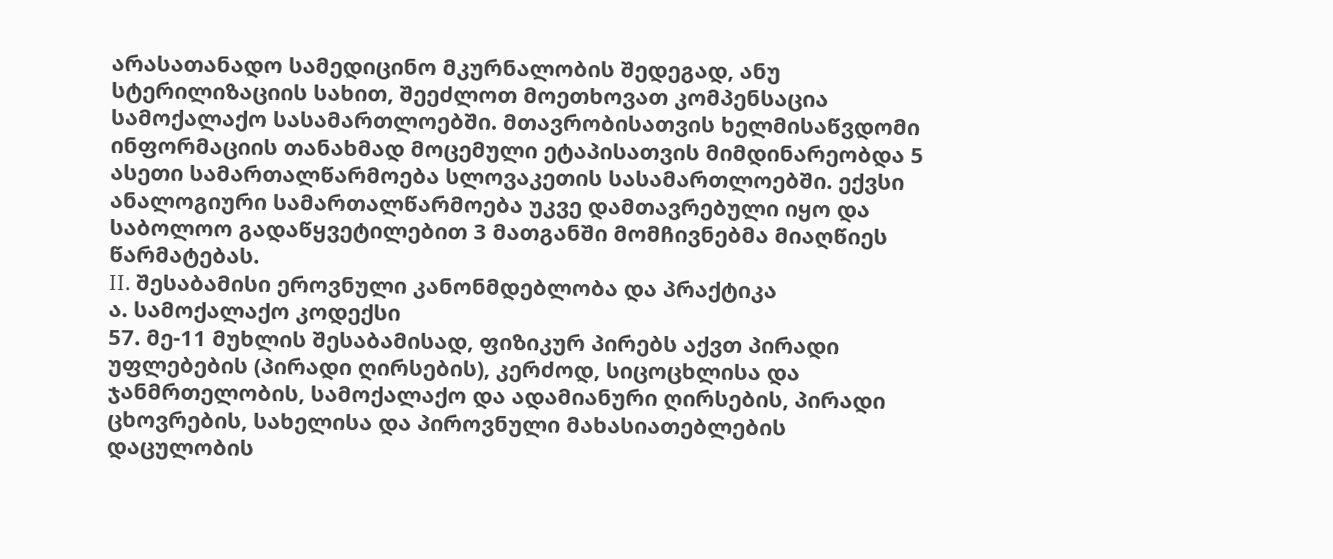არასათანადო სამედიცინო მკურნალობის შედეგად, ანუ სტერილიზაციის სახით, შეეძლოთ მოეთხოვათ კომპენსაცია სამოქალაქო სასამართლოებში. მთავრობისათვის ხელმისაწვდომი ინფორმაციის თანახმად მოცემული ეტაპისათვის მიმდინარეობდა 5 ასეთი სამართალწარმოება სლოვაკეთის სასამართლოებში. ექვსი ანალოგიური სამართალწარმოება უკვე დამთავრებული იყო და საბოლოო გადაწყვეტილებით 3 მათგანში მომჩივნებმა მიაღწიეს წარმატებას.
II. შესაბამისი ეროვნული კანონმდებლობა და პრაქტიკა
ა. სამოქალაქო კოდექსი
57. მე-11 მუხლის შესაბამისად, ფიზიკურ პირებს აქვთ პირადი უფლებების (პირადი ღირსების), კერძოდ, სიცოცხლისა და ჯანმრთელობის, სამოქალაქო და ადამიანური ღირსების, პირადი ცხოვრების, სახელისა და პიროვნული მახასიათებლების დაცულობის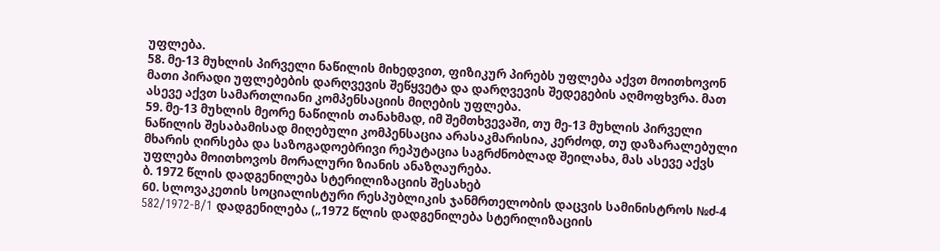უფლება.
58. მე-13 მუხლის პირველი ნაწილის მიხედვით, ფიზიკურ პირებს უფლება აქვთ მოითხოვონ მათი პირადი უფლებების დარღვევის შეწყვეტა და დარღვევის შედეგების აღმოფხვრა. მათ ასევე აქვთ სამართლიანი კომპენსაციის მიღების უფლება.
59. მე-13 მუხლის მეორე ნაწილის თანახმად, იმ შემთხვევაში, თუ მე-13 მუხლის პირველი ნაწილის შესაბამისად მიღებული კომპენსაცია არასაკმარისია, კერძოდ, თუ დაზარალებული მხარის ღირსება და საზოგადოებრივი რეპუტაცია საგრძნობლად შეილახა, მას ასევე აქვს უფლება მოითხოვოს მორალური ზიანის ანაზღაურება.
ბ. 1972 წლის დადგენილება სტერილიზაციის შესახებ
60. სლოვაკეთის სოციალისტური რესპუბლიკის ჯანმრთელობის დაცვის სამინისტროს №ძ-4 582/1972-B/1 დადგენილება („1972 წლის დადგენილება სტერილიზაციის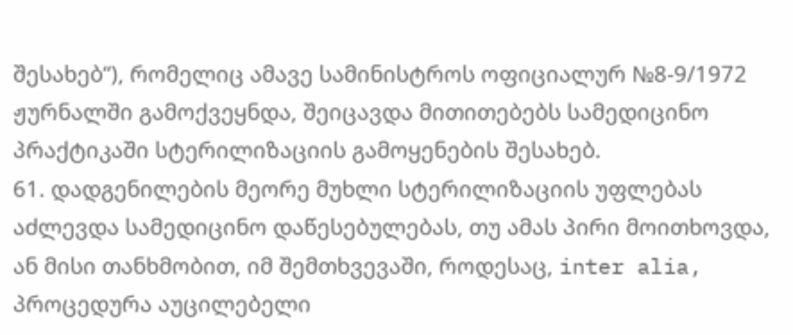შესახებ“), რომელიც ამავე სამინისტროს ოფიციალურ №8-9/1972 ჟურნალში გამოქვეყნდა, შეიცავდა მითითებებს სამედიცინო პრაქტიკაში სტერილიზაციის გამოყენების შესახებ.
61. დადგენილების მეორე მუხლი სტერილიზაციის უფლებას აძლევდა სამედიცინო დაწესებულებას, თუ ამას პირი მოითხოვდა, ან მისი თანხმობით, იმ შემთხვევაში, როდესაც, inter alia, პროცედურა აუცილებელი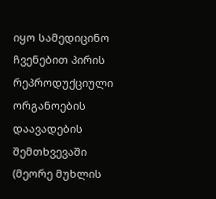იყო სამედიცინო ჩვენებით პირის რეპროდუქციული ორგანოების დაავადების შემთხვევაში (მეორე მუხლის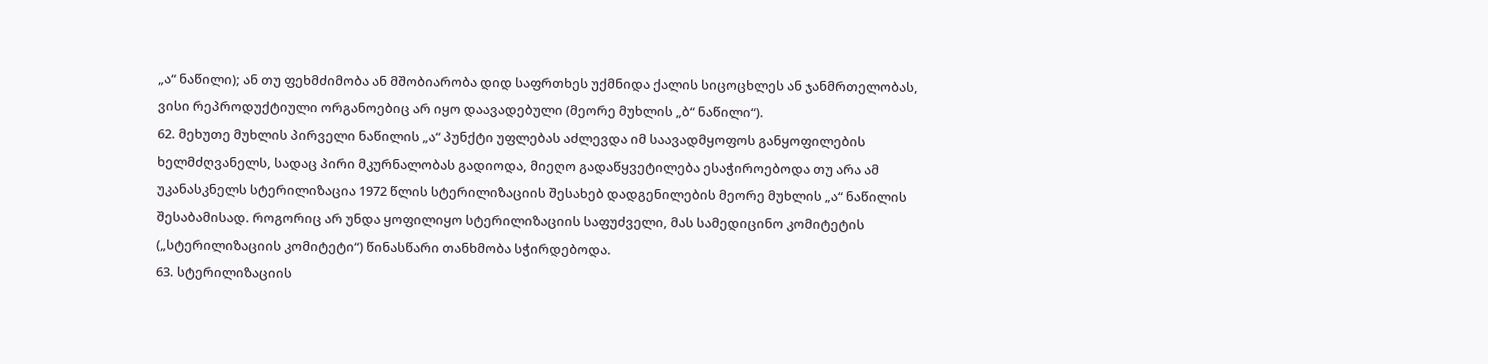„ა“ ნაწილი); ან თუ ფეხმძიმობა ან მშობიარობა დიდ საფრთხეს უქმნიდა ქალის სიცოცხლეს ან ჯანმრთელობას, ვისი რეპროდუქტიული ორგანოებიც არ იყო დაავადებული (მეორე მუხლის „ბ“ ნაწილი“).
62. მეხუთე მუხლის პირველი ნაწილის „ა“ პუნქტი უფლებას აძლევდა იმ საავადმყოფოს განყოფილების ხელმძღვანელს, სადაც პირი მკურნალობას გადიოდა, მიეღო გადაწყვეტილება ესაჭიროებოდა თუ არა ამ უკანასკნელს სტერილიზაცია 1972 წლის სტერილიზაციის შესახებ დადგენილების მეორე მუხლის „ა“ ნაწილის შესაბამისად. როგორიც არ უნდა ყოფილიყო სტერილიზაციის საფუძველი, მას სამედიცინო კომიტეტის („სტერილიზაციის კომიტეტი“) წინასწარი თანხმობა სჭირდებოდა.
63. სტერილიზაციის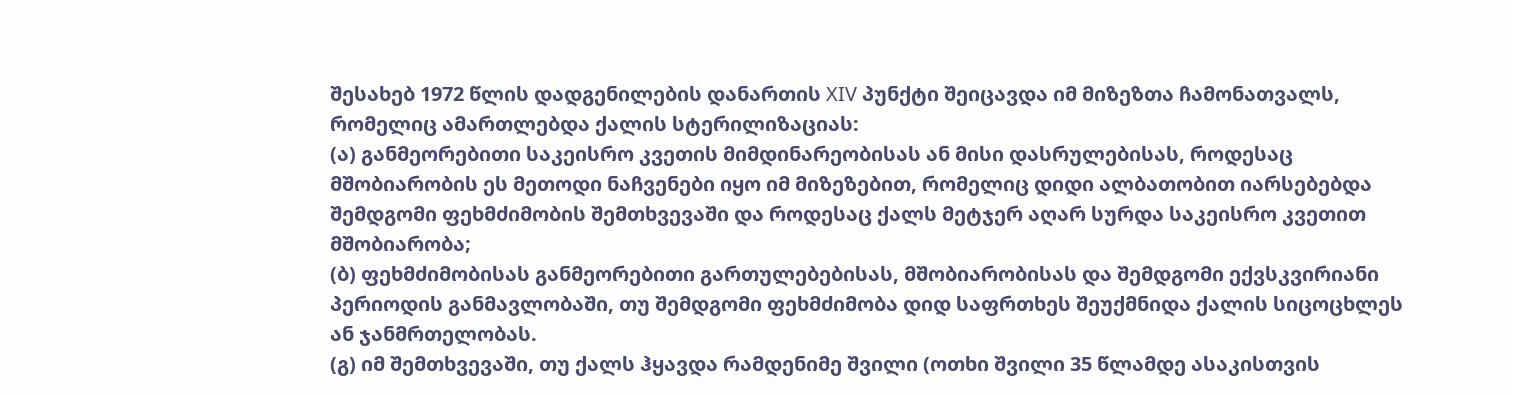შესახებ 1972 წლის დადგენილების დანართის XIV პუნქტი შეიცავდა იმ მიზეზთა ჩამონათვალს, რომელიც ამართლებდა ქალის სტერილიზაციას:
(ა) განმეორებითი საკეისრო კვეთის მიმდინარეობისას ან მისი დასრულებისას, როდესაც მშობიარობის ეს მეთოდი ნაჩვენები იყო იმ მიზეზებით, რომელიც დიდი ალბათობით იარსებებდა შემდგომი ფეხმძიმობის შემთხვევაში და როდესაც ქალს მეტჯერ აღარ სურდა საკეისრო კვეთით მშობიარობა;
(ბ) ფეხმძიმობისას განმეორებითი გართულებებისას, მშობიარობისას და შემდგომი ექვსკვირიანი პერიოდის განმავლობაში, თუ შემდგომი ფეხმძიმობა დიდ საფრთხეს შეუქმნიდა ქალის სიცოცხლეს ან ჯანმრთელობას.
(გ) იმ შემთხვევაში, თუ ქალს ჰყავდა რამდენიმე შვილი (ოთხი შვილი 35 წლამდე ასაკისთვის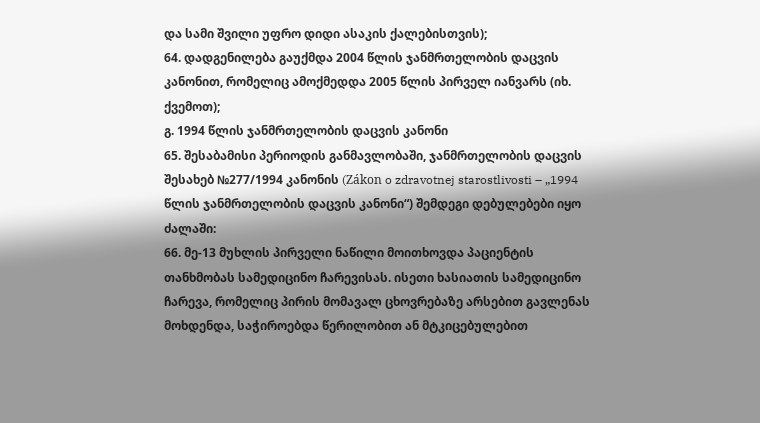და სამი შვილი უფრო დიდი ასაკის ქალებისთვის);
64. დადგენილება გაუქმდა 2004 წლის ჯანმრთელობის დაცვის კანონით, რომელიც ამოქმედდა 2005 წლის პირველ იანვარს (იხ. ქვემოთ);
გ. 1994 წლის ჯანმრთელობის დაცვის კანონი
65. შესაბამისი პერიოდის განმავლობაში, ჯანმრთელობის დაცვის შესახებ №277/1994 კანონის (Zákon o zdravotnej starostlivosti – „1994 წლის ჯანმრთელობის დაცვის კანონი“) შემდეგი დებულებები იყო ძალაში:
66. მე-13 მუხლის პირველი ნაწილი მოითხოვდა პაციენტის თანხმობას სამედიცინო ჩარევისას. ისეთი ხასიათის სამედიცინო ჩარევა, რომელიც პირის მომავალ ცხოვრებაზე არსებით გავლენას მოხდენდა, საჭიროებდა წერილობით ან მტკიცებულებით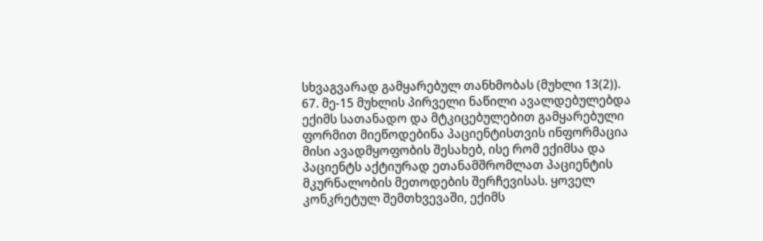სხვაგვარად გამყარებულ თანხმობას (მუხლი 13(2)).
67. მე-15 მუხლის პირველი ნაწილი ავალდებულებდა ექიმს სათანადო და მტკიცებულებით გამყარებული ფორმით მიეწოდებინა პაციენტისთვის ინფორმაცია მისი ავადმყოფობის შესახებ, ისე რომ ექიმსა და პაციენტს აქტიურად ეთანამშრომლათ პაციენტის მკურნალობის მეთოდების შერჩევისას. ყოველ კონკრეტულ შემთხვევაში, ექიმს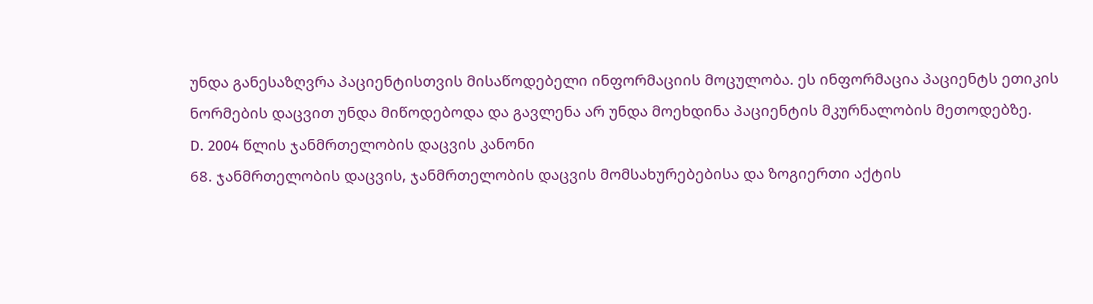უნდა განესაზღვრა პაციენტისთვის მისაწოდებელი ინფორმაციის მოცულობა. ეს ინფორმაცია პაციენტს ეთიკის ნორმების დაცვით უნდა მიწოდებოდა და გავლენა არ უნდა მოეხდინა პაციენტის მკურნალობის მეთოდებზე.
D. 2004 წლის ჯანმრთელობის დაცვის კანონი
68. ჯანმრთელობის დაცვის, ჯანმრთელობის დაცვის მომსახურებებისა და ზოგიერთი აქტის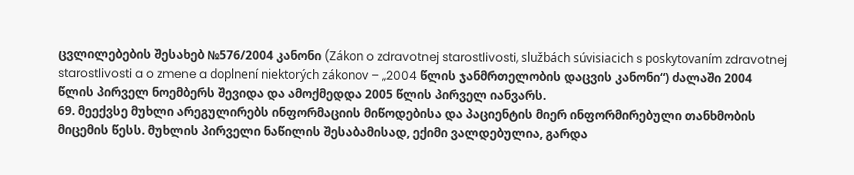ცვლილებების შესახებ №576/2004 კანონი (Zákon o zdravotnej starostlivosti, službách súvisiacich s poskytovaním zdravotnej starostlivosti a o zmene a doplnení niektorých zákonov – „2004 წლის ჯანმრთელობის დაცვის კანონი“) ძალაში 2004 წლის პირველ ნოემბერს შევიდა და ამოქმედდა 2005 წლის პირველ იანვარს.
69. მეექვსე მუხლი არეგულირებს ინფორმაციის მიწოდებისა და პაციენტის მიერ ინფორმირებული თანხმობის მიცემის წესს. მუხლის პირველი ნაწილის შესაბამისად, ექიმი ვალდებულია, გარდა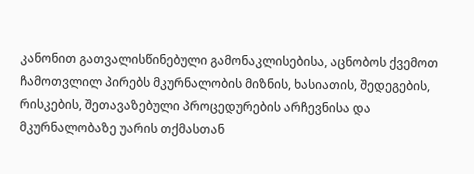კანონით გათვალისწინებული გამონაკლისებისა, აცნობოს ქვემოთ ჩამოთვლილ პირებს მკურნალობის მიზნის, ხასიათის, შედეგების, რისკების, შეთავაზებული პროცედურების არჩევნისა და მკურნალობაზე უარის თქმასთან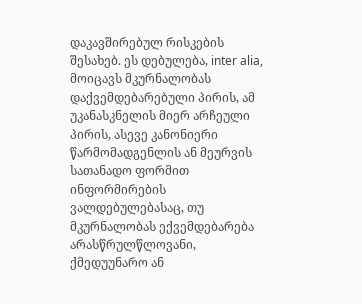დაკავშირებულ რისკების შესახებ. ეს დებულება, inter alia, მოიცავს მკურნალობას დაქვემდებარებული პირის, ამ უკანასკნელის მიერ არჩეული პირის, ასევე კანონიერი წარმომადგენლის ან მეურვის სათანადო ფორმით ინფორმირების ვალდებულებასაც, თუ მკურნალობას ექვემდებარება არასწრულწლოვანი, ქმედუუნარო ან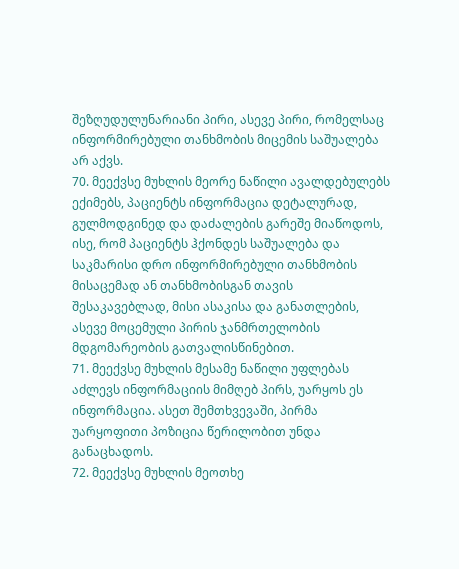შეზღუდულუნარიანი პირი, ასევე პირი, რომელსაც ინფორმირებული თანხმობის მიცემის საშუალება არ აქვს.
70. მეექვსე მუხლის მეორე ნაწილი ავალდებულებს ექიმებს, პაციენტს ინფორმაცია დეტალურად, გულმოდგინედ და დაძალების გარეშე მიაწოდოს, ისე, რომ პაციენტს ჰქონდეს საშუალება და საკმარისი დრო ინფორმირებული თანხმობის მისაცემად ან თანხმობისგან თავის შესაკავებლად, მისი ასაკისა და განათლების, ასევე მოცემული პირის ჯანმრთელობის მდგომარეობის გათვალისწინებით.
71. მეექვსე მუხლის მესამე ნაწილი უფლებას აძლევს ინფორმაციის მიმღებ პირს, უარყოს ეს ინფორმაცია. ასეთ შემთხვევაში, პირმა უარყოფითი პოზიცია წერილობით უნდა განაცხადოს.
72. მეექვსე მუხლის მეოთხე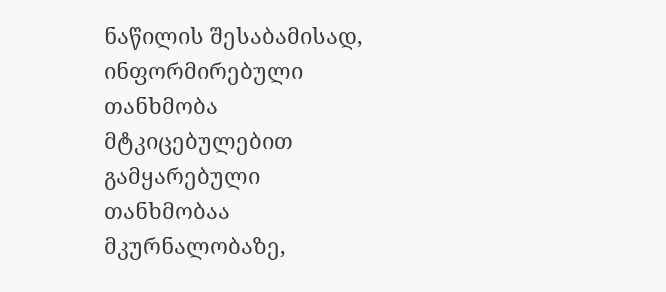ნაწილის შესაბამისად, ინფორმირებული თანხმობა მტკიცებულებით გამყარებული თანხმობაა მკურნალობაზე,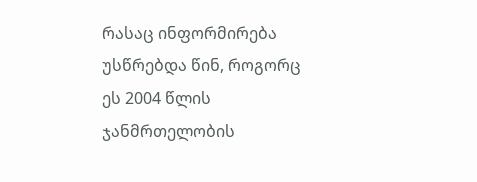რასაც ინფორმირება უსწრებდა წინ, როგორც ეს 2004 წლის ჯანმრთელობის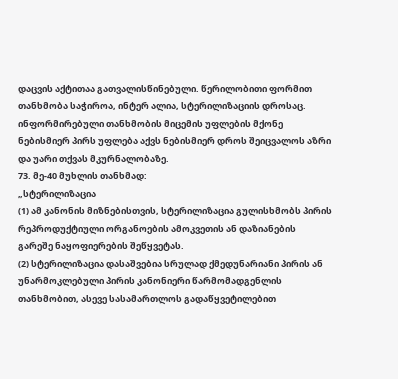დაცვის აქტითაა გათვალისწინებული. წერილობითი ფორმით თანხმობა საჭიროა, ინტერ ალია, სტერილიზაციის დროსაც. ინფორმირებული თანხმობის მიცემის უფლების მქონე ნებისმიერ პირს უფლება აქვს ნებისმიერ დროს შეიცვალოს აზრი და უარი თქვას მკურნალობაზე.
73. მე-40 მუხლის თანხმად:
„სტერილიზაცია
(1) ამ კანონის მიზნებისთვის, სტერილიზაცია გულისხმობს პირის რეპროდუქტიული ორგანოების ამოკვეთის ან დაზიანების გარეშე ნაყოფიერების შეწყვეტას.
(2) სტერილიზაცია დასაშვებია სრულად ქმედუნარიანი პირის ან უნარმოკლებული პირის კანონიერი წარმომადგენლის თანხმობით, ასევე სასამართლოს გადაწყვეტილებით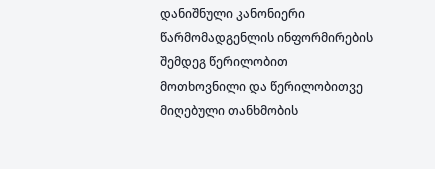დანიშნული კანონიერი წარმომადგენლის ინფორმირების შემდეგ წერილობით მოთხოვნილი და წერილობითვე მიღებული თანხმობის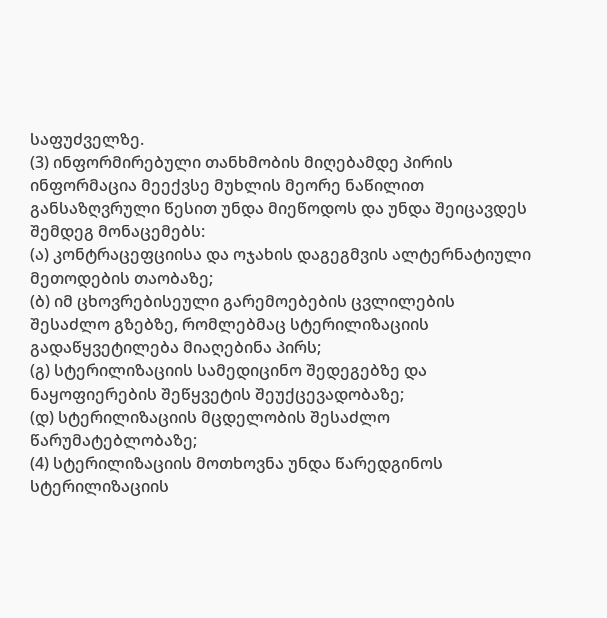საფუძველზე.
(3) ინფორმირებული თანხმობის მიღებამდე პირის ინფორმაცია მეექვსე მუხლის მეორე ნაწილით განსაზღვრული წესით უნდა მიეწოდოს და უნდა შეიცავდეს შემდეგ მონაცემებს:
(ა) კონტრაცეფციისა და ოჯახის დაგეგმვის ალტერნატიული მეთოდების თაობაზე;
(ბ) იმ ცხოვრებისეული გარემოებების ცვლილების შესაძლო გზებზე, რომლებმაც სტერილიზაციის გადაწყვეტილება მიაღებინა პირს;
(გ) სტერილიზაციის სამედიცინო შედეგებზე და ნაყოფიერების შეწყვეტის შეუქცევადობაზე;
(დ) სტერილიზაციის მცდელობის შესაძლო წარუმატებლობაზე;
(4) სტერილიზაციის მოთხოვნა უნდა წარედგინოს სტერილიზაციის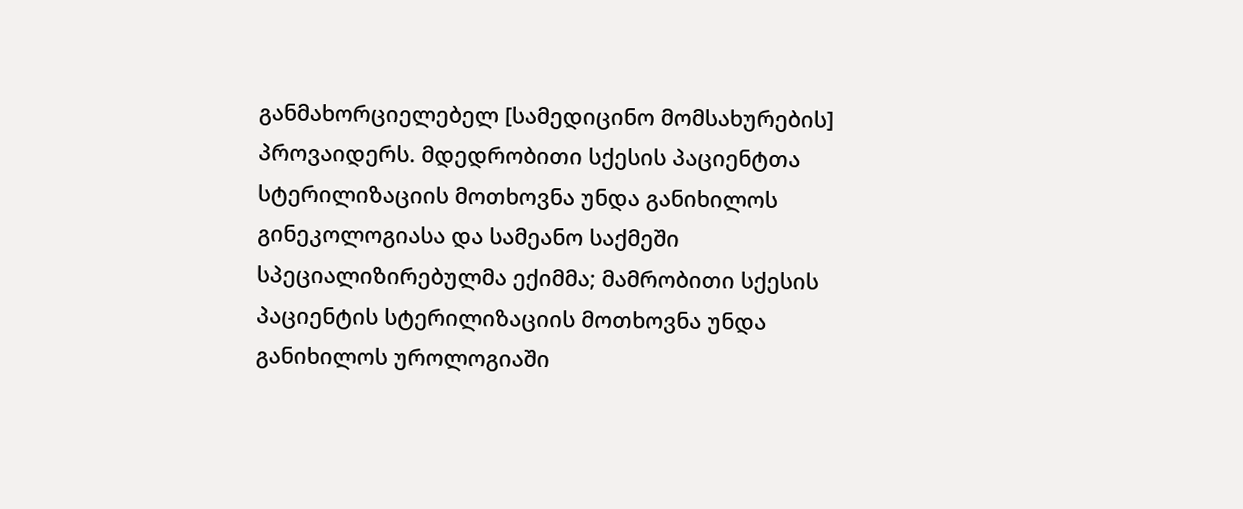განმახორციელებელ [სამედიცინო მომსახურების] პროვაიდერს. მდედრობითი სქესის პაციენტთა სტერილიზაციის მოთხოვნა უნდა განიხილოს გინეკოლოგიასა და სამეანო საქმეში სპეციალიზირებულმა ექიმმა; მამრობითი სქესის პაციენტის სტერილიზაციის მოთხოვნა უნდა განიხილოს უროლოგიაში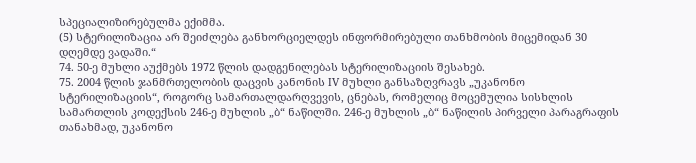სპეციალიზირებულმა ექიმმა.
(5) სტერილიზაცია არ შეიძლება განხორციელდეს ინფორმირებული თანხმობის მიცემიდან 30 დღემდე ვადაში.“
74. 50-ე მუხლი აუქმებს 1972 წლის დადგენილებას სტერილიზაციის შესახებ.
75. 2004 წლის ჯანმრთელობის დაცვის კანონის IV მუხლი განსაზღვრავს „უკანონო სტერილიზაციის“, როგორც სამართალდარღვევის, ცნებას, რომელიც მოცემულია სისხლის სამართლის კოდექსის 246-ე მუხლის „ბ“ ნაწილში. 246-ე მუხლის „ბ“ ნაწილის პირველი პარაგრაფის თანახმად, უკანონო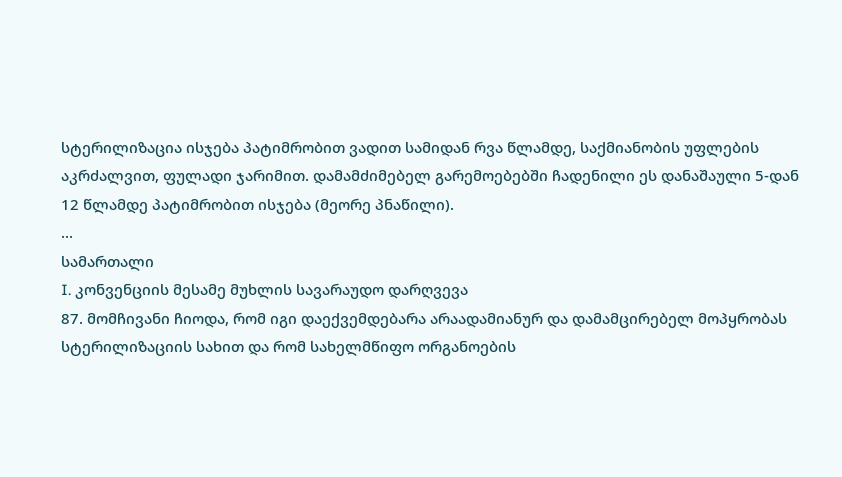სტერილიზაცია ისჯება პატიმრობით ვადით სამიდან რვა წლამდე, საქმიანობის უფლების აკრძალვით, ფულადი ჯარიმით. დამამძიმებელ გარემოებებში ჩადენილი ეს დანაშაული 5-დან 12 წლამდე პატიმრობით ისჯება (მეორე პნაწილი).
...
სამართალი
I. კონვენციის მესამე მუხლის სავარაუდო დარღვევა
87. მომჩივანი ჩიოდა, რომ იგი დაექვემდებარა არაადამიანურ და დამამცირებელ მოპყრობას სტერილიზაციის სახით და რომ სახელმწიფო ორგანოების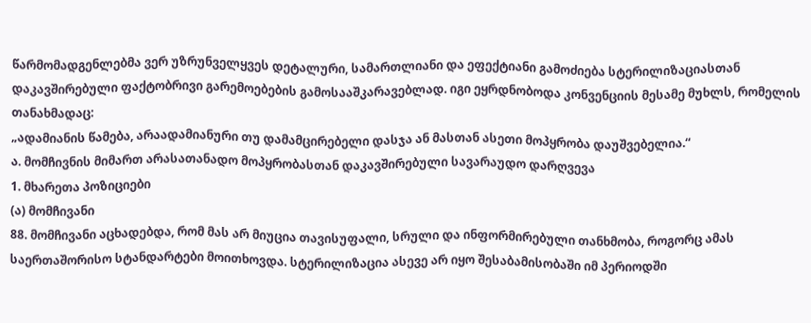წარმომადგენლებმა ვერ უზრუნველყვეს დეტალური, სამართლიანი და ეფექტიანი გამოძიება სტერილიზაციასთან დაკავშირებული ფაქტობრივი გარემოებების გამოსააშკარავებლად. იგი ეყრდნობოდა კონვენციის მესამე მუხლს, რომელის თანახმადაც:
„ადამიანის წამება, არაადამიანური თუ დამამცირებელი დასჯა ან მასთან ასეთი მოპყრობა დაუშვებელია.“
ა. მომჩივნის მიმართ არასათანადო მოპყრობასთან დაკავშირებული სავარაუდო დარღვევა
1. მხარეთა პოზიციები
(ა) მომჩივანი
88. მომჩივანი აცხადებდა, რომ მას არ მიუცია თავისუფალი, სრული და ინფორმირებული თანხმობა, როგორც ამას საერთაშორისო სტანდარტები მოითხოვდა. სტერილიზაცია ასევე არ იყო შესაბამისობაში იმ პერიოდში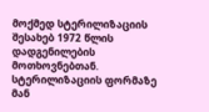მოქმედ სტერილიზაციის შესახებ 1972 წლის დადგენილების მოთხოვნებთან. სტერილიზაციის ფორმაზე მან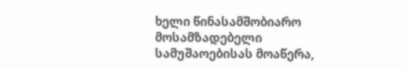ხელი წინასამშობიარო მოსამზადებელი სამუშაოებისას მოაწერა,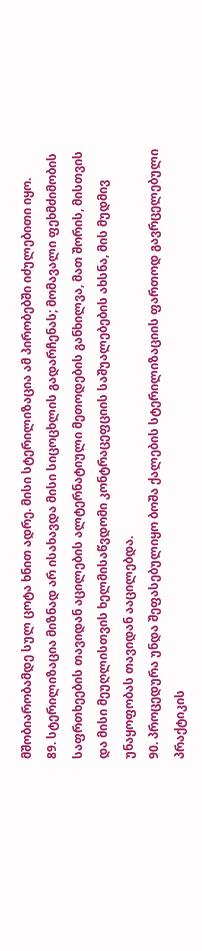მშობიარობამდე სულ ცოტა ხნით ადრე. მისი სტერილიზაცია ამ პირობებში იძულებითი იყო.
89. სტერილიზაცია მიზნად არ ისახავდა მისი სიცოცხლის გადარჩენას; მომავალი ფეხმძიმობის საფრთხეების თავიდან აცილების ალტერნატიული მეთოდების განხილვა, მათ შორის, მისთვის და მისი მეუღლისთვის ხელმისაწვდომი კონტრაცეფციის საშუალებების ახსნა, მის მუდმივ უნაყოფობას თავიდან ააცილებდა.
90. პროცედურა უნდა შეფასებულიყო ბოშა ქალების სტერილიზაციის ფართოდ გავრცელებული პრაქტიკის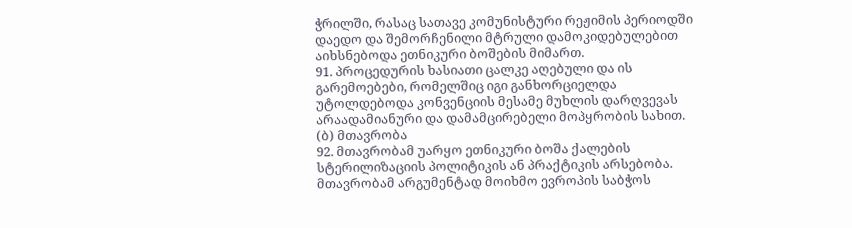ჭრილში, რასაც სათავე კომუნისტური რეჟიმის პერიოდში დაედო და შემორჩენილი მტრული დამოკიდებულებით აიხსნებოდა ეთნიკური ბოშების მიმართ.
91. პროცედურის ხასიათი ცალკე აღებული და ის გარემოებები, რომელშიც იგი განხორციელდა უტოლდებოდა კონვენციის მესამე მუხლის დარღვევას არაადამიანური და დამამცირებელი მოპყრობის სახით.
(ბ) მთავრობა
92. მთავრობამ უარყო ეთნიკური ბოშა ქალების სტერილიზაციის პოლიტიკის ან პრაქტიკის არსებობა. მთავრობამ არგუმენტად მოიხმო ევროპის საბჭოს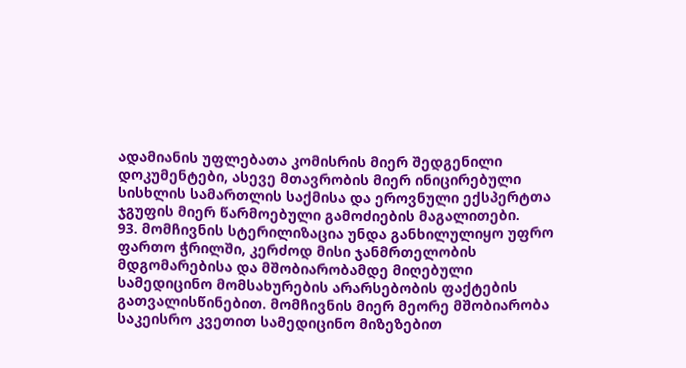ადამიანის უფლებათა კომისრის მიერ შედგენილი დოკუმენტები, ასევე მთავრობის მიერ ინიცირებული სისხლის სამართლის საქმისა და ეროვნული ექსპერტთა ჯგუფის მიერ წარმოებული გამოძიების მაგალითები.
93. მომჩივნის სტერილიზაცია უნდა განხილულიყო უფრო ფართო ჭრილში, კერძოდ მისი ჯანმრთელობის მდგომარებისა და მშობიარობამდე მიღებული სამედიცინო მომსახურების არარსებობის ფაქტების გათვალისწინებით. მომჩივნის მიერ მეორე მშობიარობა საკეისრო კვეთით სამედიცინო მიზეზებით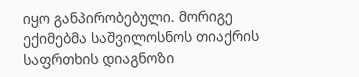იყო განპირობებული. მორიგე ექიმებმა საშვილოსნოს თიაქრის საფრთხის დიაგნოზი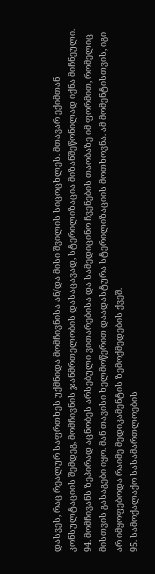დასვეს, რაც რეალურ საფრთხეს უქმნიდა მომჩივნისა ან/და მისი შვილის სიცოცხლეს. მთავარ ექიმთან კონსულტაციის შემდეგ, მომჩივნის ჯანმრთელობის დასაცავად, სტერილიზაცია მიზანშეწონილად იქნა მიჩნეული.
94. მომჩივანს ზეპირად აცნობეს არსებული ვითარებისა და სამედიცინო ჩვენების თაობაზე იმ ფორმით, რომელიც მისთვის გასაგები იყო. მან თავისი ხელმოწერით დაადასტურა სტერილიზაციის მოთხოვნა. ამ მომენტისთვის, იგი არ იმყოფებოდა რაიმე მედიკამენტის ზემოქმედების ქვეშ.
95. სამოქალაქო სასამართლოების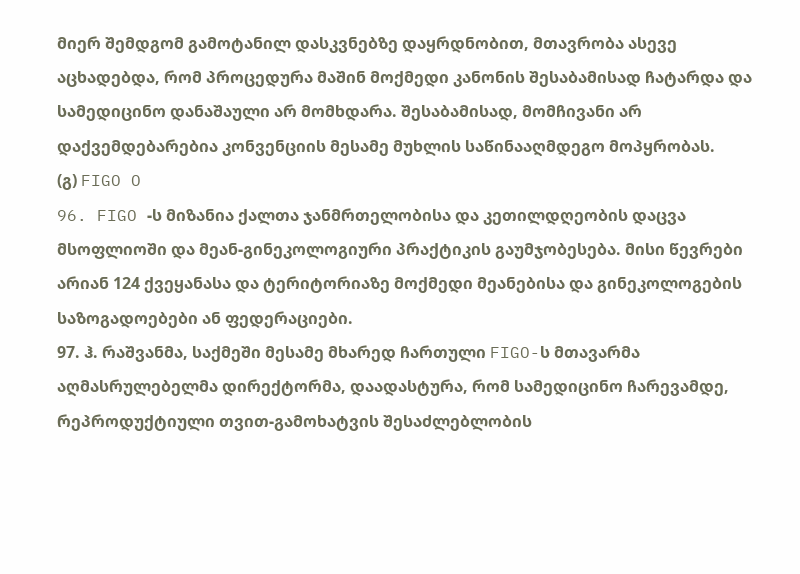მიერ შემდგომ გამოტანილ დასკვნებზე დაყრდნობით, მთავრობა ასევე აცხადებდა, რომ პროცედურა მაშინ მოქმედი კანონის შესაბამისად ჩატარდა და სამედიცინო დანაშაული არ მომხდარა. შესაბამისად, მომჩივანი არ დაქვემდებარებია კონვენციის მესამე მუხლის საწინააღმდეგო მოპყრობას.
(გ) FIGO O
96. FIGO -ს მიზანია ქალთა ჯანმრთელობისა და კეთილდღეობის დაცვა მსოფლიოში და მეან-გინეკოლოგიური პრაქტიკის გაუმჯობესება. მისი წევრები არიან 124 ქვეყანასა და ტერიტორიაზე მოქმედი მეანებისა და გინეკოლოგების საზოგადოებები ან ფედერაციები.
97. ჰ. რაშვანმა, საქმეში მესამე მხარედ ჩართული FIGO-ს მთავარმა აღმასრულებელმა დირექტორმა, დაადასტურა, რომ სამედიცინო ჩარევამდე, რეპროდუქტიული თვით-გამოხატვის შესაძლებლობის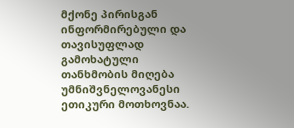მქონე პირისგან ინფორმირებული და თავისუფლად გამოხატული თანხმობის მიღება უმნიშვნელოვანესი ეთიკური მოთხოვნაა.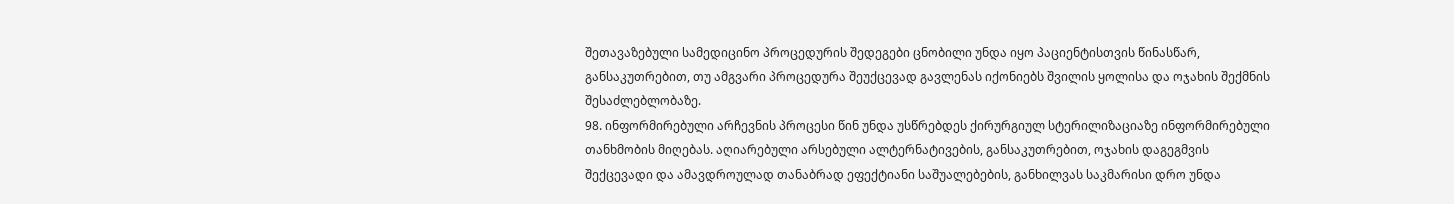შეთავაზებული სამედიცინო პროცედურის შედეგები ცნობილი უნდა იყო პაციენტისთვის წინასწარ, განსაკუთრებით, თუ ამგვარი პროცედურა შეუქცევად გავლენას იქონიებს შვილის ყოლისა და ოჯახის შექმნის შესაძლებლობაზე.
98. ინფორმირებული არჩევნის პროცესი წინ უნდა უსწრებდეს ქირურგიულ სტერილიზაციაზე ინფორმირებული თანხმობის მიღებას. აღიარებული არსებული ალტერნატივების, განსაკუთრებით, ოჯახის დაგეგმვის შექცევადი და ამავდროულად თანაბრად ეფექტიანი საშუალებების, განხილვას საკმარისი დრო უნდა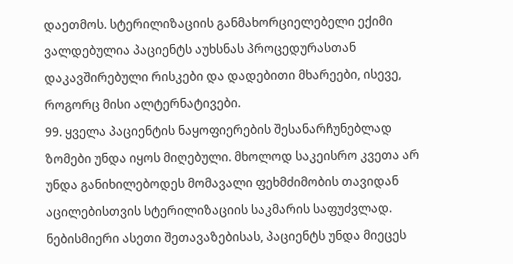დაეთმოს. სტერილიზაციის განმახორციელებელი ექიმი ვალდებულია პაციენტს აუხსნას პროცედურასთან დაკავშირებული რისკები და დადებითი მხარეები, ისევე, როგორც მისი ალტერნატივები.
99. ყველა პაციენტის ნაყოფიერების შესანარჩუნებლად ზომები უნდა იყოს მიღებული. მხოლოდ საკეისრო კვეთა არ უნდა განიხილებოდეს მომავალი ფეხმძიმობის თავიდან აცილებისთვის სტერილიზაციის საკმარის საფუძვლად. ნებისმიერი ასეთი შეთავაზებისას, პაციენტს უნდა მიეცეს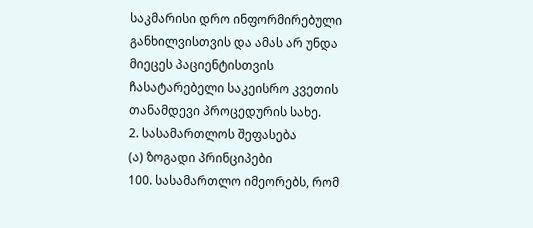საკმარისი დრო ინფორმირებული განხილვისთვის და ამას არ უნდა მიეცეს პაციენტისთვის ჩასატარებელი საკეისრო კვეთის თანამდევი პროცედურის სახე.
2. სასამართლოს შეფასება
(ა) ზოგადი პრინციპები
100. სასამართლო იმეორებს, რომ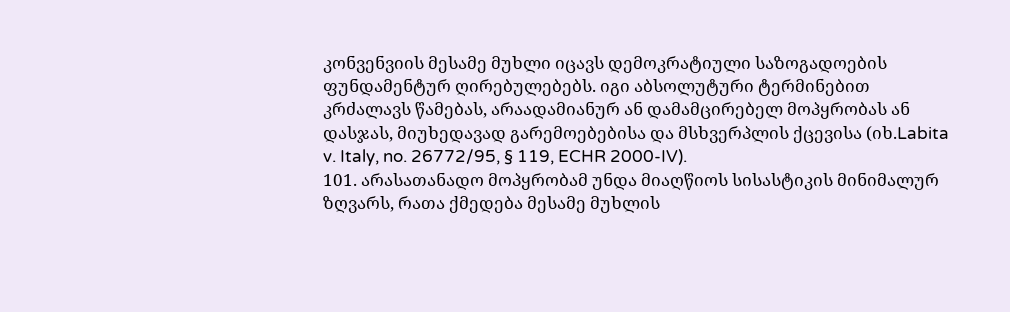კონვენვიის მესამე მუხლი იცავს დემოკრატიული საზოგადოების ფუნდამენტურ ღირებულებებს. იგი აბსოლუტური ტერმინებით კრძალავს წამებას, არაადამიანურ ან დამამცირებელ მოპყრობას ან დასჯას, მიუხედავად გარემოებებისა და მსხვერპლის ქცევისა (იხ.Labita v. Italy, no. 26772/95, § 119, ECHR 2000-IV).
101. არასათანადო მოპყრობამ უნდა მიაღწიოს სისასტიკის მინიმალურ ზღვარს, რათა ქმედება მესამე მუხლის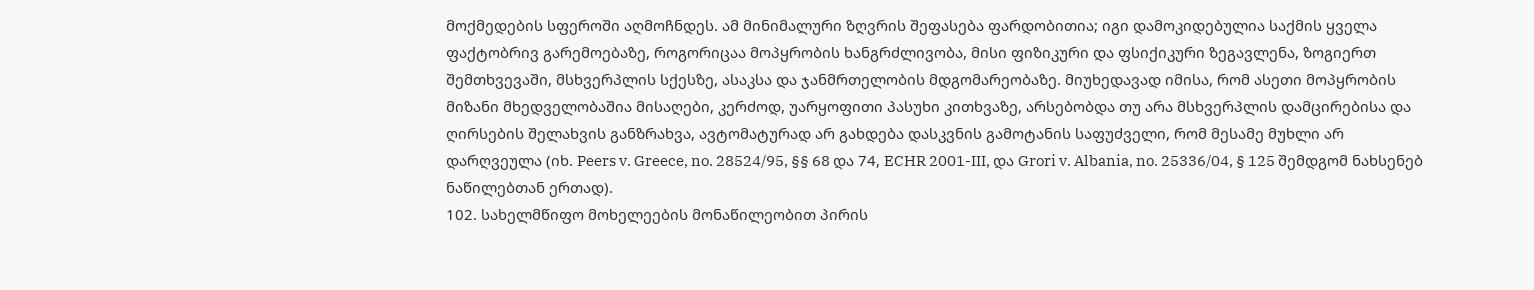მოქმედების სფეროში აღმოჩნდეს. ამ მინიმალური ზღვრის შეფასება ფარდობითია; იგი დამოკიდებულია საქმის ყველა ფაქტობრივ გარემოებაზე, როგორიცაა მოპყრობის ხანგრძლივობა, მისი ფიზიკური და ფსიქიკური ზეგავლენა, ზოგიერთ შემთხვევაში, მსხვერპლის სქესზე, ასაკსა და ჯანმრთელობის მდგომარეობაზე. მიუხედავად იმისა, რომ ასეთი მოპყრობის მიზანი მხედველობაშია მისაღები, კერძოდ, უარყოფითი პასუხი კითხვაზე, არსებობდა თუ არა მსხვერპლის დამცირებისა და ღირსების შელახვის განზრახვა, ავტომატურად არ გახდება დასკვნის გამოტანის საფუძველი, რომ მესამე მუხლი არ დარღვეულა (იხ. Peers v. Greece, no. 28524/95, §§ 68 და 74, ECHR 2001-III, და Grori v. Albania, no. 25336/04, § 125 შემდგომ ნახსენებ ნაწილებთან ერთად).
102. სახელმწიფო მოხელეების მონაწილეობით პირის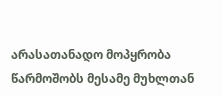არასათანადო მოპყრობა წარმოშობს მესამე მუხლთან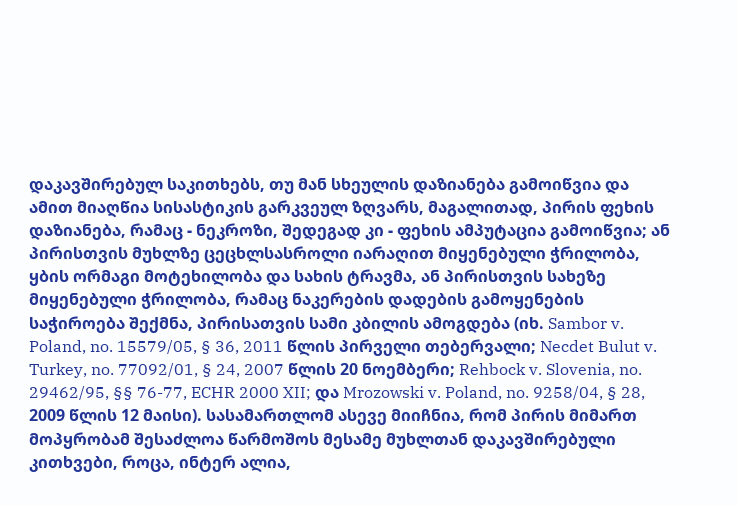დაკავშირებულ საკითხებს, თუ მან სხეულის დაზიანება გამოიწვია და ამით მიაღწია სისასტიკის გარკვეულ ზღვარს, მაგალითად, პირის ფეხის დაზიანება, რამაც - ნეკროზი, შედეგად კი - ფეხის ამპუტაცია გამოიწვია; ან პირისთვის მუხლზე ცეცხლსასროლი იარაღით მიყენებული ჭრილობა, ყბის ორმაგი მოტეხილობა და სახის ტრავმა, ან პირისთვის სახეზე მიყენებული ჭრილობა, რამაც ნაკერების დადების გამოყენების საჭიროება შექმნა, პირისათვის სამი კბილის ამოგდება (იხ. Sambor v. Poland, no. 15579/05, § 36, 2011 წლის პირველი თებერვალი; Necdet Bulut v. Turkey, no. 77092/01, § 24, 2007 წლის 20 ნოემბერი; Rehbock v. Slovenia, no. 29462/95, §§ 76-77, ECHR 2000 XII; და Mrozowski v. Poland, no. 9258/04, § 28, 2009 წლის 12 მაისი). სასამართლომ ასევე მიიჩნია, რომ პირის მიმართ მოპყრობამ შესაძლოა წარმოშოს მესამე მუხლთან დაკავშირებული კითხვები, როცა, ინტერ ალია,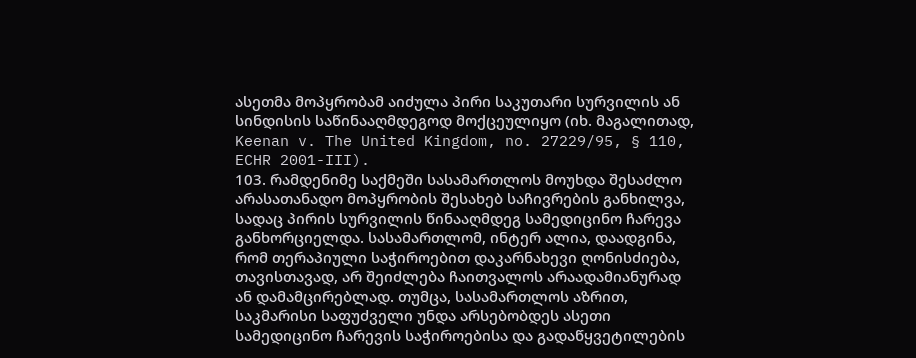ასეთმა მოპყრობამ აიძულა პირი საკუთარი სურვილის ან სინდისის საწინააღმდეგოდ მოქცეულიყო (იხ. მაგალითად, Keenan v. The United Kingdom, no. 27229/95, § 110, ECHR 2001-III).
103. რამდენიმე საქმეში სასამართლოს მოუხდა შესაძლო არასათანადო მოპყრობის შესახებ საჩივრების განხილვა, სადაც პირის სურვილის წინააღმდეგ სამედიცინო ჩარევა განხორციელდა. სასამართლომ, ინტერ ალია, დაადგინა, რომ თერაპიული საჭიროებით დაკარნახევი ღონისძიება, თავისთავად, არ შეიძლება ჩაითვალოს არაადამიანურად ან დამამცირებლად. თუმცა, სასამართლოს აზრით, საკმარისი საფუძველი უნდა არსებობდეს ასეთი სამედიცინო ჩარევის საჭიროებისა და გადაწყვეტილების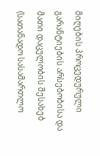მიღების პროცედურული გარანტიების არსებობისა და მათი დაცულობის შესახებ (სათანადო სასამართლო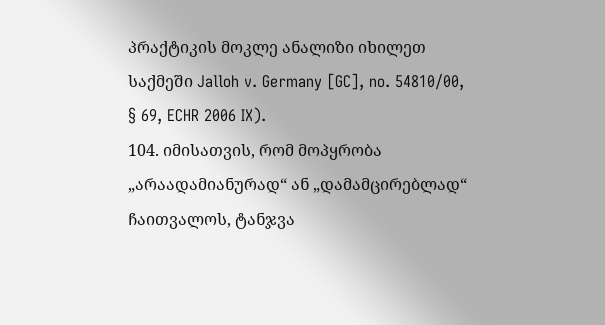პრაქტიკის მოკლე ანალიზი იხილეთ საქმეში Jalloh v. Germany [GC], no. 54810/00, § 69, ECHR 2006 IX).
104. იმისათვის, რომ მოპყრობა „არაადამიანურად“ ან „დამამცირებლად“ ჩაითვალოს, ტანჯვა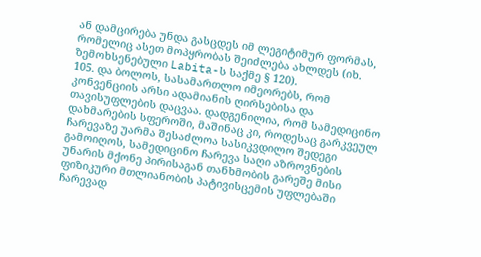ან დამცირება უნდა გასცდეს იმ ლეგიტიმურ ფორმას, რომელიც ასეთ მოპყრობას შეიძლება ახლდეს (იხ. ზემოხსენებული Labita-ს საქმე § 120).
105. და ბოლოს, სასამართლო იმეორებს, რომ კონვენციის არსი ადამიანის ღირსებისა და თავისუფლების დაცვაა. დადგენილია, რომ სამედიცინო დახმარების სფეროში, მაშინაც კი, როდესაც გარკვეულ ჩარევაზე უარმა შესაძლოა სასიკვდილო შედეგი გამოიღოს, სამედიცინო ჩარევა საღი აზროვნების უნარის მქონე პირისაგან თანხმობის გარეშე მისი ფიზიკური მთლიანობის პატივისცემის უფლებაში ჩარევად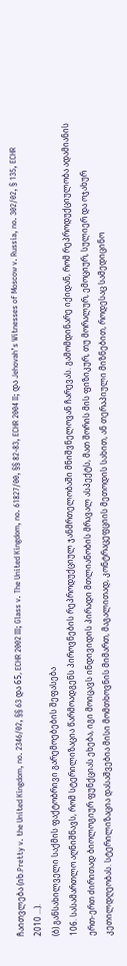ჩაითვლება (იხ.Pretty v. the United Kingdom, no. 2346/02, §§ 63 და 65, ECHR 2002 III; Glass v. The United Kingdom, no. 61827/00, §§ 82-83, ECHR 2004 II; და Jehovah’s Witnesses of Moscow v. Russia, no. 302/02, § 135, ECHR 2010 ...).
(ბ) განსახილველი საქმის ფაქტობრივი გარემოებების შეფასება
106. სასამართლო აღნიშნავს, რომ სტერილიზაცია წარმოადგენს პიროვნების რეპროდუქციულ ჯანმრთელობაში მნიშვნელოვან ჩარევას. გამომდინარე იქიდან, რომ რეპროდუქციულობა ადამიანის ერთ-ერთ ძირითად ბიოლოგიურ ფუნქციას ეხება, იგი მოიცავს ინდივიდის პირადი მთლიანობის მრავალ ასპექტს, მათ შორის მის ფიზიკურ, თუ მორალურ, ემოციურ, სულიერ და ოჯახურ კეთილდღეობას. სტერილიზაცია დასაშვებია მისი მომთხოვნის მიმართ, მაგალითად, კონტრაცეფციის მეთოდის სახით, ან თერაპიული მიზნებით, როდესაც სამედიცინო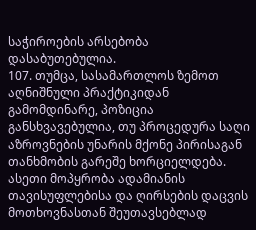საჭიროების არსებობა დასაბუთებულია.
107. თუმცა, სასამართლოს ზემოთ აღნიშნული პრაქტიკიდან გამომდინარე, პოზიცია განსხვავებულია, თუ პროცედურა საღი აზროვნების უნარის მქონე პირისაგან თანხმობის გარეშე ხორციელდება. ასეთი მოპყრობა ადამიანის თავისუფლებისა და ღირსების დაცვის მოთხოვნასთან შეუთავსებლად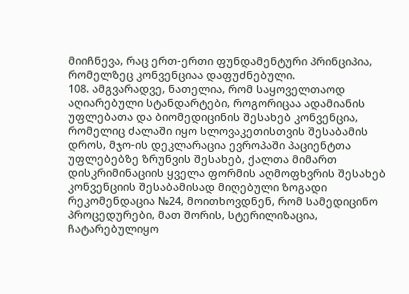მიიჩნევა, რაც ერთ-ერთი ფუნდამენტური პრინციპია, რომელზეც კონვენციაა დაფუძნებული.
108. ამგვარადვე, ნათელია, რომ საყოველთაოდ აღიარებული სტანდარტები, როგორიცაა ადამიანის უფლებათა და ბიომედიცინის შესახებ კონვენცია, რომელიც ძალაში იყო სლოვაკეთისთვის შესაბამის დროს, მჯო-ის დეკლარაცია ევროპაში პაციენტთა უფლებებზე ზრუნვის შესახებ, ქალთა მიმართ დისკრიმინაციის ყველა ფორმის აღმოფხვრის შესახებ კონვენციის შესაბამისად მიღებული ზოგადი რეკომენდაცია №24, მოითხოვდნენ, რომ სამედიცინო პროცედურები, მათ შორის, სტერილიზაცია, ჩატარებულიყო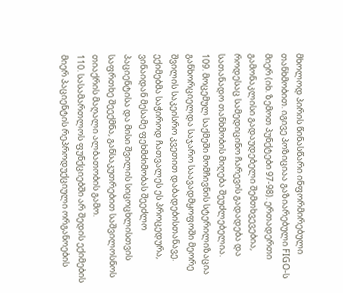მხოლოდ პირის წინასწარი ინფორმირებული თანხმობით. იგივე პოზიციაა გაზიარებული FIGO-ს მიერ (იხ. ზემოთ პუნქტები 97-98). ერთადერთი გამონაკლისი გადაუდებელი შემთხვევებია, როდესაც სამედიცინო ჩარევის გადადება და სათანადო თანხმობის მიღება შეუძლებელია.
109. მოცემულ საქმეში მომჩივნის სტერილიზაცია განხორციელდა საჯარო საავადმყოფოში მეორე შვილის საკეისრო კვეთით დაბადებისთანავე. ექიმებმა საჭიროდ ჩათვალეს ეს პროცედურა, ვინაიდან მესამე ფეხმძიმობას შეეძლო პაციენტისა და მისი შვილის სიცოცხლისთვის საფრთხე შეექმნა, განსაკუთრებით საშვილოსნოს თიაქრის მაღალი ალბათობის გამო.
110. სასამართლოს ფუნქციებში არ შედის ექიმების მიერ პაციენტის რეპროდუქციული ორგანოების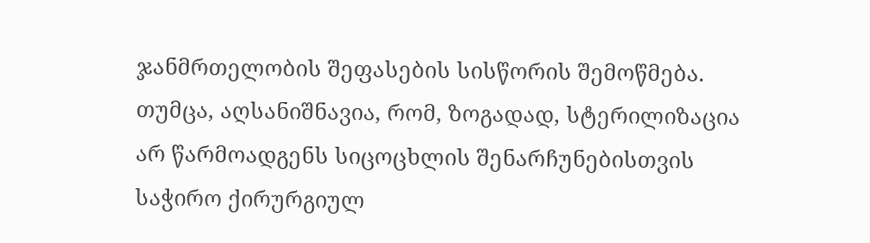ჯანმრთელობის შეფასების სისწორის შემოწმება. თუმცა, აღსანიშნავია, რომ, ზოგადად, სტერილიზაცია არ წარმოადგენს სიცოცხლის შენარჩუნებისთვის საჭირო ქირურგიულ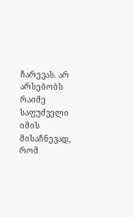ჩარევას. არ არსებობს რაიმე საფუძველი იმის მისაჩნევად, რომ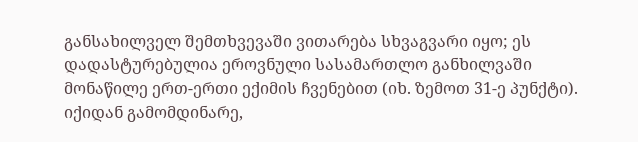განსახილველ შემთხვევაში ვითარება სხვაგვარი იყო; ეს დადასტურებულია ეროვნული სასამართლო განხილვაში მონაწილე ერთ-ერთი ექიმის ჩვენებით (იხ. ზემოთ 31-ე პუნქტი). იქიდან გამომდინარე,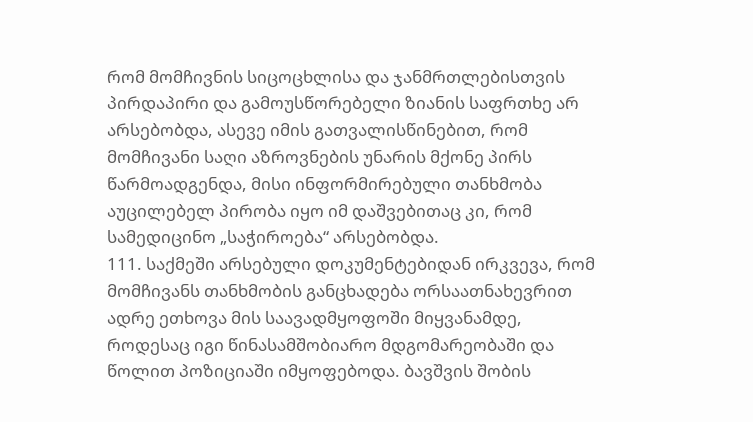რომ მომჩივნის სიცოცხლისა და ჯანმრთლებისთვის პირდაპირი და გამოუსწორებელი ზიანის საფრთხე არ არსებობდა, ასევე იმის გათვალისწინებით, რომ მომჩივანი საღი აზროვნების უნარის მქონე პირს წარმოადგენდა, მისი ინფორმირებული თანხმობა აუცილებელ პირობა იყო იმ დაშვებითაც კი, რომ სამედიცინო „საჭიროება“ არსებობდა.
111. საქმეში არსებული დოკუმენტებიდან ირკვევა, რომ მომჩივანს თანხმობის განცხადება ორსაათნახევრით ადრე ეთხოვა მის საავადმყოფოში მიყვანამდე, როდესაც იგი წინასამშობიარო მდგომარეობაში და წოლით პოზიციაში იმყოფებოდა. ბავშვის შობის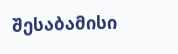შესაბამისი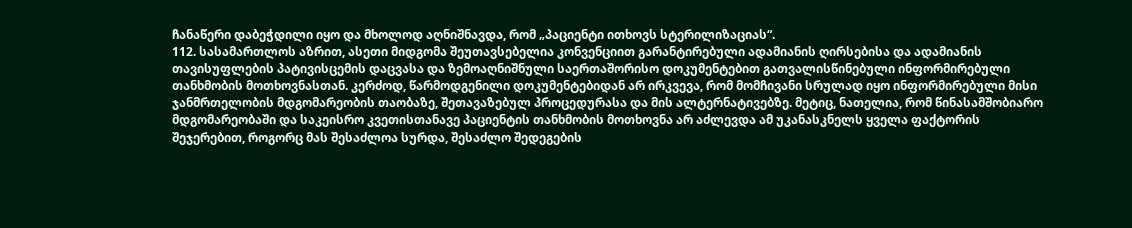ჩანაწერი დაბეჭდილი იყო და მხოლოდ აღნიშნავდა, რომ „პაციენტი ითხოვს სტერილიზაციას“.
112. სასამართლოს აზრით, ასეთი მიდგომა შეუთავსებელია კონვენციით გარანტირებული ადამიანის ღირსებისა და ადამიანის თავისუფლების პატივისცემის დაცვასა და ზემოაღნიშნული საერთაშორისო დოკუმენტებით გათვალისწინებული ინფორმირებული თანხმობის მოთხოვნასთან. კერძოდ, წარმოდგენილი დოკუმენტებიდან არ ირკვევა, რომ მომჩივანი სრულად იყო ინფორმირებული მისი ჯანმრთელობის მდგომარეობის თაობაზე, შეთავაზებულ პროცედურასა და მის ალტერნატივებზე. მეტიც, ნათელია, რომ წინასამშობიარო მდგომარეობაში და საკეისრო კვეთისთანავე პაციენტის თანხმობის მოთხოვნა არ აძლევდა ამ უკანასკნელს ყველა ფაქტორის შეჯერებით, როგორც მას შესაძლოა სურდა, შესაძლო შედეგების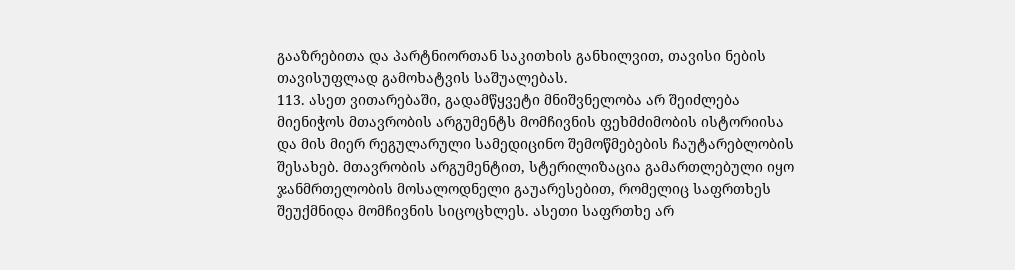გააზრებითა და პარტნიორთან საკითხის განხილვით, თავისი ნების თავისუფლად გამოხატვის საშუალებას.
113. ასეთ ვითარებაში, გადამწყვეტი მნიშვნელობა არ შეიძლება მიენიჭოს მთავრობის არგუმენტს მომჩივნის ფეხმძიმობის ისტორიისა და მის მიერ რეგულარული სამედიცინო შემოწმებების ჩაუტარებლობის შესახებ. მთავრობის არგუმენტით, სტერილიზაცია გამართლებული იყო ჯანმრთელობის მოსალოდნელი გაუარესებით, რომელიც საფრთხეს შეუქმნიდა მომჩივნის სიცოცხლეს. ასეთი საფრთხე არ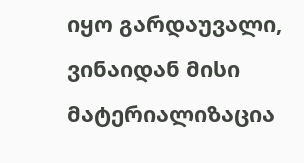იყო გარდაუვალი, ვინაიდან მისი მატერიალიზაცია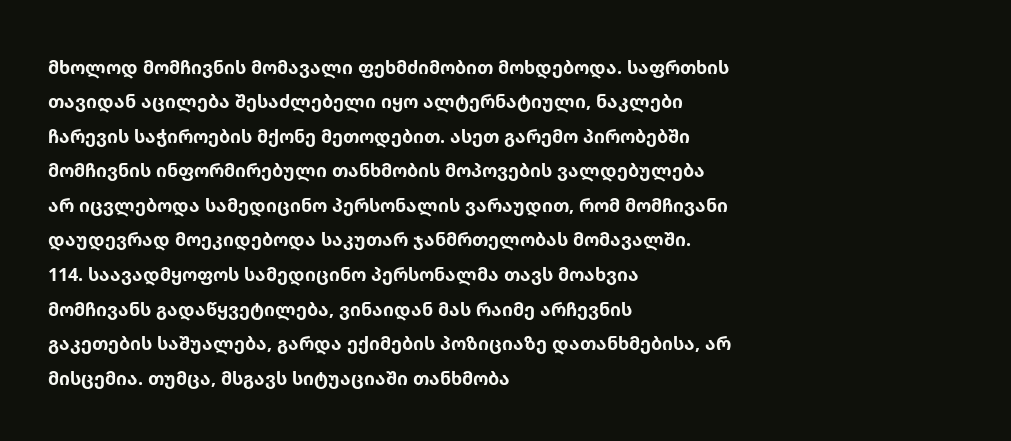მხოლოდ მომჩივნის მომავალი ფეხმძიმობით მოხდებოდა. საფრთხის თავიდან აცილება შესაძლებელი იყო ალტერნატიული, ნაკლები ჩარევის საჭიროების მქონე მეთოდებით. ასეთ გარემო პირობებში მომჩივნის ინფორმირებული თანხმობის მოპოვების ვალდებულება არ იცვლებოდა სამედიცინო პერსონალის ვარაუდით, რომ მომჩივანი დაუდევრად მოეკიდებოდა საკუთარ ჯანმრთელობას მომავალში.
114. საავადმყოფოს სამედიცინო პერსონალმა თავს მოახვია მომჩივანს გადაწყვეტილება, ვინაიდან მას რაიმე არჩევნის გაკეთების საშუალება, გარდა ექიმების პოზიციაზე დათანხმებისა, არ მისცემია. თუმცა, მსგავს სიტუაციაში თანხმობა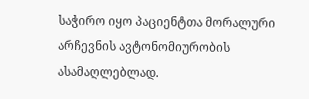საჭირო იყო პაციენტთა მორალური არჩევნის ავტონომიურობის ასამაღლებლად.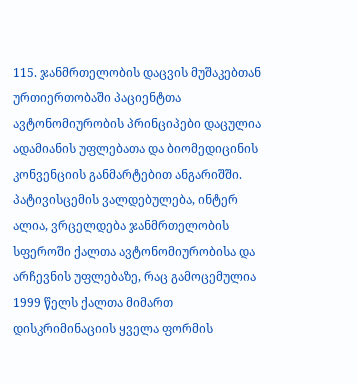115. ჯანმრთელობის დაცვის მუშაკებთან ურთიერთობაში პაციენტთა ავტონომიურობის პრინციპები დაცულია ადამიანის უფლებათა და ბიომედიცინის კონვენციის განმარტებით ანგარიშში. პატივისცემის ვალდებულება, ინტერ ალია, ვრცელდება ჯანმრთელობის სფეროში ქალთა ავტონომიურობისა და არჩევნის უფლებაზე, რაც გამოცემულია 1999 წელს ქალთა მიმართ დისკრიმინაციის ყველა ფორმის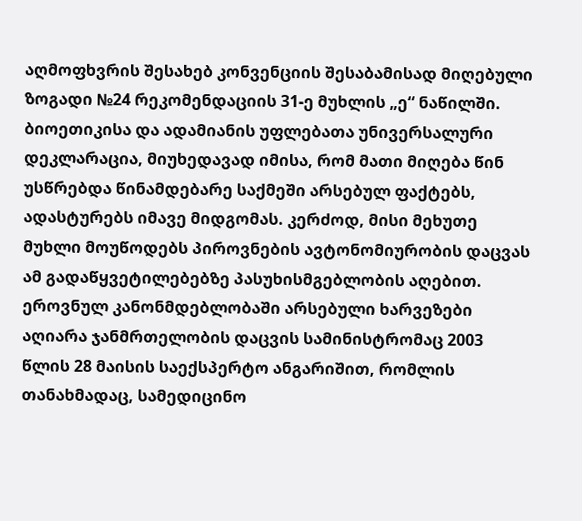აღმოფხვრის შესახებ კონვენციის შესაბამისად მიღებული ზოგადი №24 რეკომენდაციის 31-ე მუხლის „ე“ ნაწილში. ბიოეთიკისა და ადამიანის უფლებათა უნივერსალური დეკლარაცია, მიუხედავად იმისა, რომ მათი მიღება წინ უსწრებდა წინამდებარე საქმეში არსებულ ფაქტებს, ადასტურებს იმავე მიდგომას. კერძოდ, მისი მეხუთე მუხლი მოუწოდებს პიროვნების ავტონომიურობის დაცვას ამ გადაწყვეტილებებზე პასუხისმგებლობის აღებით. ეროვნულ კანონმდებლობაში არსებული ხარვეზები აღიარა ჯანმრთელობის დაცვის სამინისტრომაც 2003 წლის 28 მაისის საექსპერტო ანგარიშით, რომლის თანახმადაც, სამედიცინო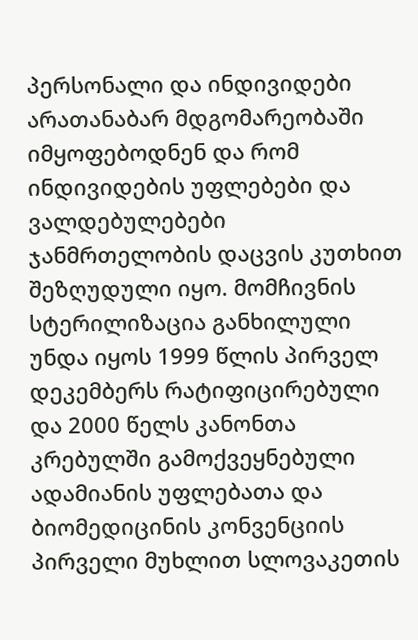პერსონალი და ინდივიდები არათანაბარ მდგომარეობაში იმყოფებოდნენ და რომ ინდივიდების უფლებები და ვალდებულებები ჯანმრთელობის დაცვის კუთხით შეზღუდული იყო. მომჩივნის სტერილიზაცია განხილული უნდა იყოს 1999 წლის პირველ დეკემბერს რატიფიცირებული და 2000 წელს კანონთა კრებულში გამოქვეყნებული ადამიანის უფლებათა და ბიომედიცინის კონვენციის პირველი მუხლით სლოვაკეთის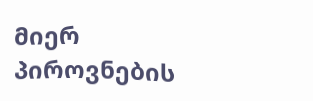მიერ პიროვნების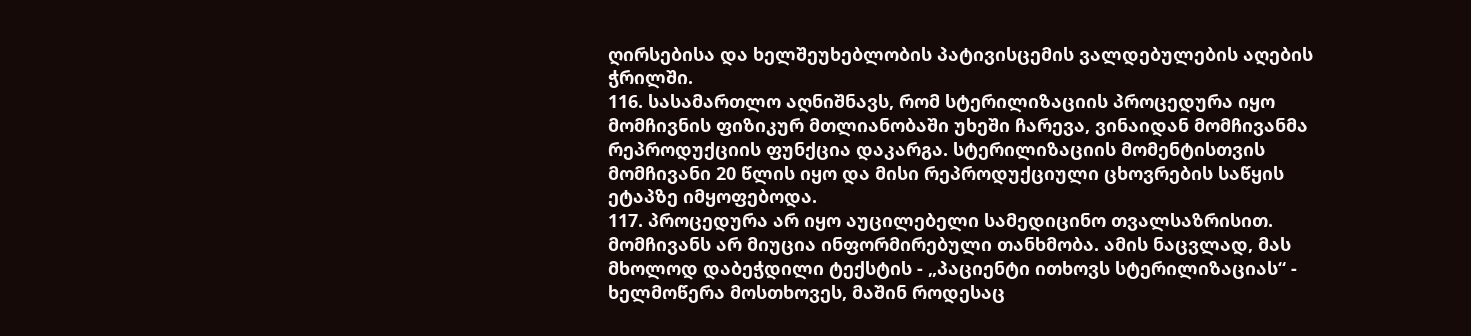ღირსებისა და ხელშეუხებლობის პატივისცემის ვალდებულების აღების ჭრილში.
116. სასამართლო აღნიშნავს, რომ სტერილიზაციის პროცედურა იყო მომჩივნის ფიზიკურ მთლიანობაში უხეში ჩარევა, ვინაიდან მომჩივანმა რეპროდუქციის ფუნქცია დაკარგა. სტერილიზაციის მომენტისთვის მომჩივანი 20 წლის იყო და მისი რეპროდუქციული ცხოვრების საწყის ეტაპზე იმყოფებოდა.
117. პროცედურა არ იყო აუცილებელი სამედიცინო თვალსაზრისით. მომჩივანს არ მიუცია ინფორმირებული თანხმობა. ამის ნაცვლად, მას მხოლოდ დაბეჭდილი ტექსტის - „პაციენტი ითხოვს სტერილიზაციას“ - ხელმოწერა მოსთხოვეს, მაშინ როდესაც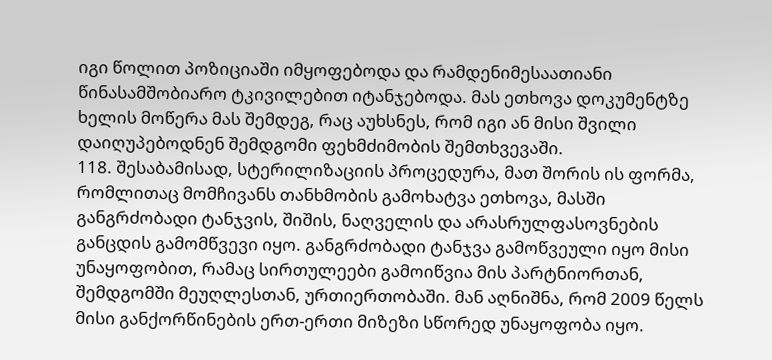იგი წოლით პოზიციაში იმყოფებოდა და რამდენიმესაათიანი წინასამშობიარო ტკივილებით იტანჯებოდა. მას ეთხოვა დოკუმენტზე ხელის მოწერა მას შემდეგ, რაც აუხსნეს, რომ იგი ან მისი შვილი დაიღუპებოდნენ შემდგომი ფეხმძიმობის შემთხვევაში.
118. შესაბამისად, სტერილიზაციის პროცედურა, მათ შორის ის ფორმა, რომლითაც მომჩივანს თანხმობის გამოხატვა ეთხოვა, მასში განგრძობადი ტანჯვის, შიშის, ნაღველის და არასრულფასოვნების განცდის გამომწვევი იყო. განგრძობადი ტანჯვა გამოწვეული იყო მისი უნაყოფობით, რამაც სირთულეები გამოიწვია მის პარტნიორთან, შემდგომში მეუღლესთან, ურთიერთობაში. მან აღნიშნა, რომ 2009 წელს მისი განქორწინების ერთ-ერთი მიზეზი სწორედ უნაყოფობა იყო.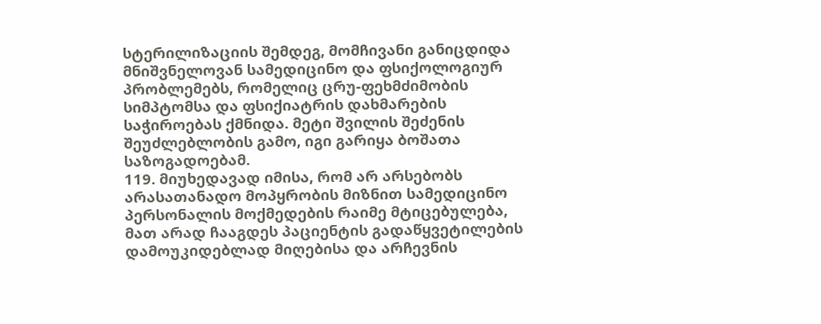სტერილიზაციის შემდეგ, მომჩივანი განიცდიდა მნიშვნელოვან სამედიცინო და ფსიქოლოგიურ პრობლემებს, რომელიც ცრუ-ფეხმძიმობის სიმპტომსა და ფსიქიატრის დახმარების საჭიროებას ქმნიდა. მეტი შვილის შეძენის შეუძლებლობის გამო, იგი გარიყა ბოშათა საზოგადოებამ.
119. მიუხედავად იმისა, რომ არ არსებობს არასათანადო მოპყრობის მიზნით სამედიცინო პერსონალის მოქმედების რაიმე მტიცებულება, მათ არად ჩააგდეს პაციენტის გადაწყვეტილების დამოუკიდებლად მიღებისა და არჩევნის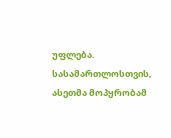უფლება. სასამართლოსთვის, ასეთმა მოპყრობამ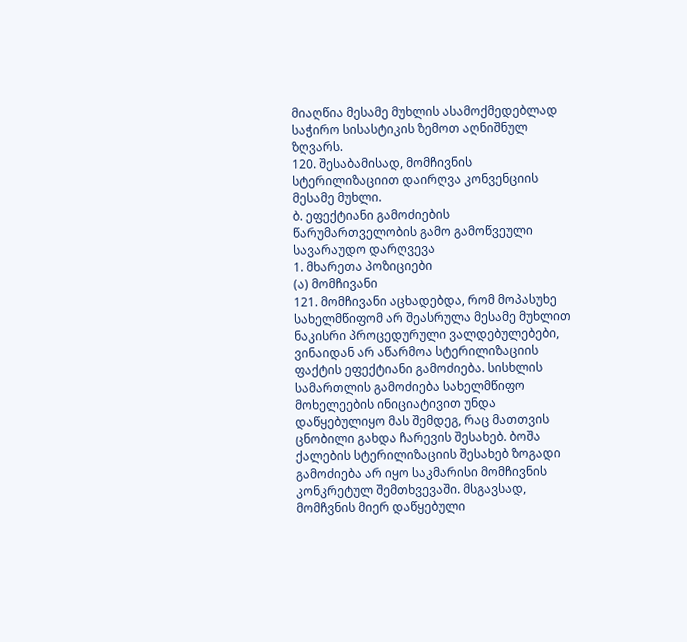მიაღწია მესამე მუხლის ასამოქმედებლად საჭირო სისასტიკის ზემოთ აღნიშნულ ზღვარს.
120. შესაბამისად, მომჩივნის სტერილიზაციით დაირღვა კონვენციის მესამე მუხლი.
ბ. ეფექტიანი გამოძიების წარუმართველობის გამო გამოწვეული სავარაუდო დარღვევა
1. მხარეთა პოზიციები
(ა) მომჩივანი
121. მომჩივანი აცხადებდა, რომ მოპასუხე სახელმწიფომ არ შეასრულა მესამე მუხლით ნაკისრი პროცედურული ვალდებულებები, ვინაიდან არ აწარმოა სტერილიზაციის ფაქტის ეფექტიანი გამოძიება. სისხლის სამართლის გამოძიება სახელმწიფო მოხელეების ინიციატივით უნდა დაწყებულიყო მას შემდეგ, რაც მათთვის ცნობილი გახდა ჩარევის შესახებ. ბოშა ქალების სტერილიზაციის შესახებ ზოგადი გამოძიება არ იყო საკმარისი მომჩივნის კონკრეტულ შემთხვევაში. მსგავსად, მომჩვნის მიერ დაწყებული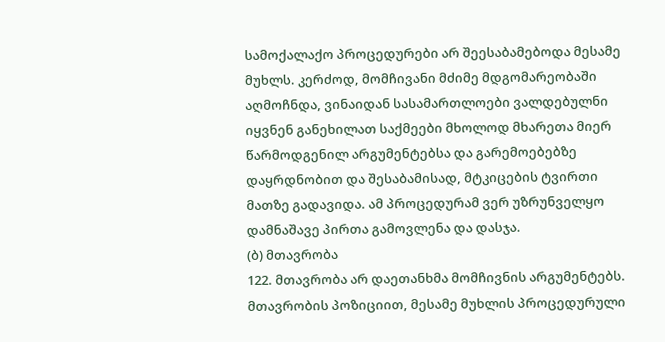სამოქალაქო პროცედურები არ შეესაბამებოდა მესამე მუხლს. კერძოდ, მომჩივანი მძიმე მდგომარეობაში აღმოჩნდა, ვინაიდან სასამართლოები ვალდებულნი იყვნენ განეხილათ საქმეები მხოლოდ მხარეთა მიერ წარმოდგენილ არგუმენტებსა და გარემოებებზე დაყრდნობით და შესაბამისად, მტკიცების ტვირთი მათზე გადავიდა. ამ პროცედურამ ვერ უზრუნველყო დამნაშავე პირთა გამოვლენა და დასჯა.
(ბ) მთავრობა
122. მთავრობა არ დაეთანხმა მომჩივნის არგუმენტებს. მთავრობის პოზიციით, მესამე მუხლის პროცედურული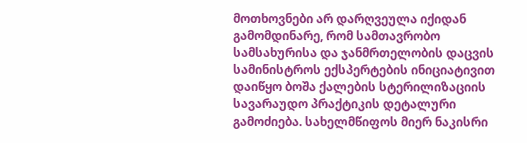მოთხოვნები არ დარღვეულა იქიდან გამომდინარე, რომ სამთავრობო სამსახურისა და ჯანმრთელობის დაცვის სამინისტროს ექსპერტების ინიციატივით დაიწყო ბოშა ქალების სტერილიზაციის სავარაუდო პრაქტიკის დეტალური გამოძიება. სახელმწიფოს მიერ ნაკისრი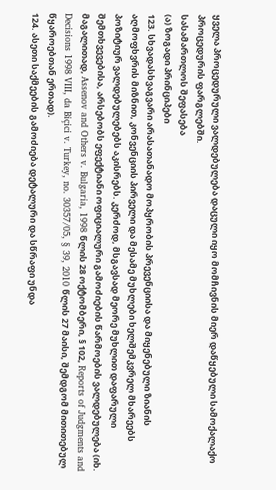ყველა პროცედურული ვალდებულება დაცული იყო მომჩივნის მიერ დაწყებული სამოქალაქო პროცედურის ფარგლებში.
სასამართლოს შეფასება
(ა) ზოგადი პრინციპები
123. სხვადასხვაგვარი არასათანადო მოპყრობის პრევენციისა და მიყენებული ზიანის აღმოფხვრის მიზნით, კონვენციის პირველი და მესამე მუხლები ხელშემკვრელ მხარეებს პოზიტიურ ვალდებულებებს აკისრებს. კერძოდ, მსგავსად მეორე მუხლით დაფარული შემთხვევებისა, არსებობს ეფექტიანი ოფიციალური გამოძიების წარმოების ვალდებულება (იხ. მაგალითად, Assenov and Others v. Bulgaria, 1998 წლის 28 ოქტომბერი, § 102, Reports of Judgments and Decisions 1998 VIII, da Biçici v. Turkey, no. 30357/05, § 39, 2010 წლის 27 მაისი, შემდგომ მითითებულ წყაროებთან ერთად).
124. ასეთი საქმეების გამოძიება დეტალური და სწრაფი უნდა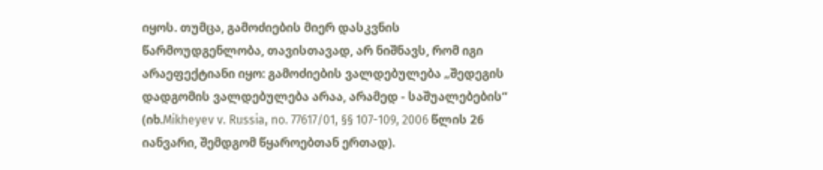იყოს. თუმცა, გამოძიების მიერ დასკვნის წარმოუდგენლობა, თავისთავად, არ ნიშნავს, რომ იგი არაეფექტიანი იყო: გამოძიების ვალდებულება „შედეგის დადგომის ვალდებულება არაა, არამედ - საშუალებების“ (იხ.Mikheyev v. Russia, no. 77617/01, §§ 107-109, 2006 წლის 26 იანვარი, შემდგომ წყაროებთან ერთად).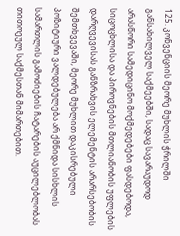125. კონვენციის მეორე მუხლის ჭრილში განსახილველ საქმეებში, სადაც სავარაუდოდ არასწორი სამედიცინო მოქმედებები ფასდებოდა, სიცოცხლისა და პიროვნების მთლიანობის უფლების დარღვევისას განზრახვის ელემენტის არარსებობის შემთხვევაში, მეორე მუხლით დაკისრებული პოზიტიური ვალდებულება არ ქმნიდა სისხლის სამართლის გამოძიების ჩატარების აუცილებლობას თითოეულ საქმესთან მიმართებით.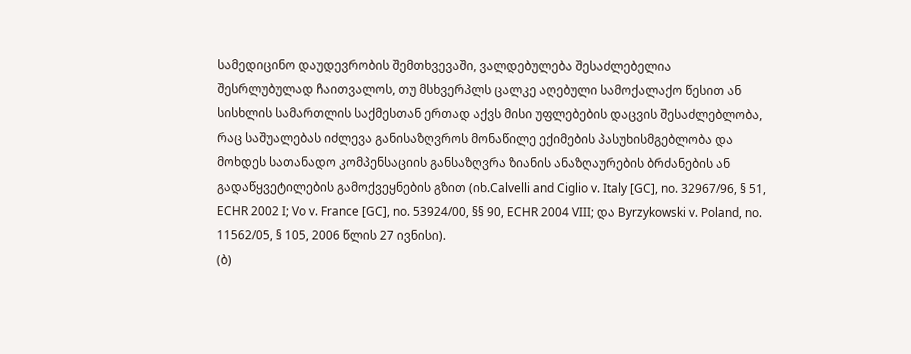სამედიცინო დაუდევრობის შემთხვევაში, ვალდებულება შესაძლებელია შესრლუბულად ჩაითვალოს, თუ მსხვერპლს ცალკე აღებული სამოქალაქო წესით ან სისხლის სამართლის საქმესთან ერთად აქვს მისი უფლებების დაცვის შესაძლებლობა, რაც საშუალებას იძლევა განისაზღვროს მონაწილე ექიმების პასუხისმგებლობა და მოხდეს სათანადო კომპენსაციის განსაზღვრა ზიანის ანაზღაურების ბრძანების ან გადაწყვეტილების გამოქვეყნების გზით (იხ.Calvelli and Ciglio v. Italy [GC], no. 32967/96, § 51, ECHR 2002 I; Vo v. France [GC], no. 53924/00, §§ 90, ECHR 2004 VIII; და Byrzykowski v. Poland, no. 11562/05, § 105, 2006 წლის 27 ივნისი).
(ბ)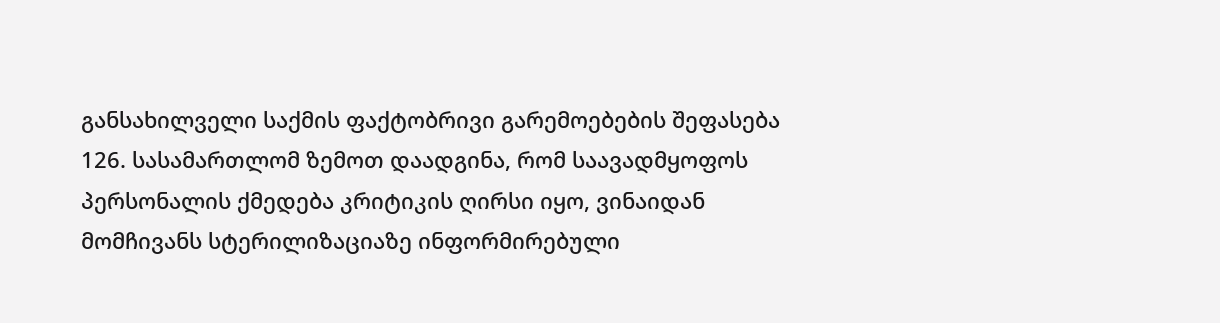განსახილველი საქმის ფაქტობრივი გარემოებების შეფასება
126. სასამართლომ ზემოთ დაადგინა, რომ საავადმყოფოს პერსონალის ქმედება კრიტიკის ღირსი იყო, ვინაიდან მომჩივანს სტერილიზაციაზე ინფორმირებული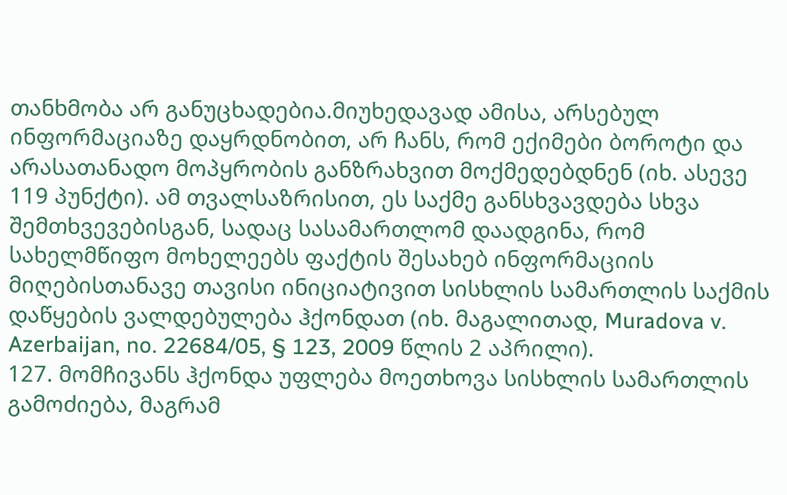თანხმობა არ განუცხადებია.მიუხედავად ამისა, არსებულ ინფორმაციაზე დაყრდნობით, არ ჩანს, რომ ექიმები ბოროტი და არასათანადო მოპყრობის განზრახვით მოქმედებდნენ (იხ. ასევე 119 პუნქტი). ამ თვალსაზრისით, ეს საქმე განსხვავდება სხვა შემთხვევებისგან, სადაც სასამართლომ დაადგინა, რომ სახელმწიფო მოხელეებს ფაქტის შესახებ ინფორმაციის მიღებისთანავე თავისი ინიციატივით სისხლის სამართლის საქმის დაწყების ვალდებულება ჰქონდათ (იხ. მაგალითად, Muradova v. Azerbaijan, no. 22684/05, § 123, 2009 წლის 2 აპრილი).
127. მომჩივანს ჰქონდა უფლება მოეთხოვა სისხლის სამართლის გამოძიება, მაგრამ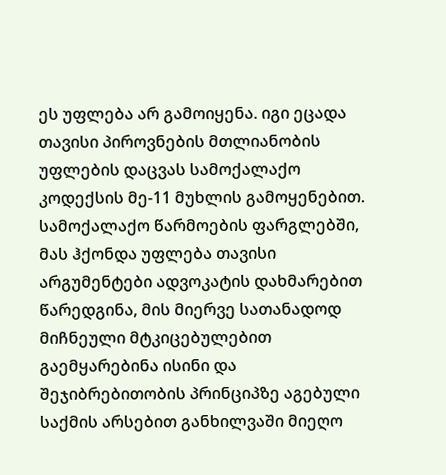ეს უფლება არ გამოიყენა. იგი ეცადა თავისი პიროვნების მთლიანობის უფლების დაცვას სამოქალაქო კოდექსის მე-11 მუხლის გამოყენებით. სამოქალაქო წარმოების ფარგლებში, მას ჰქონდა უფლება თავისი არგუმენტები ადვოკატის დახმარებით წარედგინა, მის მიერვე სათანადოდ მიჩნეული მტკიცებულებით გაემყარებინა ისინი და შეჯიბრებითობის პრინციპზე აგებული საქმის არსებით განხილვაში მიეღო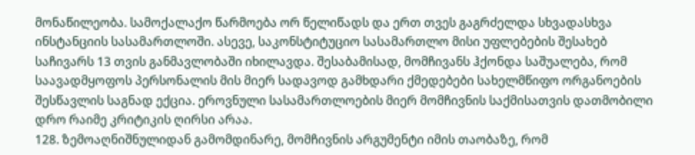მონაწილეობა. სამოქალაქო წარმოება ორ წელიწადს და ერთ თვეს გაგრძელდა სხვადასხვა ინსტანციის სასამართლოში. ასევე, საკონსტიტუციო სასამართლო მისი უფლებების შესახებ საჩივარს 13 თვის განმავლობაში იხილავდა. შესაბამისად, მომჩივანს ჰქონდა საშუალება, რომ საავადმყოფოს პერსონალის მის მიერ სადავოდ გამხდარი ქმედებები სახელმწიფო ორგანოების შესწავლის საგნად ექცია. ეროვნული სასამართლოების მიერ მომჩივნის საქმისათვის დათმობილი დრო რაიმე კრიტიკის ღირსი არაა.
128. ზემოაღნიშნულიდან გამომდინარე, მომჩივნის არგუმენტი იმის თაობაზე, რომ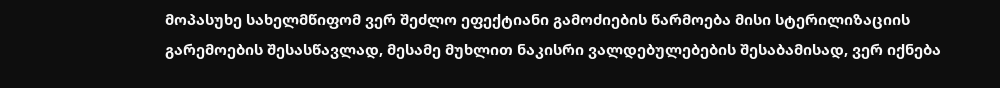მოპასუხე სახელმწიფომ ვერ შეძლო ეფექტიანი გამოძიების წარმოება მისი სტერილიზაციის გარემოების შესასწავლად, მესამე მუხლით ნაკისრი ვალდებულებების შესაბამისად, ვერ იქნება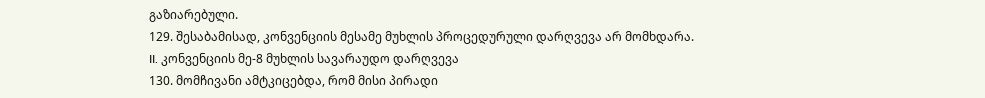გაზიარებული.
129. შესაბამისად, კონვენციის მესამე მუხლის პროცედურული დარღვევა არ მომხდარა.
II. კონვენციის მე-8 მუხლის სავარაუდო დარღვევა
130. მომჩივანი ამტკიცებდა, რომ მისი პირადი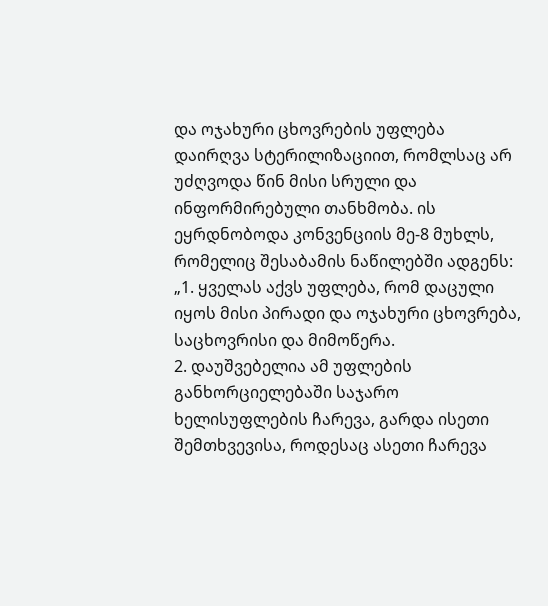და ოჯახური ცხოვრების უფლება დაირღვა სტერილიზაციით, რომლსაც არ უძღვოდა წინ მისი სრული და ინფორმირებული თანხმობა. ის ეყრდნობოდა კონვენციის მე-8 მუხლს, რომელიც შესაბამის ნაწილებში ადგენს:
„1. ყველას აქვს უფლება, რომ დაცული იყოს მისი პირადი და ოჯახური ცხოვრება, საცხოვრისი და მიმოწერა.
2. დაუშვებელია ამ უფლების განხორციელებაში საჯარო ხელისუფლების ჩარევა, გარდა ისეთი შემთხვევისა, როდესაც ასეთი ჩარევა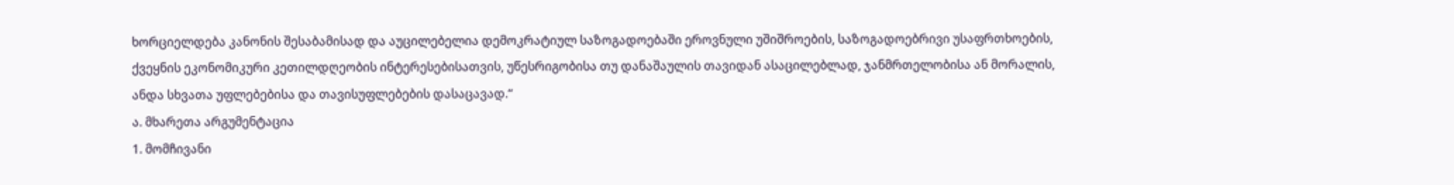ხორციელდება კანონის შესაბამისად და აუცილებელია დემოკრატიულ საზოგადოებაში ეროვნული უშიშროების, საზოგადოებრივი უსაფრთხოების, ქვეყნის ეკონომიკური კეთილდღეობის ინტერესებისათვის, უწესრიგობისა თუ დანაშაულის თავიდან ასაცილებლად, ჯანმრთელობისა ან მორალის, ანდა სხვათა უფლებებისა და თავისუფლებების დასაცავად.“
ა. მხარეთა არგუმენტაცია
1. მომჩივანი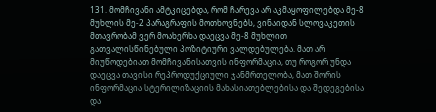131. მომჩივანი ამტკიცებდა, რომ ჩარევა არ აკმაყოფილებდა მე‑8 მუხლის მე-2 პარაგრაფის მოთხოვნებს, ვინაიდან სლოვაკეთის მთავრობამ ვერ მოახერხა დაეცვა მე-8 მუხლით გათვალისწინებული პოზიტიური ვალდებულება. მათ არ მიუწოდებიათ მომჩივანისათვის ინფორმაცია, თუ როგორ უნდა დაეცვა თავისი რეპროდუქციული ჯანმრთელობა, მათ შორის ინფორმაცია სტერილიზაციის მახასიათებლებისა და შედეგებისა და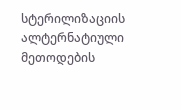სტერილიზაციის ალტერნატიული მეთოდების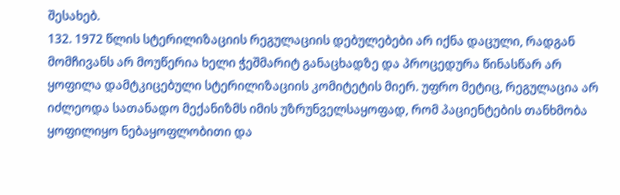შესახებ.
132. 1972 წლის სტერილიზაციის რეგულაციის დებულებები არ იქნა დაცული, რადგან მომჩივანს არ მოუწერია ხელი ჭეშმარიტ განაცხადზე და პროცედურა წინასწარ არ ყოფილა დამტკიცებული სტერილიზაციის კომიტეტის მიერ. უფრო მეტიც, რეგულაცია არ იძლეოდა სათანადო მექანიზმს იმის უზრუნველსაყოფად, რომ პაციენტების თანხმობა ყოფილიყო ნებაყოფლობითი და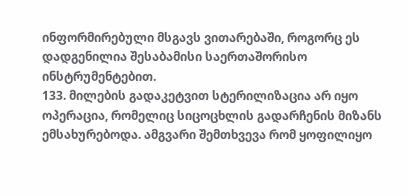ინფორმირებული მსგავს ვითარებაში, როგორც ეს დადგენილია შესაბამისი საერთაშორისო ინსტრუმენტებით.
133. მილების გადაკეტვით სტერილიზაცია არ იყო ოპერაცია, რომელიც სიცოცხლის გადარჩენის მიზანს ემსახურებოდა. ამგვარი შემთხვევა რომ ყოფილიყო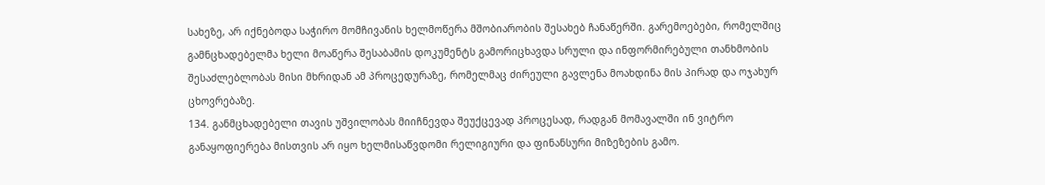სახეზე, არ იქნებოდა საჭირო მომჩივანის ხელმოწერა მშობიარობის შესახებ ჩანაწერში. გარემოებები, რომელშიც გამნცხადებელმა ხელი მოაწერა შესაბამის დოკუმენტს გამორიცხავდა სრული და ინფორმირებული თანხმობის შესაძლებლობას მისი მხრიდან ამ პროცედურაზე, რომელმაც ძირეული გავლენა მოახდინა მის პირად და ოჯახურ ცხოვრებაზე.
134. განმცხადებელი თავის უშვილობას მიიჩნევდა შეუქცევად პროცესად, რადგან მომავალში ინ ვიტრო განაყოფიერება მისთვის არ იყო ხელმისაწვდომი რელიგიური და ფინანსური მიზეზების გამო.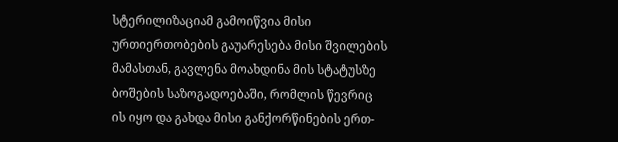სტერილიზაციამ გამოიწვია მისი ურთიერთობების გაუარესება მისი შვილების მამასთან, გავლენა მოახდინა მის სტატუსზე ბოშების საზოგადოებაში, რომლის წევრიც ის იყო და გახდა მისი განქორწინების ერთ-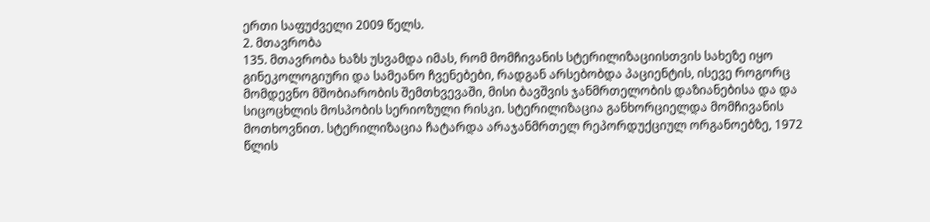ერთი საფუძველი 2009 წელს.
2. მთავრობა
135. მთავრობა ხაზს უსვამდა იმას, რომ მომჩივანის სტერილიზაციისთვის სახეზე იყო გინეკოლოგიური და სამეანო ჩვენებები, რადგან არსებობდა პაციენტის, ისევე როგორც მომდევნო მშობიარობის შემთხვევაში, მისი ბავშვის ჯანმრთელობის დაზიანებისა და და სიცოცხლის მოსპობის სერიოზული რისკი. სტერილიზაცია განხორციელდა მომჩივანის მოთხოვნით. სტერილიზაცია ჩატარდა არაჯანმრთელ რეპორდუქციულ ორგანოებზე, 1972 წლის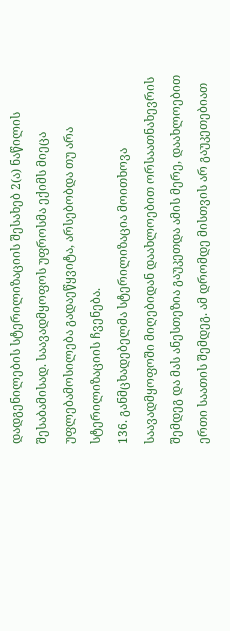დადგენილების სტერილიზაციის შესახებ 2(ა) ნაწილის შესაბამისად. საავადმყოფოს უფროსმა ექიმს მიეცა უფლებამოსილება გადაეწყვიტა, არსებობდა თუ არა სტერილიზაციის ჩვენება.
136. განმცხადებელმა სტერილიზაცია მოითხოვა საავადმყოფოში მიღებიდან დაახლოებით ორსაათნახევრის შემდეგ და მას ანესთეზია გაუკეთდა ამის მერე, დაახლოებით ერთი საათის შემდეგ. ამ დრომდე მისთვის არ გაუკეთებიათ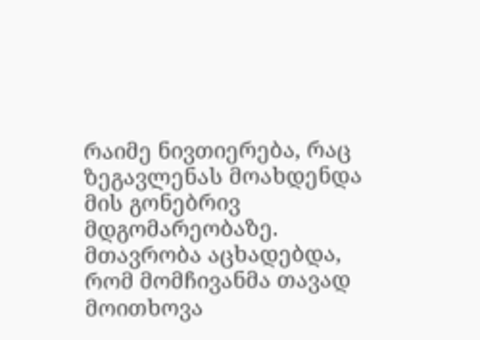რაიმე ნივთიერება, რაც ზეგავლენას მოახდენდა მის გონებრივ მდგომარეობაზე. მთავრობა აცხადებდა, რომ მომჩივანმა თავად მოითხოვა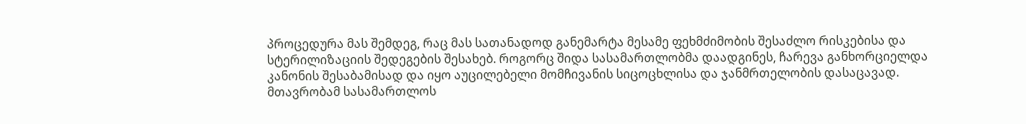პროცედურა მას შემდეგ, რაც მას სათანადოდ განემარტა მესამე ფეხმძიმობის შესაძლო რისკებისა და სტერილიზაციის შედეგების შესახებ. როგორც შიდა სასამართლობმა დაადგინეს, ჩარევა განხორციელდა კანონის შესაბამისად და იყო აუცილებელი მომჩივანის სიცოცხლისა და ჯანმრთელობის დასაცავად. მთავრობამ სასამართლოს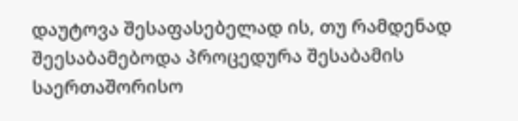დაუტოვა შესაფასებელად ის, თუ რამდენად შეესაბამებოდა პროცედურა შესაბამის საერთაშორისო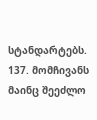სტანდარტებს.
137. მომჩივანს მაინც შეეძლო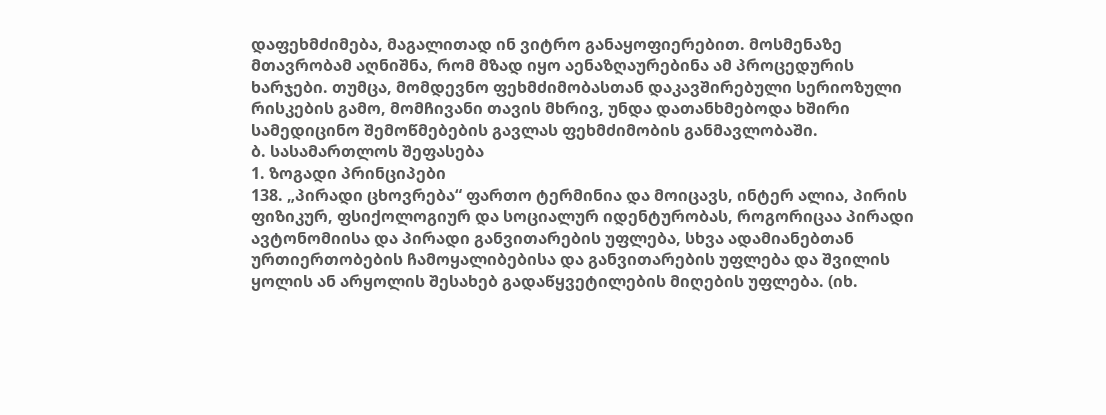დაფეხმძიმება, მაგალითად ინ ვიტრო განაყოფიერებით. მოსმენაზე მთავრობამ აღნიშნა, რომ მზად იყო აენაზღაურებინა ამ პროცედურის ხარჯები. თუმცა, მომდევნო ფეხმძიმობასთან დაკავშირებული სერიოზული რისკების გამო, მომჩივანი თავის მხრივ, უნდა დათანხმებოდა ხშირი სამედიცინო შემოწმებების გავლას ფეხმძიმობის განმავლობაში.
ბ. სასამართლოს შეფასება
1. ზოგადი პრინციპები
138. „პირადი ცხოვრება“ ფართო ტერმინია და მოიცავს, ინტერ ალია, პირის ფიზიკურ, ფსიქოლოგიურ და სოციალურ იდენტურობას, როგორიცაა პირადი ავტონომიისა და პირადი განვითარების უფლება, სხვა ადამიანებთან ურთიერთობების ჩამოყალიბებისა და განვითარების უფლება და შვილის ყოლის ან არყოლის შესახებ გადაწყვეტილების მიღების უფლება. (იხ.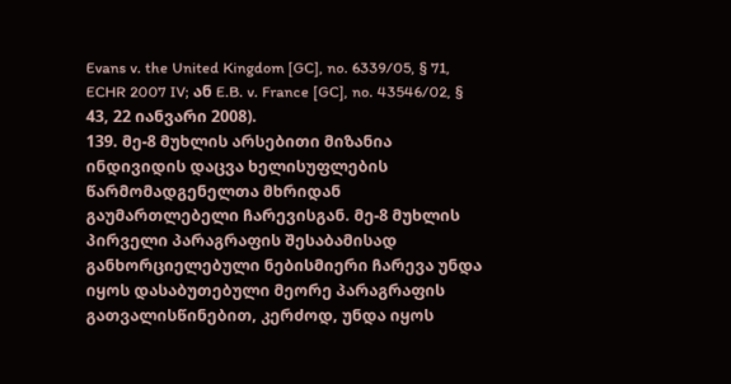Evans v. the United Kingdom [GC], no. 6339/05, § 71, ECHR 2007 IV; ან E.B. v. France [GC], no. 43546/02, § 43, 22 იანვარი 2008).
139. მე-8 მუხლის არსებითი მიზანია ინდივიდის დაცვა ხელისუფლების წარმომადგენელთა მხრიდან გაუმართლებელი ჩარევისგან. მე-8 მუხლის პირველი პარაგრაფის შესაბამისად განხორციელებული ნებისმიერი ჩარევა უნდა იყოს დასაბუთებული მეორე პარაგრაფის გათვალისწინებით, კერძოდ, უნდა იყოს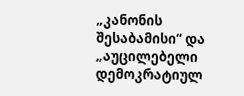„კანონის შესაბამისი“ და „აუცილებელი დემოკრატიულ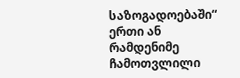საზოგადოებაში“ ერთი ან რამდენიმე ჩამოთვლილი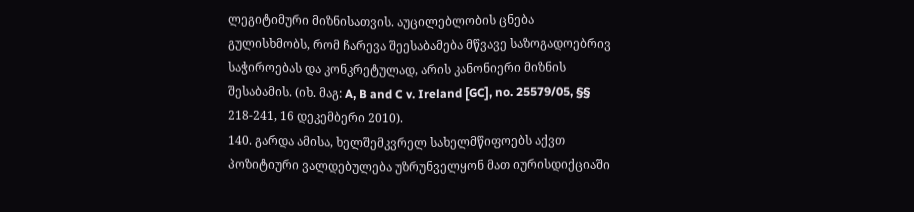ლეგიტიმური მიზნისათვის. აუცილებლობის ცნება გულისხმობს, რომ ჩარევა შეესაბამება მწვავე საზოგადოებრივ საჭიროებას და კონკრეტულად, არის კანონიერი მიზნის შესაბამის. (იხ. მაგ: A, B and C v. Ireland [GC], no. 25579/05, §§ 218-241, 16 დეკემბერი 2010).
140. გარდა ამისა, ხელშემკვრელ სახელმწიფოებს აქვთ პოზიტიური ვალდებულება უზრუნველყონ მათ იურისდიქციაში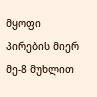მყოფი პირების მიერ მე-8 მუხლით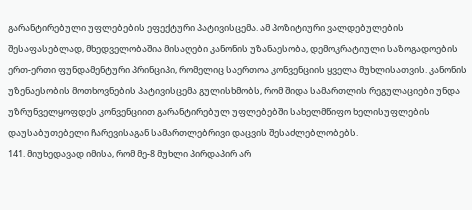გარანტირებული უფლებების ეფექტური პატივისცემა. ამ პოზიტიური ვალდებულების შესაფასებლად, მხედველობაშია მისაღები კანონის უზანაესობა, დემოკრატიული საზოგადოების ერთ-ერთი ფუნდამენტური პრინციპი, რომელიც საერთოა კონვენციის ყველა მუხლისათვის. კანონის უზენაესობის მოთხოვნების პატივისცემა გულისხმობს, რომ შიდა სამართლის რეგულაციები უნდა უზრუნველყოფდეს კონვენციით გარანტირებულ უფლებებში სახელმწიფო ხელისუფლების დაუსაბუთებელი ჩარევისაგან სამართლებრივი დაცვის შესაძლებლობებს.
141. მიუხედავად იმისა, რომ მე-8 მუხლი პირდაპირ არ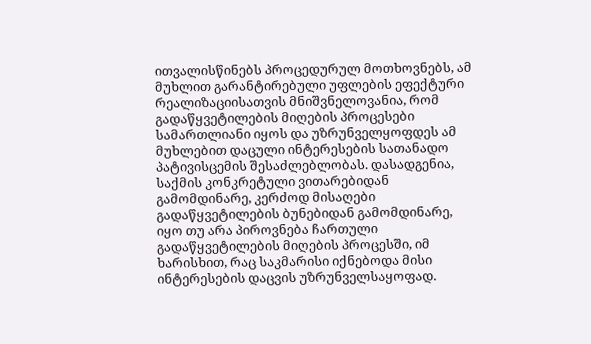ითვალისწინებს პროცედურულ მოთხოვნებს, ამ მუხლით გარანტირებული უფლების ეფექტური რეალიზაციისათვის მნიშვნელოვანია, რომ გადაწყვეტილების მიღების პროცესები სამართლიანი იყოს და უზრუნველყოფდეს ამ მუხლებით დაცული ინტერესების სათანადო პატივისცემის შესაძლებლობას. დასადგენია, საქმის კონკრეტული ვითარებიდან გამომდინარე, კერძოდ მისაღები გადაწყვეტილების ბუნებიდან გამომდინარე, იყო თუ არა პიროვნება ჩართული გადაწყვეტილების მიღების პროცესში, იმ ხარისხით, რაც საკმარისი იქნებოდა მისი ინტერესების დაცვის უზრუნველსაყოფად.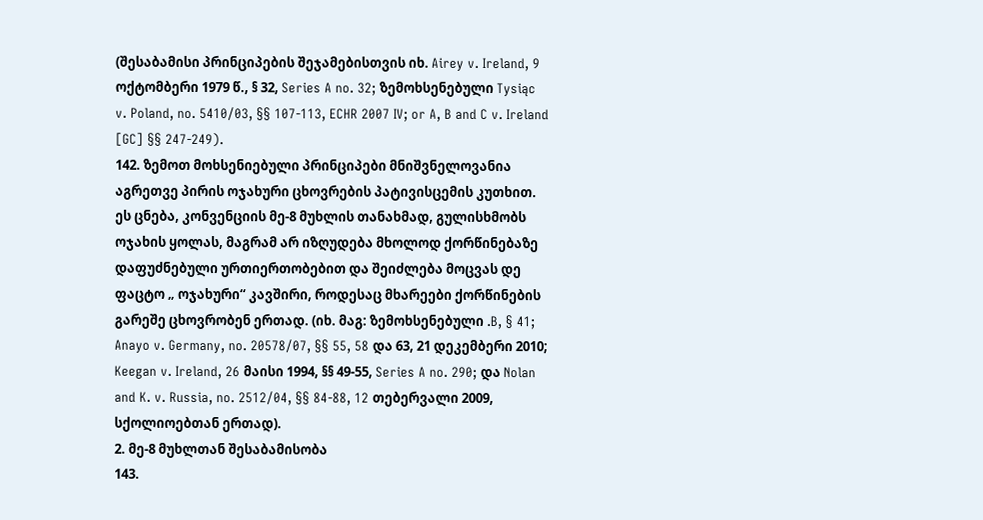(შესაბამისი პრინციპების შეჯამებისთვის იხ. Airey v. Ireland, 9 ოქტომბერი 1979 წ., § 32, Series A no. 32; ზემოხსენებული Tysiąc v. Poland, no. 5410/03, §§ 107-113, ECHR 2007 IV; or A, B and C v. Ireland [GC] §§ 247-249).
142. ზემოთ მოხსენიებული პრინციპები მნიშვნელოვანია აგრეთვე პირის ოჯახური ცხოვრების პატივისცემის კუთხით. ეს ცნება, კონვენციის მე-8 მუხლის თანახმად, გულისხმობს ოჯახის ყოლას, მაგრამ არ იზღუდება მხოლოდ ქორწინებაზე დაფუძნებული ურთიერთობებით და შეიძლება მოცვას დე ფაცტო „ ოჯახური“ კავშირი, როდესაც მხარეები ქორწინების გარეშე ცხოვრობენ ერთად. (იხ. მაგ: ზემოხსენებული .B, § 41; Anayo v. Germany, no. 20578/07, §§ 55, 58 და 63, 21 დეკემბერი 2010; Keegan v. Ireland, 26 მაისი 1994, §§ 49-55, Series A no. 290; და Nolan and K. v. Russia, no. 2512/04, §§ 84-88, 12 თებერვალი 2009, სქოლიოებთან ერთად).
2. მე-8 მუხლთან შესაბამისობა
143.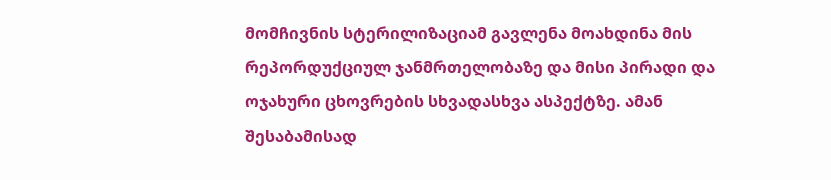მომჩივნის სტერილიზაციამ გავლენა მოახდინა მის რეპორდუქციულ ჯანმრთელობაზე და მისი პირადი და ოჯახური ცხოვრების სხვადასხვა ასპექტზე. ამან შესაბამისად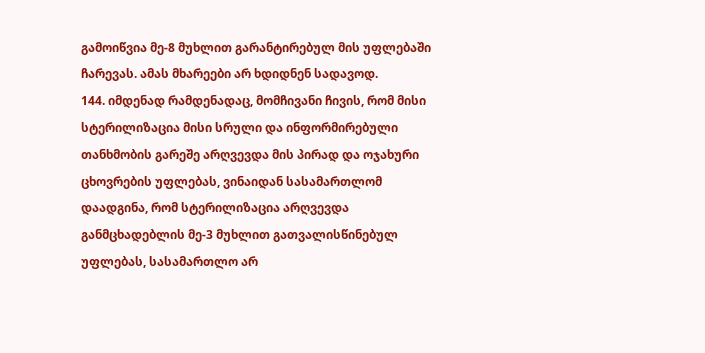გამოიწვია მე-8 მუხლით გარანტირებულ მის უფლებაში ჩარევას. ამას მხარეები არ ხდიდნენ სადავოდ.
144. იმდენად რამდენადაც, მომჩივანი ჩივის, რომ მისი სტერილიზაცია მისი სრული და ინფორმირებული თანხმობის გარეშე არღვევდა მის პირად და ოჯახური ცხოვრების უფლებას, ვინაიდან სასამართლომ დაადგინა, რომ სტერილიზაცია არღვევდა განმცხადებლის მე-3 მუხლით გათვალისწინებულ უფლებას, სასამართლო არ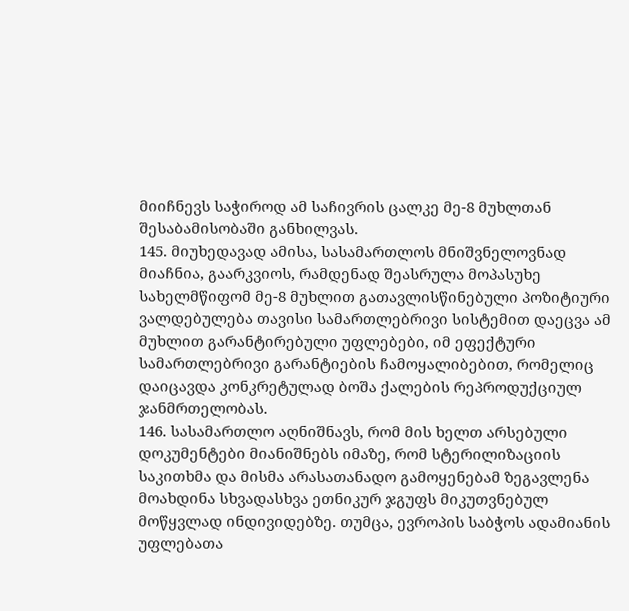მიიჩნევს საჭიროდ ამ საჩივრის ცალკე მე-8 მუხლთან შესაბამისობაში განხილვას.
145. მიუხედავად ამისა, სასამართლოს მნიშვნელოვნად მიაჩნია, გაარკვიოს, რამდენად შეასრულა მოპასუხე სახელმწიფომ მე-8 მუხლით გათავლისწინებული პოზიტიური ვალდებულება თავისი სამართლებრივი სისტემით დაეცვა ამ მუხლით გარანტირებული უფლებები, იმ ეფექტური სამართლებრივი გარანტიების ჩამოყალიბებით, რომელიც დაიცავდა კონკრეტულად ბოშა ქალების რეპროდუქციულ ჯანმრთელობას.
146. სასამართლო აღნიშნავს, რომ მის ხელთ არსებული დოკუმენტები მიანიშნებს იმაზე, რომ სტერილიზაციის საკითხმა და მისმა არასათანადო გამოყენებამ ზეგავლენა მოახდინა სხვადასხვა ეთნიკურ ჯგუფს მიკუთვნებულ მოწყვლად ინდივიდებზე. თუმცა, ევროპის საბჭოს ადამიანის უფლებათა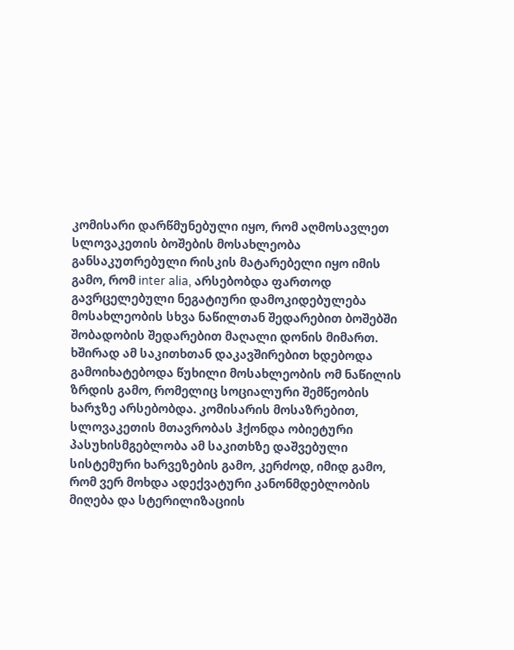კომისარი დარწმუნებული იყო, რომ აღმოსავლეთ სლოვაკეთის ბოშების მოსახლეობა განსაკუთრებული რისკის მატარებელი იყო იმის გამო, რომ inter alia, არსებობდა ფართოდ გავრცელებული ნეგატიური დამოკიდებულება მოსახლეობის სხვა ნაწილთან შედარებით ბოშებში შობადობის შედარებით მაღალი დონის მიმართ. ხშირად ამ საკითხთან დაკავშირებით ხდებოდა გამოიხატებოდა წუხილი მოსახლეობის ომ ნაწილის ზრდის გამო, რომელიც სოციალური შემწეობის ხარჯზე არსებობდა. კომისარის მოსაზრებით, სლოვაკეთის მთავრობას ჰქონდა ობიეტური პასუხისმგებლობა ამ საკითხზე დაშვებული სისტემური ხარვეზების გამო, კერძოდ, იმიდ გამო, რომ ვერ მოხდა ადექვატური კანონმდებლობის მიღება და სტერილიზაციის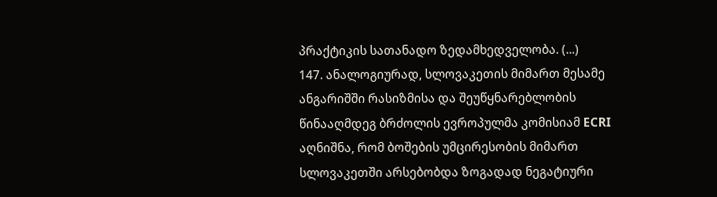პრაქტიკის სათანადო ზედამხედველობა. (...)
147. ანალოგიურად, სლოვაკეთის მიმართ მესამე ანგარიშში რასიზმისა და შეუწყნარებლობის წინააღმდეგ ბრძოლის ევროპულმა კომისიამ ECRI აღნიშნა, რომ ბოშების უმცირესობის მიმართ სლოვაკეთში არსებობდა ზოგადად ნეგატიური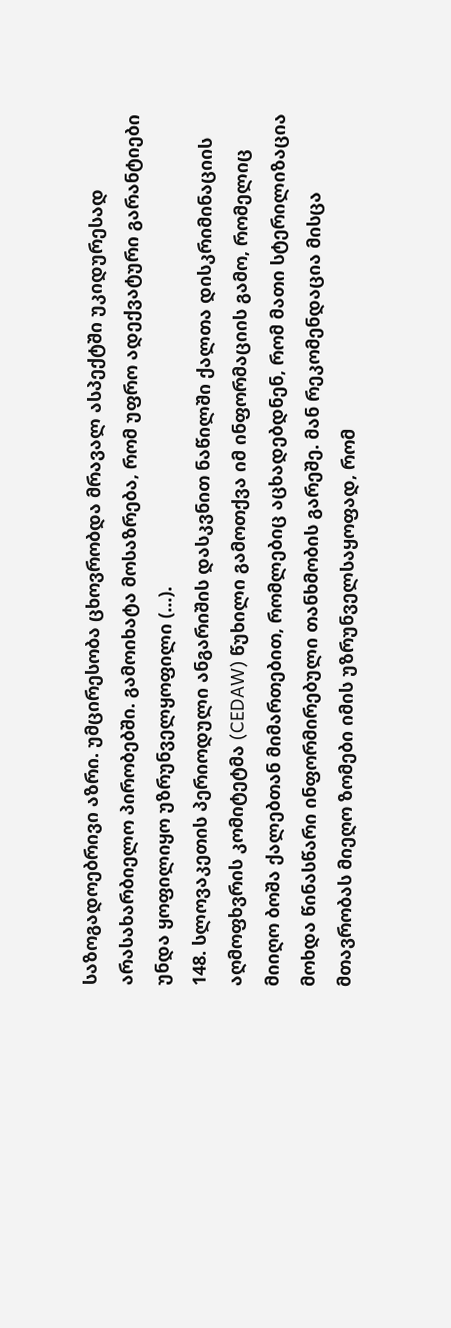საზოგადოებრივი აზრი. უმცირესობა ცხოვრობდა მრავალ ასპექტში უკიდურესად არასახარბიელო პირობებში. გამოიხატა მოსაზრება, რომ უფრო ადექვატური გარანტიები უნდა ყოფილიყო უზრუნველყოფილი (...).
148. სლოვაკეთის პერიოდული ანგარიშის დასკვნით ნაწილში ქალთა დისკრიმინაციის აღმოფხვრის კომიტეტმა (CEDAW) წუხილი გამოთქვა იმ ინფორმაციის გამო, რომელიც მიიღო ბოშა ქალებთან მიმართებით, რომლებიც აცხადებდნენ, რომ მათი სტერილიზაცია მოხდა წინასწარი ინფორმირებული თანხმობის გარეშე. მან რეკომენდაცია მისცა მთავრობას მიეღო ზომები იმის უზრუნველსაყოფად, რომ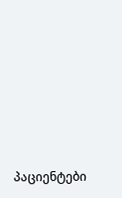პაციენტები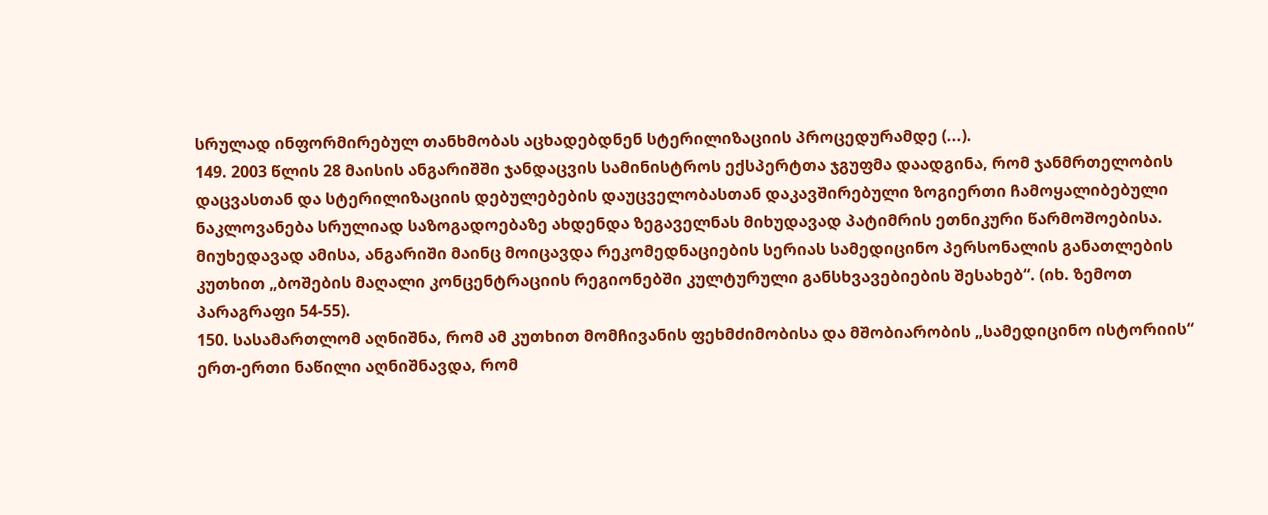სრულად ინფორმირებულ თანხმობას აცხადებდნენ სტერილიზაციის პროცედურამდე (...).
149. 2003 წლის 28 მაისის ანგარიშში ჯანდაცვის სამინისტროს ექსპერტთა ჯგუფმა დაადგინა, რომ ჯანმრთელობის დაცვასთან და სტერილიზაციის დებულებების დაუცველობასთან დაკავშირებული ზოგიერთი ჩამოყალიბებული ნაკლოვანება სრულიად საზოგადოებაზე ახდენდა ზეგაველნას მიხუდავად პატიმრის ეთნიკური წარმოშოებისა. მიუხედავად ამისა, ანგარიში მაინც მოიცავდა რეკომედნაციების სერიას სამედიცინო პერსონალის განათლების კუთხით „ბოშების მაღალი კონცენტრაციის რეგიონებში კულტურული განსხვავებიების შესახებ“. (იხ. ზემოთ პარაგრაფი 54-55).
150. სასამართლომ აღნიშნა, რომ ამ კუთხით მომჩივანის ფეხმძიმობისა და მშობიარობის „სამედიცინო ისტორიის“ ერთ-ერთი ნაწილი აღნიშნავდა, რომ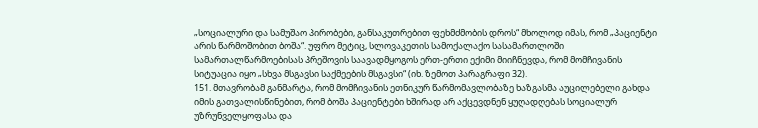„სოციალური და სამუშაო პირობები, განსაკუთრებით ფეხმძმობის დროს“ მხოლოდ იმას, რომ „პაციენტი არის წარმოშობით ბოშა“. უფრო მეტიც, სლოვაკეთის სამოქალაქო სასამართლოში სამართალწარმოებისას პრეშოვის საავადმყოგოს ერთ-ერთი ექიმი მიიჩნევდა, რომ მომჩივანის სიტუაცია იყო „სხვა მსგავსი საქმეების მსგავსი“ (იხ. ზემოთ პარაგრაფი 32).
151. მთავრობამ განმარტა, რომ მომჩივანის ეთნიკურ წარმომავლობაზე ხაზგასმა აუცილებელი გახდა იმის გათვალისწინებით, რომ ბოშა პაციენტები ხშირად არ აქცევდნენ ყუღადღებას სოციალურ უზრუნველყოფასა და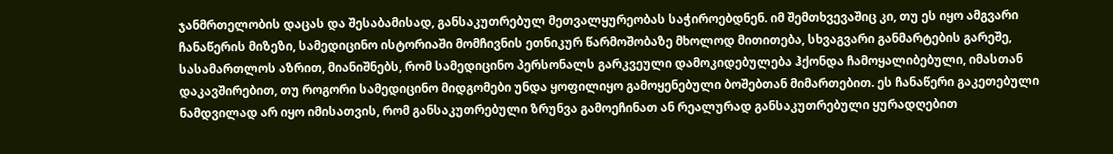ჯანმრთელობის დაცას და შესაბამისად, განსაკუთრებულ მეთვალყურეობას საჭიროებდნენ. იმ შემთხვევაშიც კი, თუ ეს იყო ამგვარი ჩანაწერის მიზეზი, სამედიცინო ისტორიაში მომჩივნის ეთნიკურ წარმოშობაზე მხოლოდ მითითება, სხვაგვარი განმარტების გარეშე, სასამართლოს აზრით, მიანიშნებს, რომ სამედიცინო პერსონალს გარკვეული დამოკიდებულება ჰქონდა ჩამოყალიბებული, იმასთან დაკავშირებით, თუ როგორი სამედიცინო მიდგომები უნდა ყოფილიყო გამოყენებული ბოშებთან მიმართებით. ეს ჩანაწერი გაკეთებული ნამდვილად არ იყო იმისათვის, რომ განსაკუთრებული ზრუნვა გამოეჩინათ ან რეალურად განსაკუთრებული ყურადღებით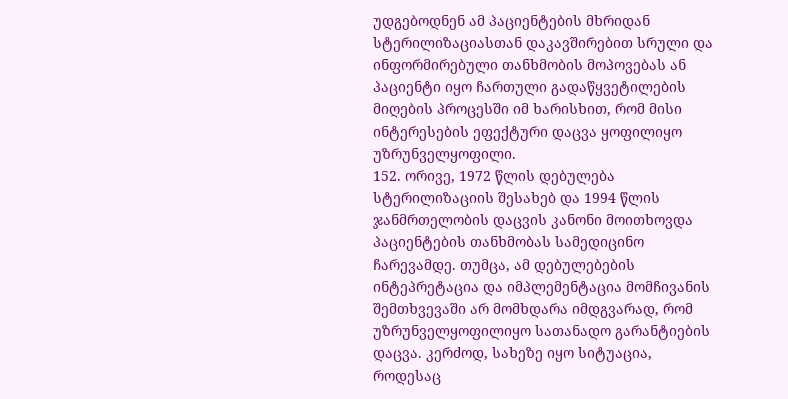უდგებოდნენ ამ პაციენტების მხრიდან სტერილიზაციასთან დაკავშირებით სრული და ინფორმირებული თანხმობის მოპოვებას ან პაციენტი იყო ჩართული გადაწყვეტილების მიღების პროცესში იმ ხარისხით, რომ მისი ინტერესების ეფექტური დაცვა ყოფილიყო უზრუნველყოფილი.
152. ორივე, 1972 წლის დებულება სტერილიზაციის შესახებ და 1994 წლის ჯანმრთელობის დაცვის კანონი მოითხოვდა პაციენტების თანხმობას სამედიცინო ჩარევამდე. თუმცა, ამ დებულებების ინტეპრეტაცია და იმპლემენტაცია მომჩივანის შემთხვევაში არ მომხდარა იმდგვარად, რომ უზრუნველყოფილიყო სათანადო გარანტიების დაცვა. კერძოდ, სახეზე იყო სიტუაცია, როდესაც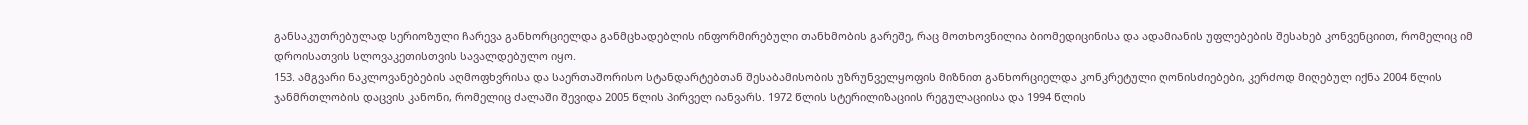განსაკუთრებულად სერიოზული ჩარევა განხორციელდა განმცხადებლის ინფორმირებული თანხმობის გარეშე, რაც მოთხოვნილია ბიომედიცინისა და ადამიანის უფლებების შესახებ კონვენციით, რომელიც იმ დროისათვის სლოვაკეთისთვის სავალდებულო იყო.
153. ამგვარი ნაკლოვანებების აღმოფხვრისა და საერთაშორისო სტანდარტებთან შესაბამისობის უზრუნველყოფის მიზნით განხორციელდა კონკრეტული ღონისძიებები, კერძოდ მიღებულ იქნა 2004 წლის ჯანმრთლობის დაცვის კანონი, რომელიც ძალაში შევიდა 2005 წლის პირველ იანვარს. 1972 წლის სტერილიზაციის რეგულაციისა და 1994 წლის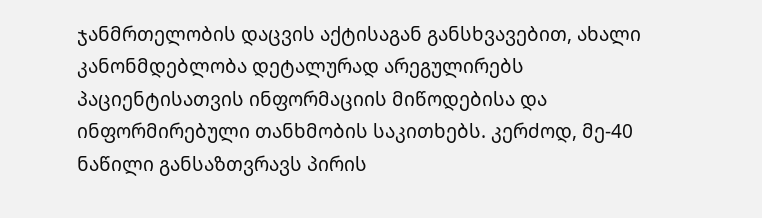ჯანმრთელობის დაცვის აქტისაგან განსხვავებით, ახალი კანონმდებლობა დეტალურად არეგულირებს პაციენტისათვის ინფორმაციის მიწოდებისა და ინფორმირებული თანხმობის საკითხებს. კერძოდ, მე-40 ნაწილი განსაზთვრავს პირის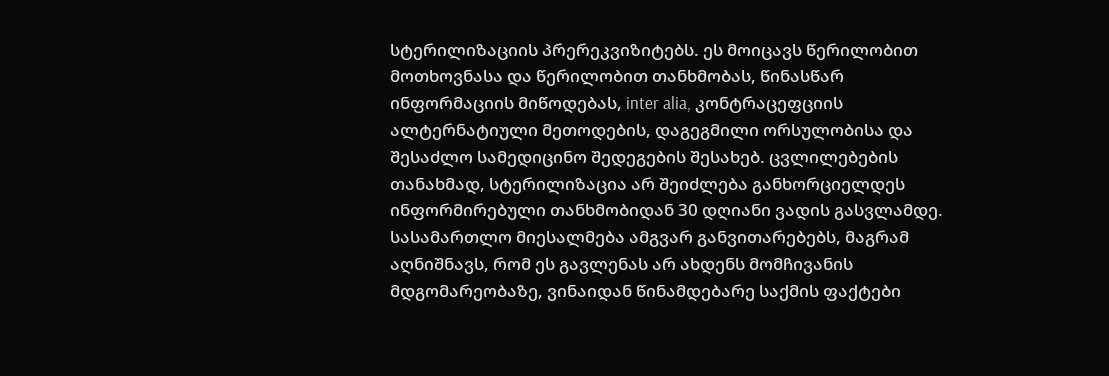სტერილიზაციის პრერეკვიზიტებს. ეს მოიცავს წერილობით მოთხოვნასა და წერილობით თანხმობას, წინასწარ ინფორმაციის მიწოდებას, inter alia, კონტრაცეფციის ალტერნატიული მეთოდების, დაგეგმილი ორსულობისა და შესაძლო სამედიცინო შედეგების შესახებ. ცვლილებების თანახმად, სტერილიზაცია არ შეიძლება განხორციელდეს ინფორმირებული თანხმობიდან 30 დღიანი ვადის გასვლამდე. სასამართლო მიესალმება ამგვარ განვითარებებს, მაგრამ აღნიშნავს, რომ ეს გავლენას არ ახდენს მომჩივანის მდგომარეობაზე, ვინაიდან წინამდებარე საქმის ფაქტები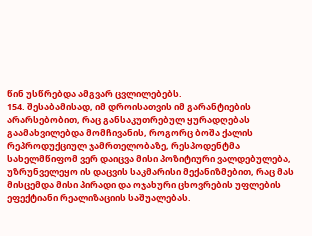წინ უსწრებდა ამგვარ ცვლილებებს.
154. შესაბამისად, იმ დროისათვის იმ გარანტიების არარსებობით, რაც განსაკუთრებულ ყურადღებას გაამახვილებდა მომჩივანის, როგორც ბოშა ქალის რეპროდუქციულ ჯამრთელობაზე, რესპოდენტმა სახელმწიფომ ვერ დაიცვა მისი პოზიტიური ვალდებულება, უზრუნველეყო ის დაცვის საკმარისი მექანიზმებით, რაც მას მისცემდა მისი პირადი და ოჯახური ცხოვრების უფლების ეფექტიანი რეალიზაციის საშუალებას.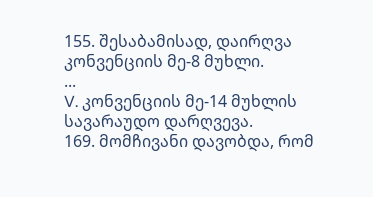155. შესაბამისად, დაირღვა კონვენციის მე-8 მუხლი.
...
V. კონვენციის მე-14 მუხლის სავარაუდო დარღვევა.
169. მომჩივანი დავობდა, რომ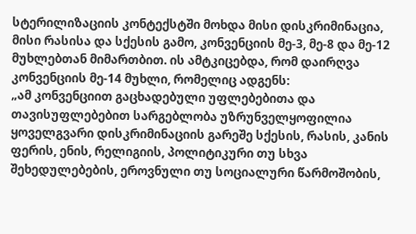სტერილიზაციის კონტექსტში მოხდა მისი დისკრიმინაცია, მისი რასისა და სქესის გამო, კონვენციის მე-3, მე-8 და მე-12 მუხლებთან მიმართბით. ის ამტკიცებდა, რომ დაირღვა კონვენციის მე-14 მუხლი, რომელიც ადგენს:
„ამ კონვენციით გაცხადებული უფლებებითა და თავისუფლებებით სარგებლობა უზრუნველყოფილია ყოველგვარი დისკრიმინაციის გარეშე სქესის, რასის, კანის ფერის, ენის, რელიგიის, პოლიტიკური თუ სხვა შეხედულებების, ეროვნული თუ სოციალური წარმოშობის,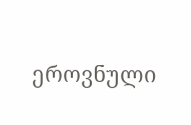ეროვნული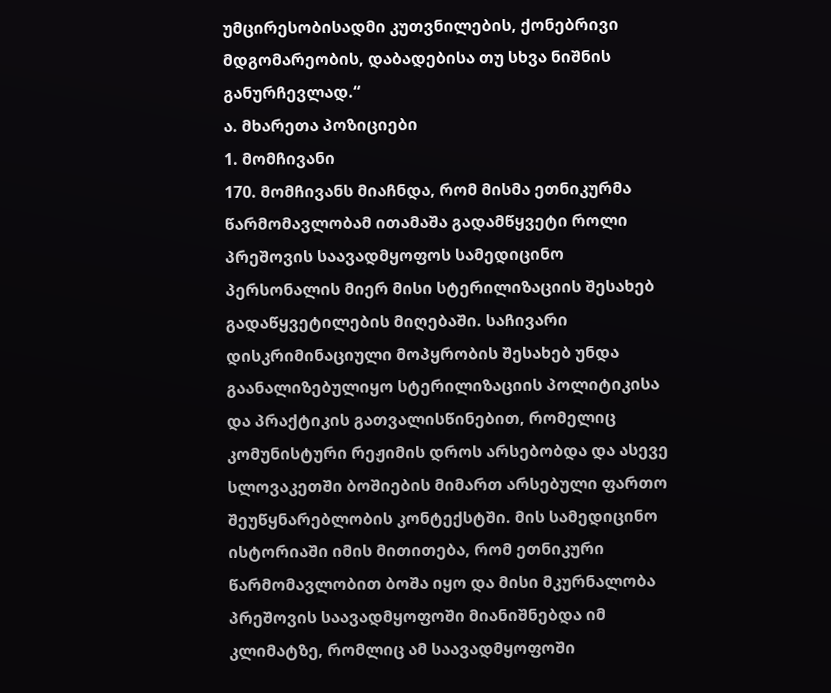უმცირესობისადმი კუთვნილების, ქონებრივი მდგომარეობის, დაბადებისა თუ სხვა ნიშნის განურჩევლად.“
ა. მხარეთა პოზიციები
1. მომჩივანი
170. მომჩივანს მიაჩნდა, რომ მისმა ეთნიკურმა წარმომავლობამ ითამაშა გადამწყვეტი როლი პრეშოვის საავადმყოფოს სამედიცინო პერსონალის მიერ მისი სტერილიზაციის შესახებ გადაწყვეტილების მიღებაში. საჩივარი დისკრიმინაციული მოპყრობის შესახებ უნდა გაანალიზებულიყო სტერილიზაციის პოლიტიკისა და პრაქტიკის გათვალისწინებით, რომელიც კომუნისტური რეჟიმის დროს არსებობდა და ასევე სლოვაკეთში ბოშიების მიმართ არსებული ფართო შეუწყნარებლობის კონტექსტში. მის სამედიცინო ისტორიაში იმის მითითება, რომ ეთნიკური წარმომავლობით ბოშა იყო და მისი მკურნალობა პრეშოვის საავადმყოფოში მიანიშნებდა იმ კლიმატზე, რომლიც ამ საავადმყოფოში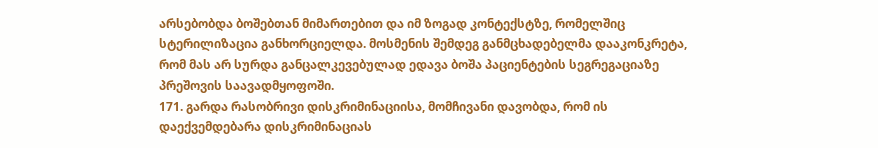არსებობდა ბოშებთან მიმართებით და იმ ზოგად კონტექსტზე, რომელშიც სტერილიზაცია განხორციელდა. მოსმენის შემდეგ განმცხადებელმა დააკონკრეტა, რომ მას არ სურდა განცალკევებულად ედავა ბოშა პაციენტების სეგრეგაციაზე პრეშოვის საავადმყოფოში.
171. გარდა რასობრივი დისკრიმინაციისა, მომჩივანი დავობდა, რომ ის დაექვემდებარა დისკრიმინაციას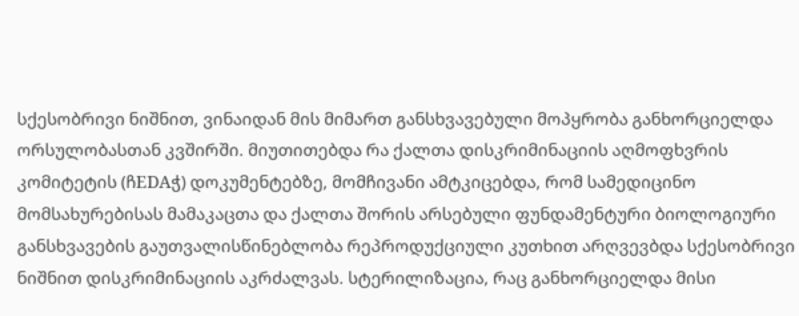სქესობრივი ნიშნით, ვინაიდან მის მიმართ განსხვავებული მოპყრობა განხორციელდა ორსულობასთან კვშირში. მიუთითებდა რა ქალთა დისკრიმინაციის აღმოფხვრის კომიტეტის (ჩEDAჭ) დოკუმენტებზე, მომჩივანი ამტკიცებდა, რომ სამედიცინო მომსახურებისას მამაკაცთა და ქალთა შორის არსებული ფუნდამენტური ბიოლოგიური განსხვავების გაუთვალისწინებლობა რეპროდუქციული კუთხით არღვევბდა სქესობრივი ნიშნით დისკრიმინაციის აკრძალვას. სტერილიზაცია, რაც განხორციელდა მისი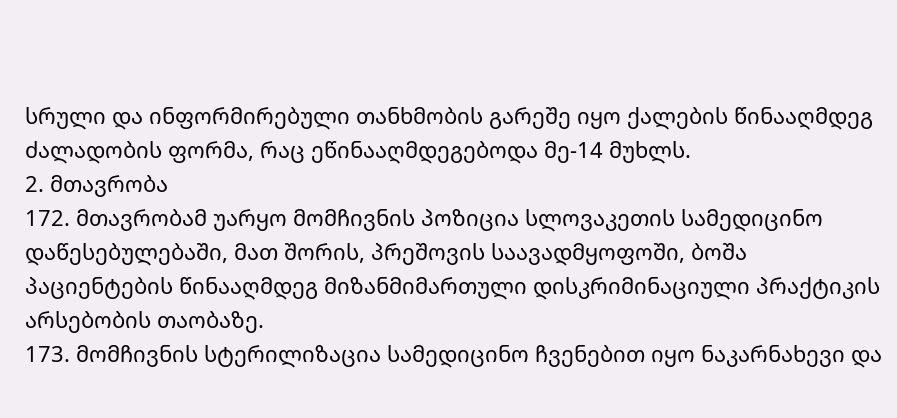სრული და ინფორმირებული თანხმობის გარეშე იყო ქალების წინააღმდეგ ძალადობის ფორმა, რაც ეწინააღმდეგებოდა მე-14 მუხლს.
2. მთავრობა
172. მთავრობამ უარყო მომჩივნის პოზიცია სლოვაკეთის სამედიცინო დაწესებულებაში, მათ შორის, პრეშოვის საავადმყოფოში, ბოშა პაციენტების წინააღმდეგ მიზანმიმართული დისკრიმინაციული პრაქტიკის არსებობის თაობაზე.
173. მომჩივნის სტერილიზაცია სამედიცინო ჩვენებით იყო ნაკარნახევი და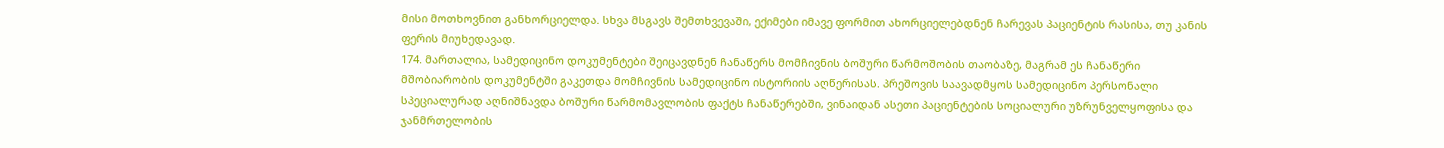მისი მოთხოვნით განხორციელდა. სხვა მსგავს შემთხვევაში, ექიმები იმავე ფორმით ახორციელებდნენ ჩარევას პაციენტის რასისა, თუ კანის ფერის მიუხედავად.
174. მართალია, სამედიცინო დოკუმენტები შეიცავდნენ ჩანაწერს მომჩივნის ბოშური წარმოშობის თაობაზე, მაგრამ ეს ჩანაწერი მშობიარობის დოკუმენტში გაკეთდა მომჩივნის სამედიცინო ისტორიის აღწერისას. პრეშოვის საავადმყოს სამედიცინო პერსონალი სპეციალურად აღნიშნავდა ბოშური წარმომავლობის ფაქტს ჩანაწერებში, ვინაიდან ასეთი პაციენტების სოციალური უზრუნველყოფისა და ჯანმრთელობის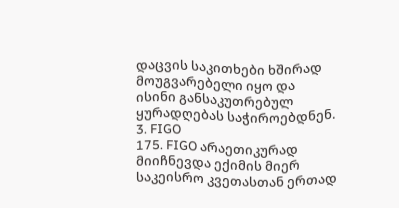დაცვის საკითხები ხშირად მოუგვარებელი იყო და ისინი განსაკუთრებულ ყურადღებას საჭიროებდნენ.
3. FIGO
175. FIGO არაეთიკურად მიიჩნევდა ექიმის მიერ საკეისრო კვეთასთან ერთად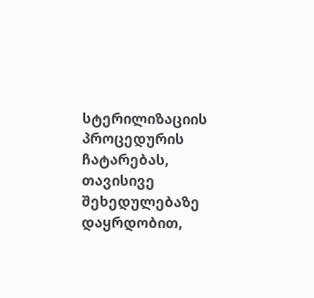სტერილიზაციის პროცედურის ჩატარებას, თავისივე შეხედულებაზე დაყრდობით,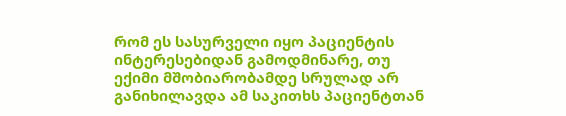რომ ეს სასურველი იყო პაციენტის ინტერესებიდან გამოდმინარე, თუ ექიმი მშობიარობამდე სრულად არ განიხილავდა ამ საკითხს პაციენტთან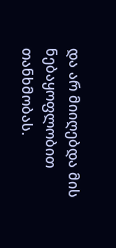და არ მიიღებდა მის ნებაყოფლობით თანხმობას.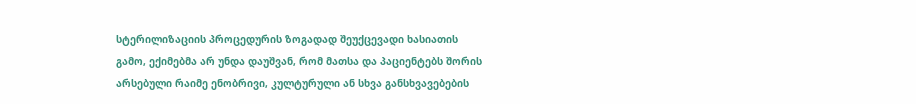სტერილიზაციის პროცედურის ზოგადად შეუქცევადი ხასიათის გამო, ექიმებმა არ უნდა დაუშვან, რომ მათსა და პაციენტებს შორის არსებული რაიმე ენობრივი, კულტურული ან სხვა განსხვავებების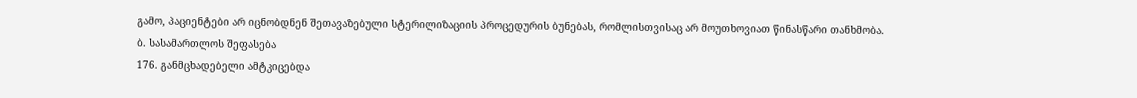გამო, პაციენტები არ იცნობდნენ შეთავაზებული სტერილიზაციის პროცედურის ბუნებას, რომლისთვისაც არ მოუთხოვიათ წინასწარი თანხმობა.
ბ. სასამართლოს შეფასება
176. განმცხადებელი ამტკიცებდა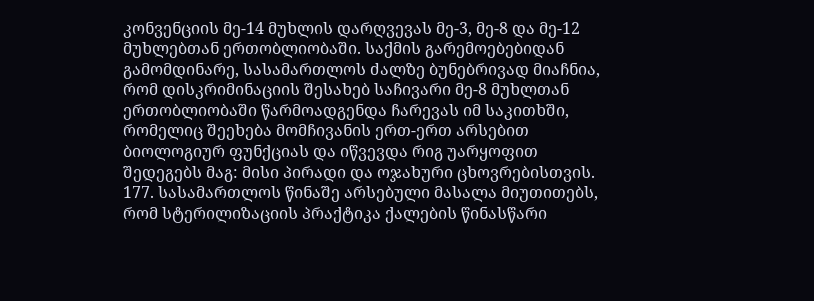კონვენციის მე-14 მუხლის დარღვევას მე-3, მე-8 და მე-12 მუხლებთან ერთობლიობაში. საქმის გარემოებებიდან გამომდინარე, სასამართლოს ძალზე ბუნებრივად მიაჩნია, რომ დისკრიმინაციის შესახებ საჩივარი მე-8 მუხლთან ერთობლიობაში წარმოადგენდა ჩარევას იმ საკითხში, რომელიც შეეხება მომჩივანის ერთ-ერთ არსებით ბიოლოგიურ ფუნქციას და იწვევდა რიგ უარყოფით შედეგებს მაგ: მისი პირადი და ოჯახური ცხოვრებისთვის.
177. სასამართლოს წინაშე არსებული მასალა მიუთითებს, რომ სტერილიზაციის პრაქტიკა ქალების წინასწარი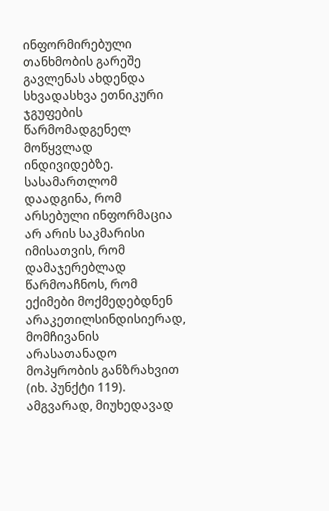ინფორმირებული თანხმობის გარეშე გავლენას ახდენდა სხვადასხვა ეთნიკური ჯგუფების წარმომადგენელ მოწყვლად ინდივიდებზე. სასამართლომ დაადგინა, რომ არსებული ინფორმაცია არ არის საკმარისი იმისათვის, რომ დამაჯერებლად წარმოაჩნოს, რომ ექიმები მოქმედებდნენ არაკეთილსინდისიერად, მომჩივანის არასათანადო მოპყრობის განზრახვით (იხ. პუნქტი 119). ამგვარად, მიუხედავად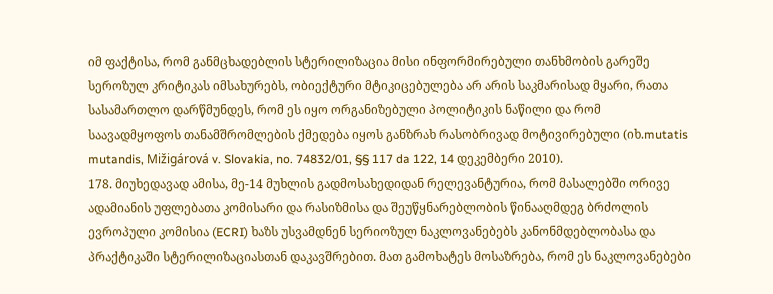იმ ფაქტისა, რომ განმცხადებლის სტერილიზაცია მისი ინფორმირებული თანხმობის გარეშე სეროზულ კრიტიკას იმსახურებს, ობიექტური მტიკიცებულება არ არის საკმარისად მყარი, რათა სასამართლო დარწმუნდეს, რომ ეს იყო ორგანიზებული პოლიტიკის ნაწილი და რომ საავადმყოფოს თანამშრომლების ქმედება იყოს განზრახ რასობრივად მოტივირებული (იხ.mutatis mutandis, Mižigárová v. Slovakia, no. 74832/01, §§ 117 da 122, 14 დეკემბერი 2010).
178. მიუხედავად ამისა, მე-14 მუხლის გადმოსახედიდან რელევანტურია, რომ მასალებში ორივე ადამიანის უფლებათა კომისარი და რასიზმისა და შეუწყნარებლობის წინააღმდეგ ბრძოლის ევროპული კომისია (ECRI) ხაზს უსვამდნენ სერიოზულ ნაკლოვანებებს კანონმდებლობასა და პრაქტიკაში სტერილიზაციასთან დაკავშრებით. მათ გამოხატეს მოსაზრება, რომ ეს ნაკლოვანებები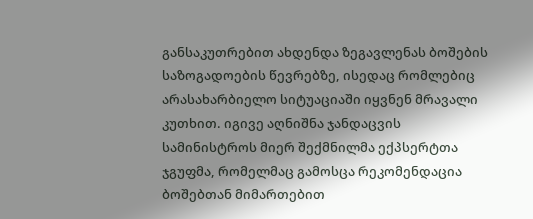განსაკუთრებით ახდენდა ზეგავლენას ბოშების საზოგადოების წევრებზე, ისედაც რომლებიც არასახარბიელო სიტუაციაში იყვნენ მრავალი კუთხით. იგივე აღნიშნა ჯანდაცვის სამინისტროს მიერ შექმნილმა ექპსერტთა ჯგუფმა, რომელმაც გამოსცა რეკომენდაცია ბოშებთან მიმართებით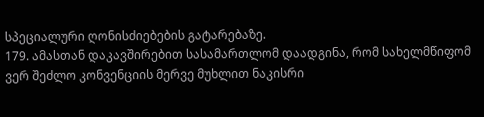სპეციალური ღონისძიებების გატარებაზე.
179. ამასთან დაკავშირებით სასამართლომ დაადგინა, რომ სახელმწიფომ ვერ შეძლო კონვენციის მერვე მუხლით ნაკისრი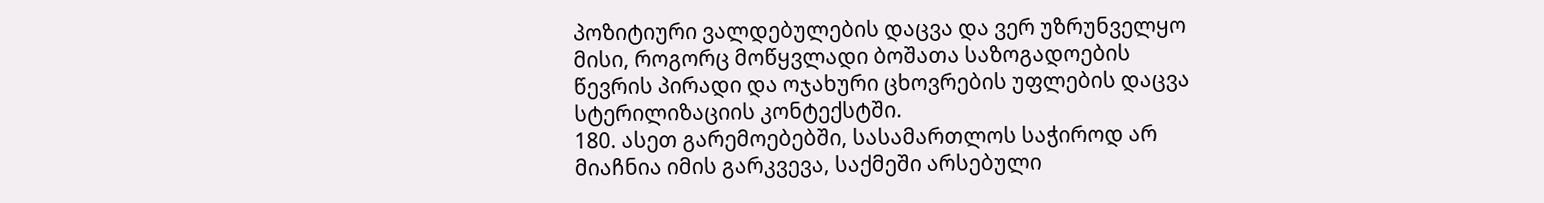პოზიტიური ვალდებულების დაცვა და ვერ უზრუნველყო მისი, როგორც მოწყვლადი ბოშათა საზოგადოების წევრის პირადი და ოჯახური ცხოვრების უფლების დაცვა სტერილიზაციის კონტექსტში.
180. ასეთ გარემოებებში, სასამართლოს საჭიროდ არ მიაჩნია იმის გარკვევა, საქმეში არსებული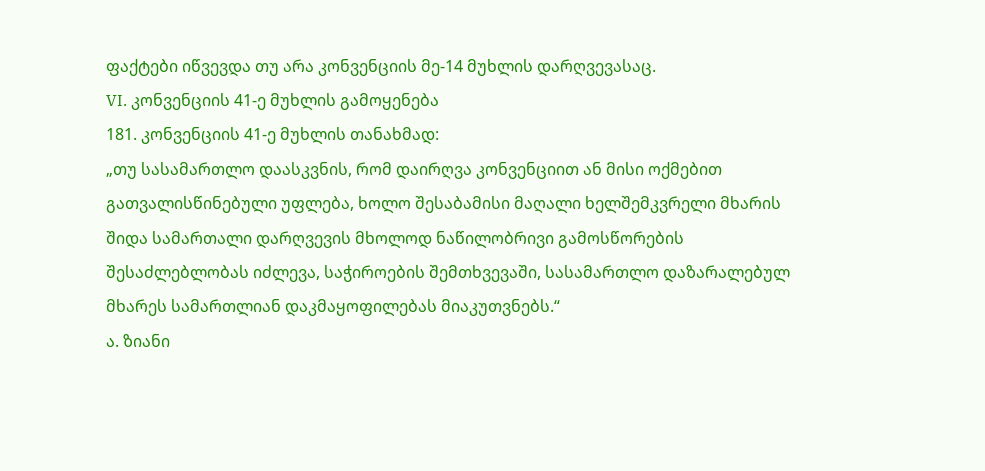ფაქტები იწვევდა თუ არა კონვენციის მე-14 მუხლის დარღვევასაც.
VI. კონვენციის 41-ე მუხლის გამოყენება
181. კონვენციის 41-ე მუხლის თანახმად:
„თუ სასამართლო დაასკვნის, რომ დაირღვა კონვენციით ან მისი ოქმებით გათვალისწინებული უფლება, ხოლო შესაბამისი მაღალი ხელშემკვრელი მხარის შიდა სამართალი დარღვევის მხოლოდ ნაწილობრივი გამოსწორების შესაძლებლობას იძლევა, საჭიროების შემთხვევაში, სასამართლო დაზარალებულ მხარეს სამართლიან დაკმაყოფილებას მიაკუთვნებს.“
ა. ზიანი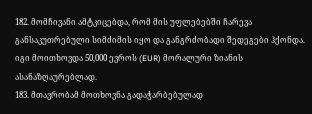182. მომჩივანი ამტკიცებდა, რომ მის უფლებებში ჩარევა განსაკუთრებული სიმძიმის იყო და განგრძობადი შედეგები ჰქონდა. იგი მოითხოვდა 50,000 ევროს (EUR) მორალური ზიანის ასანაზღაურებლად.
183. მთავრობამ მოთხოვნა გადაჭარბებულად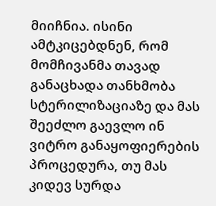მიიჩნია. ისინი ამტკიცებდნენ, რომ მომჩივანმა თავად განაცხადა თანხმობა სტერილიზაციაზე და მას შეეძლო გაევლო ინ ვიტრო განაყოფიერების პროცედურა, თუ მას კიდევ სურდა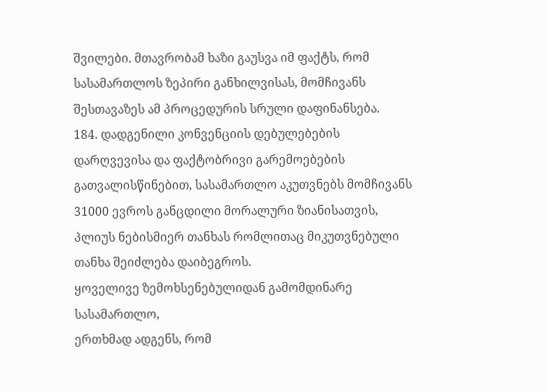შვილები. მთავრობამ ხაზი გაუსვა იმ ფაქტს, რომ სასამართლოს ზეპირი განხილვისას, მომჩივანს შესთავაზეს ამ პროცედურის სრული დაფინანსება.
184. დადგენილი კონვენციის დებულებების დარღვევისა და ფაქტობრივი გარემოებების გათვალისწინებით, სასამართლო აკუთვნებს მომჩივანს 31000 ევროს განცდილი მორალური ზიანისათვის, პლიუს ნებისმიერ თანხას რომლითაც მიკუთვნებული თანხა შეიძლება დაიბეგროს.
ყოველივე ზემოხსენებულიდან გამომდინარე სასამართლო,
ერთხმად ადგენს, რომ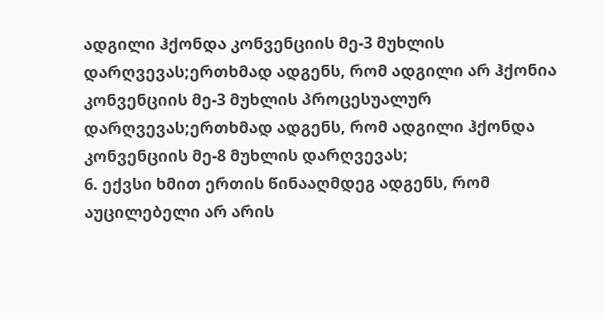ადგილი ჰქონდა კონვენციის მე-3 მუხლის დარღვევას;ერთხმად ადგენს, რომ ადგილი არ ჰქონია კონვენციის მე-3 მუხლის პროცესუალურ დარღვევას;ერთხმად ადგენს, რომ ადგილი ჰქონდა კონვენციის მე-8 მუხლის დარღვევას;
6. ექვსი ხმით ერთის წინააღმდეგ ადგენს, რომ აუცილებელი არ არის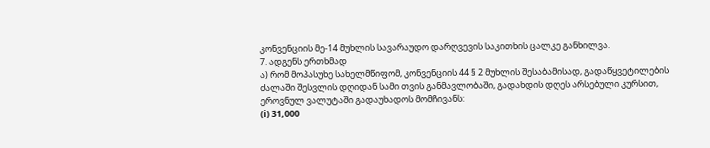კონვენციის მე-14 მუხლის სავარაუდო დარღვევის საკითხის ცალკე განხილვა.
7. ადგენს ერთხმად
ა) რომ მოპასუხე სახელმწიფომ, კონვენციის 44 § 2 მუხლის შესაბამისად, გადაწყვეტილების ძალაში შესვლის დღიდან სამი თვის განმავლობაში, გადახდის დღეს არსებული კურსით, ეროვნულ ვალუტაში გადაუხადოს მომჩივანს:
(i) 31,000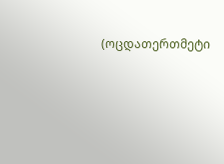(ოცდათერთმეტი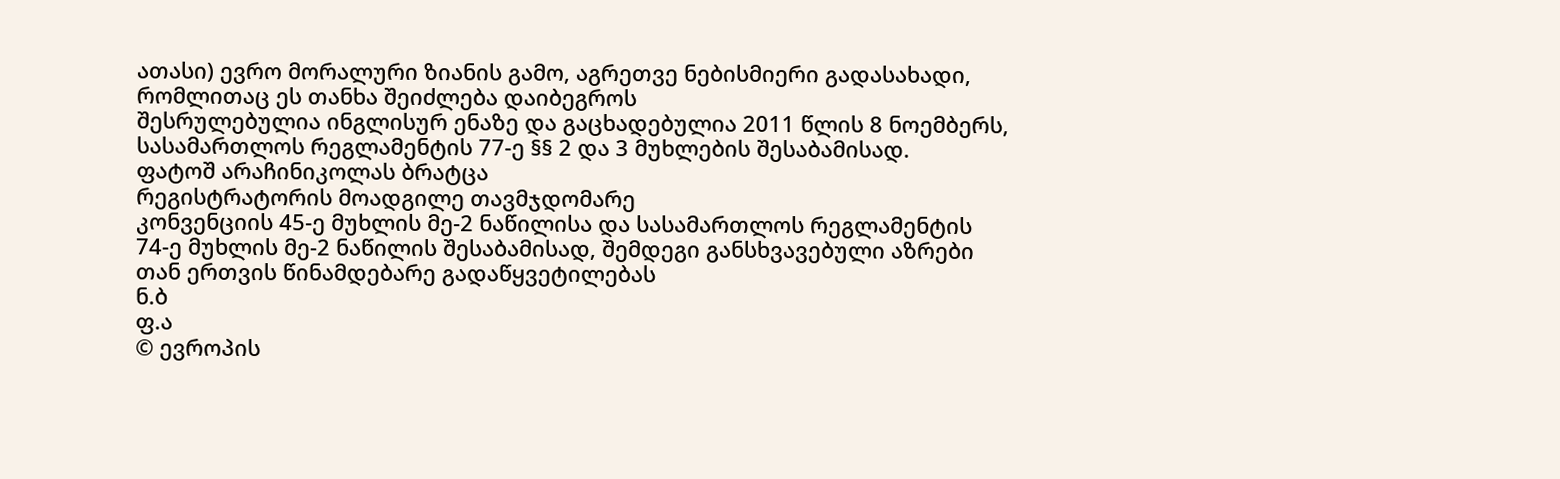ათასი) ევრო მორალური ზიანის გამო, აგრეთვე ნებისმიერი გადასახადი, რომლითაც ეს თანხა შეიძლება დაიბეგროს
შესრულებულია ინგლისურ ენაზე და გაცხადებულია 2011 წლის 8 ნოემბერს, სასამართლოს რეგლამენტის 77-ე §§ 2 და 3 მუხლების შესაბამისად.
ფატოშ არაჩინიკოლას ბრატცა
რეგისტრატორის მოადგილე თავმჯდომარე
კონვენციის 45-ე მუხლის მე-2 ნაწილისა და სასამართლოს რეგლამენტის 74-ე მუხლის მე-2 ნაწილის შესაბამისად, შემდეგი განსხვავებული აზრები თან ერთვის წინამდებარე გადაწყვეტილებას
ნ.ბ
ფ.ა
© ევროპის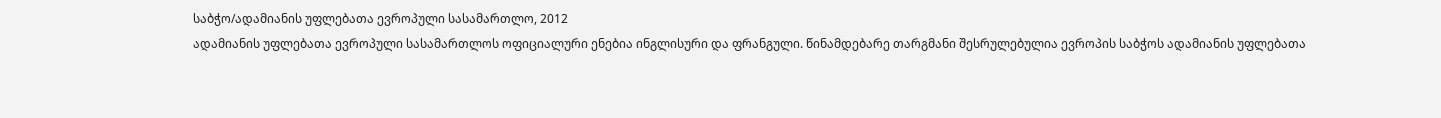საბჭო/ადამიანის უფლებათა ევროპული სასამართლო, 2012
ადამიანის უფლებათა ევროპული სასამართლოს ოფიციალური ენებია ინგლისური და ფრანგული. წინამდებარე თარგმანი შესრულებულია ევროპის საბჭოს ადამიანის უფლებათა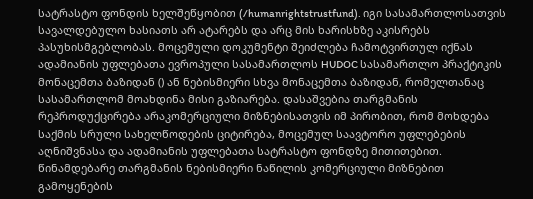სატრასტო ფონდის ხელშეწყობით (/humanrightstrustfund). იგი სასამართლოსათვის სავალდებულო ხასიათს არ ატარებს და არც მის ხარისხზე აკისრებს პასუხისმგებლობას. მოცემული დოკუმენტი შეიძლება ჩამოტვირთულ იქნას ადამიანის უფლებათა ევროპული სასამართლოს HUDOC სასამართლო პრაქტიკის მონაცემთა ბაზიდან () ან ნებისმიერი სხვა მონაცემთა ბაზიდან, რომელთანაც სასამართლომ მოახდინა მისი გაზიარება. დასაშვებია თარგმანის რეპროდუქცირება არაკომერციული მიზნებისათვის იმ პირობით, რომ მოხდება საქმის სრული სახელწოდების ციტირება, მოცემულ საავტორო უფლებების აღნიშვნასა და ადამიანის უფლებათა სატრასტო ფონდზე მითითებით. წინამდებარე თარგმანის ნებისმიერი ნაწილის კომერციული მიზნებით გამოყენების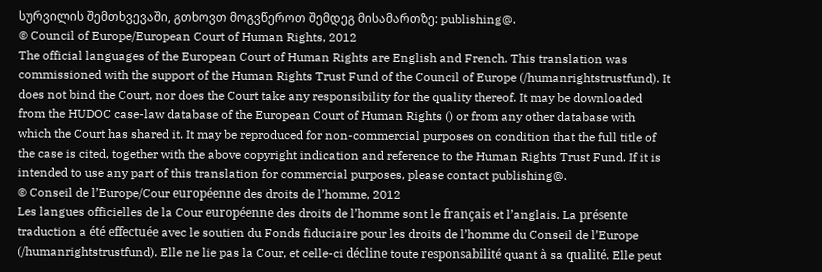სურვილის შემთხვევაში, გთხოვთ მოგვწეროთ შემდეგ მისამართზე: publishing@.
© Council of Europe/European Court of Human Rights, 2012
The official languages of the European Court of Human Rights are English and French. This translation was commissioned with the support of the Human Rights Trust Fund of the Council of Europe (/humanrightstrustfund). It does not bind the Court, nor does the Court take any responsibility for the quality thereof. It may be downloaded from the HUDOC case-law database of the European Court of Human Rights () or from any other database with which the Court has shared it. It may be reproduced for non-commercial purposes on condition that the full title of the case is cited, together with the above copyright indication and reference to the Human Rights Trust Fund. If it is intended to use any part of this translation for commercial purposes, please contact publishing@.
© Conseil de l’Europe/Cour européenne des droits de l’homme, 2012
Les langues officielles de la Cour européenne des droits de l’homme sont le français et l’anglais. La présente traduction a été effectuée avec le soutien du Fonds fiduciaire pour les droits de l’homme du Conseil de l’Europe (/humanrightstrustfund). Elle ne lie pas la Cour, et celle-ci décline toute responsabilité quant à sa qualité. Elle peut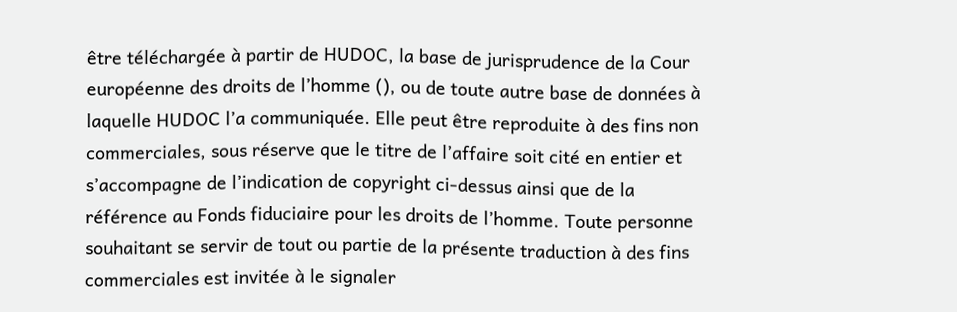être téléchargée à partir de HUDOC, la base de jurisprudence de la Cour européenne des droits de l’homme (), ou de toute autre base de données à laquelle HUDOC l’a communiquée. Elle peut être reproduite à des fins non commerciales, sous réserve que le titre de l’affaire soit cité en entier et s’accompagne de l’indication de copyright ci-dessus ainsi que de la référence au Fonds fiduciaire pour les droits de l’homme. Toute personne souhaitant se servir de tout ou partie de la présente traduction à des fins commerciales est invitée à le signaler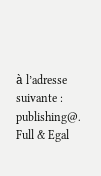à l’adresse suivante : publishing@.
Full & Egal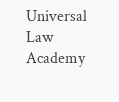Universal Law Academy